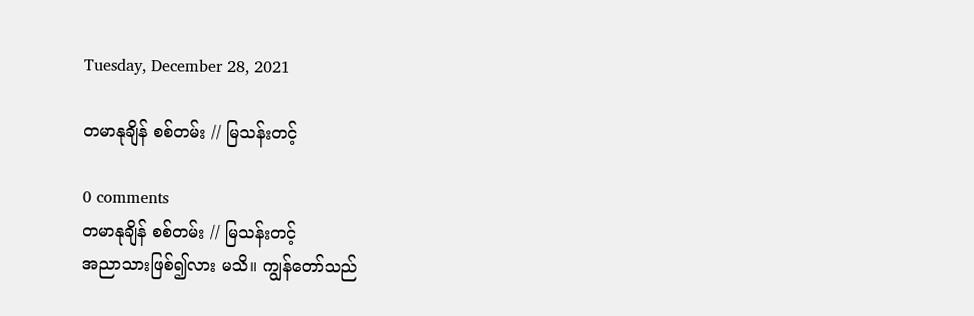Tuesday, December 28, 2021

တမာနုချိန် စစ်တမ်း // မြသန်းတင့်

0 comments
တမာနုချိန် စစ်တမ်း // မြသန်းတင့်
အညာသားဖြစ်၍လား မသိ။ ကျွန်တော်သည်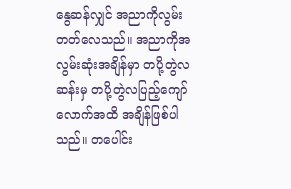နွေဆန်လျှင် အညာကိုလွမ်းတတ်လေသည်။ အညာကိုအလွမ်းဆုံးအချိန်မှာ တပို့တွဲလဆန်းမှ တပို့တွဲလပြည့်ကျော်လောက်အထိ အချိန်ဖြစ်ပါသည်။ တပေါင်း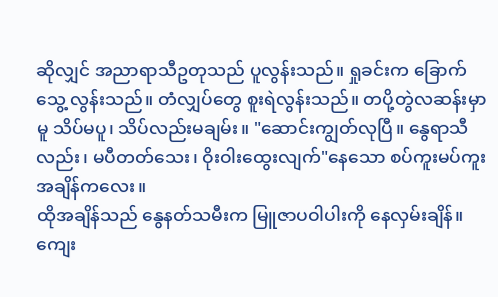ဆိုလျှင် အညာရာသီဥတုသည် ပူလွန်းသည်။ ရှုခင်းက ခြောက်သွေ့ လွန်းသည်။ တံလျှပ်တွေ စူးရဲလွန်းသည်။ တပို့တွဲလဆန်းမှာမူ သိပ်မပူ၊ သိပ်လည်းမချမ်း။ "ဆောင်းကျွတ်လုပြီ။ နွေရာသီလည်း၊ မပီတတ်သေး၊ ဝိုးဝါးထွေးလျက်"နေသော စပ်ကူးမပ်ကူးအချိန်ကလေး။
ထိုအချိန်သည် နွေနတ်သမီးက မြူဇာပဝါပါးကို နေလှမ်းချိန်။ ကျေး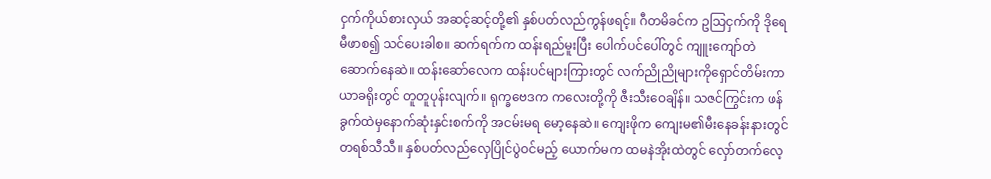ငှက်ကိုယ်စားလှယ် အဆင့်ဆင့်တို့၏ နှစ်ပတ်လည်ကွန်ဖရင့်။ ဂီတမိခင်က ဥသြငှက်ကို ဒိုရေမီဖာစ၍ သင်ပေးခါစ။ ဆက်ရက်က ထန်းရည်မူးပြီး ပေါက်ပင်ပေါ်တွင် ကျူးကျော်တဲဆောက်နေဆဲ။ ထန်းဆော်လေက ထန်းပင်များကြားတွင် လက်ညိုညိုများကိုရှောင်တိမ်းကာ ယာခရိုးတွင် တူတူပုန်းလျက်။ ရုက္ခဗေဒက ကလေးတို့ကို ဇီးသီးဝေချိန်။ သဇင်ကြွင်းက ဖန်ခွက်ထဲမှနောက်ဆုံးနှင်းစက်ကို အငမ်းမရ မော့နေဆဲ။ ကျေးဖိုက ကျေးမ၏မီးနေခန်းနားတွင် တရစ်သီသီ။ နှစ်ပတ်လည်လှေပြိုင်ပွဲဝင်မည့် ယောက်မက ထမနဲအိုးထဲတွင် လှော်တက်လေ့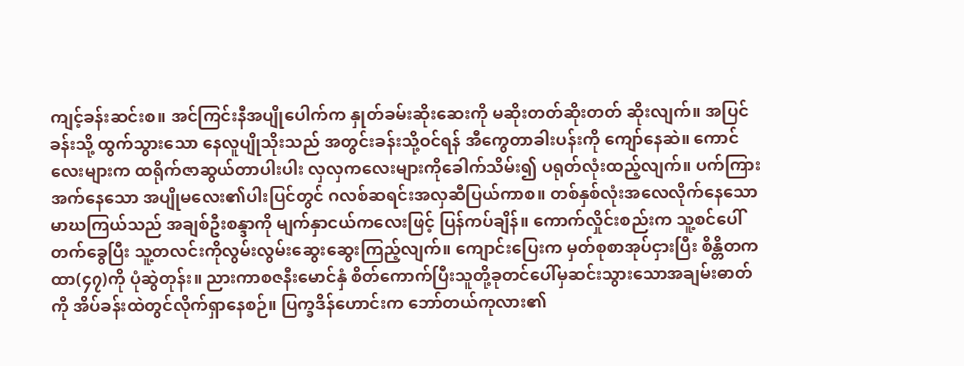ကျင့်ခန်းဆင်းစ။ အင်ကြင်းနီအပျိုပေါက်က နှုတ်ခမ်းဆိုးဆေးကို မဆိုးတတ်ဆိုးတတ် ဆိုးလျက်။ အပြင်ခန်းသို့ ထွက်သွားသော နေလူပျိုသိုးသည် အတွင်းခန်းသို့ဝင်ရန် အီကွေတာခါးပန်းကို ကျော်နေဆဲ။ ကောင်လေးများက ထရိုက်ဇာဆွယ်တာပါးပါး လှလှကလေးများကိုခေါက်သိမ်း၍ ပရုတ်လုံးထည့်လျက်။ ပက်ကြားအက်နေသော အပျိုမလေး၏ပါးပြင်တွင် ဂလစ်ဆရင်းအလှဆီပြယ်ကာစ။ တစ်နှစ်လုံးအလေလိုက်နေသော မာဃကြယ်သည် အချစ်ဦးစန္ဒာကို မျက်နှာငယ်ကလေးဖြင့် ပြန်ကပ်ချိန်။ ကောက်လှိုင်းစည်းက သူ့စင်ပေါ်တက်ခွေပြီး သူ့တလင်းကိုလွမ်းလွမ်းဆွေးဆွေးကြည့်လျက်။ ကျောင်းပြေးက မှတ်စုစာအုပ်ငှားပြီး စိန္တိတကထာ(၄၇)ကို ပုံဆွဲတုန်း။ ညားကာစဇနီးမောင်နှံ စိတ်ကောက်ပြီးသူတို့ခုတင်ပေါ်မှဆင်းသွားသောအချမ်းဓာတ်ကို အိပ်ခန်းထဲတွင်လိုက်ရှာနေစဉ်။ ပြက္ခဒိန်ဟောင်းက ဘော်တယ်ကုလား၏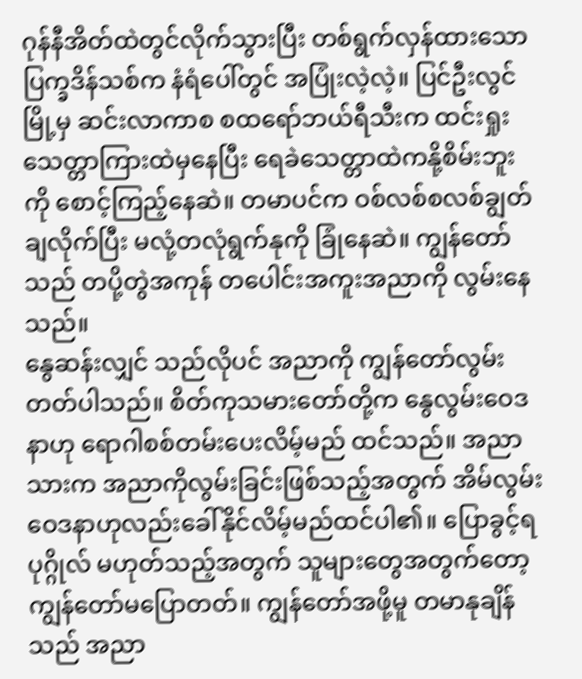ဂုန်နီအိတ်ထဲတွင်လိုက်သွားပြီး တစ်ရွက်လှန်ထားသောပြက္ခဒိန်သစ်က နံရံပေါ်တွင် အပြုံးလဲ့လဲ့။ ပြင်ဦးလွင်မြို့မှ ဆင်းလာကာစ စထရော်ဘယ်ရီသီးက ထင်းရှုးသေတ္တာကြားထဲမှနေပြီး ရေခဲသေတ္တာထဲကနို့စိမ်းဘူးကို စောင့်ကြည့်နေဆဲ။ တမာပင်က ဝစ်လစ်စလစ်ချွတ်ချလိုက်ပြီး မလုံ့တလုံရွက်နုကို ခြုံနေဆဲ။ ကျွန်တော်သည် တပို့တွဲအကုန် တပေါင်းအကူးအညာကို လွမ်းနေသည်။
နွေဆန်းလျှင် သည်လိုပင် အညာကို ကျွန်တော်လွမ်းတတ်ပါသည်။ စိတ်ကုသမားတော်တို့က နွေလွမ်းဝေဒနာဟု ရောဂါစစ်တမ်းပေးလိမ့်မည် ထင်သည်။ အညာသားက အညာကိုလွမ်းခြင်းဖြစ်သည့်အတွက် အိမ်လွမ်းဝေဒနာဟုလည်းခေါ်နိုင်လိမ့်မည်ထင်ပါ၏။ ပြောခွင့်ရပုဂ္ဂိုလ် မဟုတ်သည့်အတွက် သူများတွေအတွက်တော့ ကျွန်တော်မပြောတတ်။ ကျွန်တော်အဖို့မူ တမာနုချိန်သည် အညာ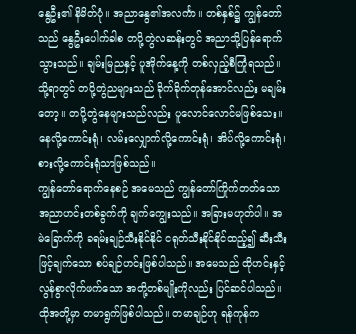နွေဦး၏ နိမိတ်ပုံ။ အညာနွေ၏အလင်္ကာ။ တစ်နှစ်၌ ကျွန်တော်သည် နွေဦးပေါက်ခါစ တပို့တွဲလဆန်းတွင် အညာသို့ပြန်ရောက်သွားသည်။ ချမ်းမြညနှင့် ပူအိုက်နေ့ကို တစ်လှည့်စီကြုံရသည်။ သို့ရာတွင် တပို့တွဲညများသည် ခိုက်ခိုက်တုန်အောင်လည်း မချမ်းတော့။ တပို့တွဲနေများသည်လည်း ပူလောင်လောင်မဖြစ်သေး။ နေလို့ကောင်းရုံ၊ လမ်းလျှောက်လို့ကောင်းရုံ၊ အိပ်လို့ကောင်းရုံ၊ စားလို့ကောင်းရုံသာဖြစ်သည်။
ကျွန်တော်ရောက်နေစဉ် အမေသည် ကျွန်တော်ကြိုက်တတ်သော အညာဟင်းတစ်ခွက်ကို ချက်ကျွေးသည်။ အခြားမဟုတ်ပါ။ အမဲခြောက်ကို ခရမ်းချဉ်သီးနိုင်နိုင် ငရုတ်သီးနိုင်နိုင်ထည့်၍ ဆီးသီးဖြင့်ချက်သော စပ်ချဉ်ဟင်းဖြစ်ပါသည်။ အမေသည် ထိုဟင်းနှင့်လွန်စွာလိုက်ဖက်သော အတို့တစ်မျိုးကိုလည်း ပြင်ဆင်ပါသည်။ ထိုအတို့မှာ တမာရွက်ဖြစ်ပါသည်။ တမာချဉ်ဟု ရန်ကုန်က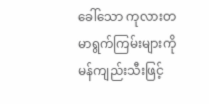ခေါ်သော ကုလားတမာရွက်ကြမ်းများကို မန်ကျည်းသီးဖြင့်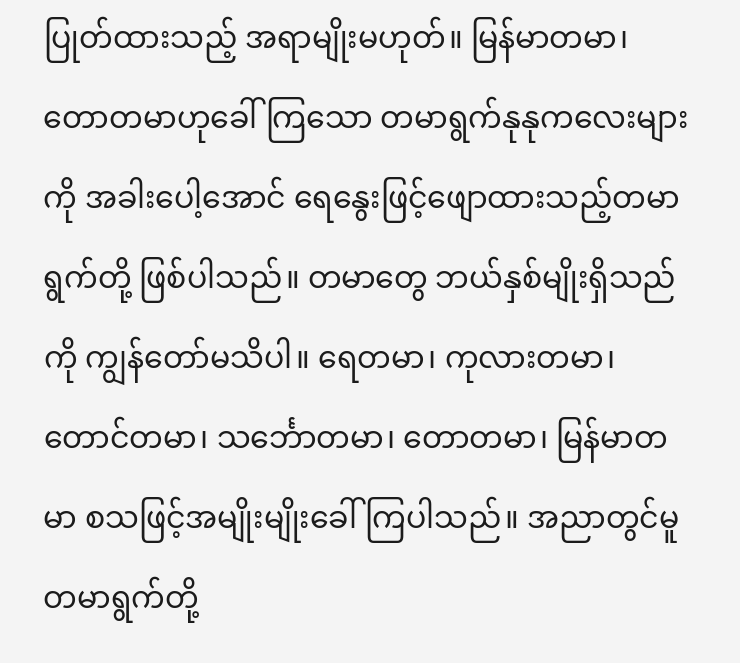ပြုတ်ထားသည့် အရာမျိုးမဟုတ်။ မြန်မာတမာ၊ တောတမာဟုခေါ်ကြသော တမာရွက်နုနုကလေးများကို အခါးပေါ့အောင် ရေနွေးဖြင့်ဖျောထားသည့်တမာရွက်တို့ ဖြစ်ပါသည်။ တမာတွေ ဘယ်နှစ်မျိုးရှိသည်ကို ကျွန်တော်မသိပါ။ ရေတမာ၊ ကုလားတမာ၊ တောင်တမာ၊ သင်္ဘောတမာ၊ တောတမာ၊ မြန်မာတမာ စသဖြင့်အမျိုးမျိုးခေါ်ကြပါသည်။ အညာတွင်မူ တမာရွက်တို့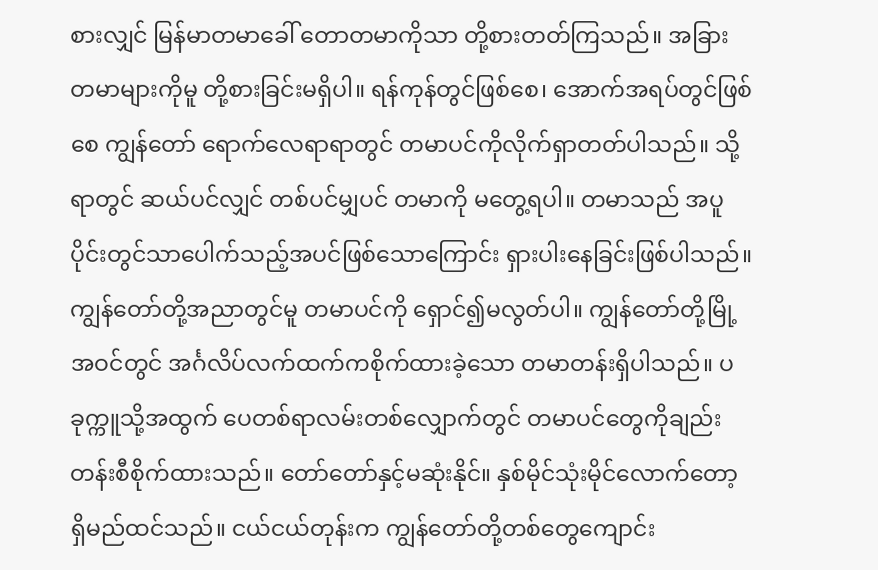စားလျှင် မြန်မာတမာခေါ် တောတမာကိုသာ တို့စားတတ်ကြသည်။ အခြားတမာများကိုမူ တို့စားခြင်းမရှိပါ။ ရန်ကုန်တွင်ဖြစ်စေ၊ အောက်အရပ်တွင်ဖြစ်စေ ကျွန်တော် ရောက်လေရာရာတွင် တမာပင်ကိုလိုက်ရှာတတ်ပါသည်။ သို့ရာတွင် ဆယ်ပင်လျှင် တစ်ပင်မျှပင် တမာကို မတွေ့ရပါ။ တမာသည် အပူပိုင်းတွင်သာပေါက်သည့်အပင်ဖြစ်သောကြောင်း ရှားပါးနေခြင်းဖြစ်ပါသည်။ ကျွန်တော်တို့အညာတွင်မူ တမာပင်ကို ရှောင်၍မလွတ်ပါ။ ကျွန်တော်တို့မြို့အဝင်တွင် အင်္ဂလိပ်လက်ထက်ကစိုက်ထားခဲ့သော တမာတန်းရှိပါသည်။ ပခုက္ကူသို့အထွက် ပေတစ်ရာလမ်းတစ်လျှောက်တွင် တမာပင်တွေကိုချည်း တန်းစီစိုက်ထားသည်။ တော်တော်နှင့်မဆုံးနိုင်။ နှစ်မိုင်သုံးမိုင်လောက်တော့ ရှိမည်ထင်သည်။ ငယ်ငယ်တုန်းက ကျွန်တော်တို့တစ်တွေကျောင်း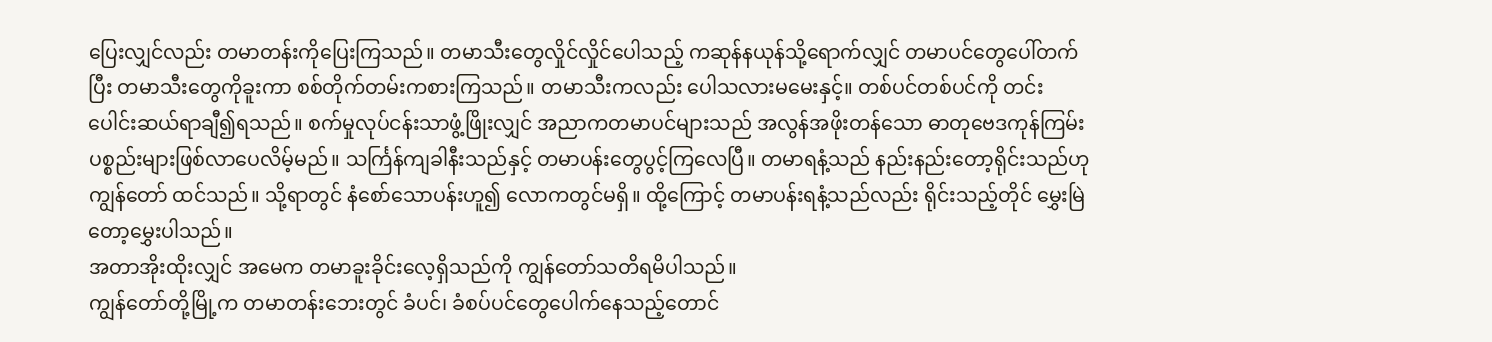ပြေးလျှင်လည်း တမာတန်းကိုပြေးကြသည်။ တမာသီးတွေလှိုင်လှိုင်ပေါသည့် ကဆုန်နယုန်သို့ရောက်လျှင် တမာပင်တွေပေါ်တက်ပြီး တမာသီးတွေကိုခူးကာ စစ်တိုက်တမ်းကစားကြသည်။ တမာသီးကလည်း ပေါသလားမမေးနှင့်။ တစ်ပင်တစ်ပင်ကို တင်းပေါင်းဆယ်ရာချီ၍ရသည်။ စက်မှုလုပ်ငန်းသာဖွံ့ဖြိုးလျှင် အညာကတမာပင်များသည် အလွန်အဖိုးတန်သော ဓာတုဗေဒကုန်ကြမ်း ပစ္စည်းများဖြစ်လာပေလိမ့်မည်။ သင်္ကြန်ကျခါနီးသည်နှင့် တမာပန်းတွေပွင့်ကြလေပြီ။ တမာရနံ့သည် နည်းနည်းတော့ရိုင်းသည်ဟု ကျွန်တော် ထင်သည်။ သို့ရာတွင် နံစော်သောပန်းဟူ၍ လောကတွင်မရှိ။ ထို့ကြောင့် တမာပန်းရနံ့သည်လည်း ရိုင်းသည့်တိုင် မွှေးမြဲတော့မွှေးပါသည်။
အတာအိုးထိုးလျှင် အမေက တမာခူးခိုင်းလေ့ရှိသည်ကို ကျွန်တော်သတိရမိပါသည်။
ကျွန်တော်တို့မြို့က တမာတန်းဘေးတွင် ခံပင်၊ ခံစပ်ပင်တွေပေါက်နေသည့်တောင်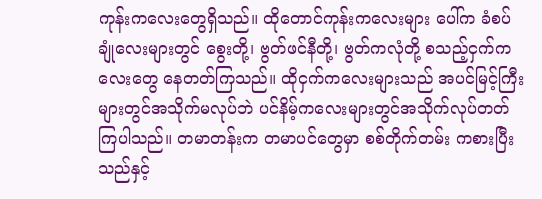ကုန်းကလေးတွေရှိသည်။ ထိုတောင်ကုန်းကလေးများ ပေါ်က ခံစပ်ချုံလေးများတွင် စွေးတို့၊ ဗွတ်ဖင်နီတို့၊ ဗွတ်ကလုံတို့ စသည့်ငှက်ကလေးတွေ နေတတ်ကြသည်။ ထိုငှက်ကလေးများသည် အပင်မြင့်ကြီးများတွင်အသိုက်မလုပ်ဘဲ ပင်နိမ့်ကလေးများတွင်အသိုက်လုပ်တတ်ကြပါသည်။ တမာတန်းက တမာပင်တွေမှာ စစ်တိုက်တမ်း ကစားပြီးသည်နှင့်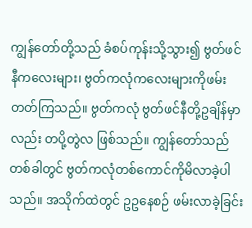ကျွန်တော်တို့သည် ခံစပ်ကုန်းသို့သွား၍ ဗွတ်ဖင်နီကလေးများ၊ ဗွတ်ကလုံကလေးများကိုဖမ်းတတ်ကြသည်။ ဗွတ်ကလုံ ဗွတ်ဖင်နီတို့ဥချိန်မှာလည်း တပို့တွဲလ ဖြစ်သည်။ ကျွန်တော်သည် တစ်ခါတွင် ဗွတ်ကလုံတစ်ကောင်ကိုမိလာခဲ့ပါသည်။ အသိုက်ထဲတွင် ဥဥနေစဉ် ဖမ်းလာခဲ့ခြင်း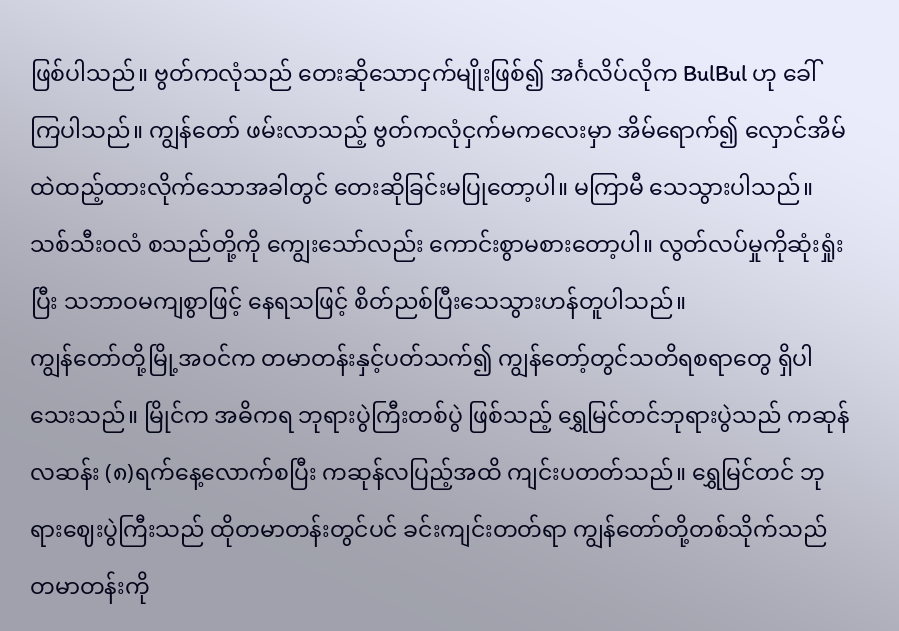ဖြစ်ပါသည်။ ဗွတ်ကလုံသည် တေးဆိုသောငှက်မျိုးဖြစ်၍ အင်္ဂလိပ်လိုက BulBul ဟု ခေါ်ကြပါသည်။ ကျွန်တော် ဖမ်းလာသည့် ဗွတ်ကလုံငှက်မကလေးမှာ အိမ်ရောက်၍ လှောင်အိမ်ထဲထည့်ထားလိုက်သောအခါတွင် တေးဆိုခြင်းမပြုတော့ပါ။ မကြာမီ သေသွားပါသည်။ သစ်သီးဝလံ စသည်တို့ကို ကျွေးသော်လည်း ကောင်းစွာမစားတော့ပါ။ လွတ်လပ်မှုကိုဆုံးရှုံးပြီး သဘာဝမကျစွာဖြင့် နေရသဖြင့် စိတ်ညစ်ပြီးသေသွားဟန်တူပါသည်။
ကျွန်တော်တို့မြို့အဝင်က တမာတန်းနှင့်ပတ်သက်၍ ကျွန်တော့်တွင်သတိရစရာတွေ ရှိပါသေးသည်။ မြိုင်က အဓိကရ ဘုရားပွဲကြီးတစ်ပွဲ ဖြစ်သည့် ရွှေမြင်တင်ဘုရားပွဲသည် ကဆုန်လဆန်း (၈)ရက်နေ့လောက်စပြီး ကဆုန်လပြည့်အထိ ကျင်းပတတ်သည်။ ရွှေမြင်တင် ဘုရားဈေးပွဲကြီးသည် ထိုတမာတန်းတွင်ပင် ခင်းကျင်းတတ်ရာ ကျွန်တော်တို့တစ်သိုက်သည် တမာတန်းကို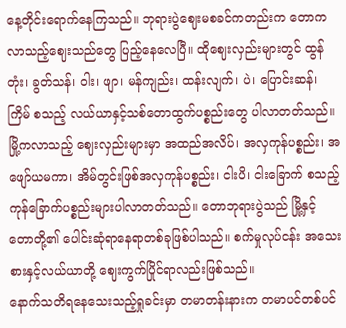နေ့တိုင်းရောက်နေကြသည်။ ဘုရားပွဲဈေးမစခင်ကတည်းက တောကလာသည့်ဈေးသည်တွေ ပြည့်နေလေပြီ။ ထိုဈေးလှည်းများတွင် ထွန်တုံး၊ ခွတ်သန်၊ ဝါး၊ ဖျာ၊ မန်ကျည်း၊ ထန်းလျက်၊ ပဲ၊ ပြောင်းဆန်၊ ကြိမ် စသည့် လယ်ယာနှင့်သစ်တောထွက်ပစ္စည်းတွေ ပါလာတတ်သည်။ မြို့ကလာသည့် ဈေးလှည်းများမှာ အထည်အလိပ်၊ အလှကုန်ပစ္စည်း၊ အဖျော်ယမကာ၊ အိမ်တွင်းဖြစ်အလှကုန်ပစ္စည်း၊ ငါးပိ၊ ငါးခြောက် စသည့် ကုန်ခြောက်ပစ္စည်းများပါလာတတ်သည်။ တောဘုရားပွဲသည် မြို့နှင့် တောတို့၏ ပေါင်းဆုံရာနေရာတစ်ခုဖြစ်ပါသည်။ စက်မှုလုပ်ငန်း အသေးစားနှင့်လယ်ယာတို့ ဈေးကွက်ပြိုင်ရာလည်းဖြစ်သည်။
နောက်သတိရနေသေးသည့်ရှုခင်းမှာ တမာတန်းနားက တမာပင်တစ်ပင်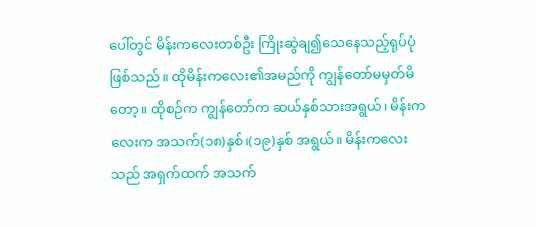ပေါ်တွင် မိန်းကလေးတစ်ဦး ကြိုးဆွဲချ၍သေနေသည့်ရုပ်ပုံဖြစ်သည်။ ထိုမိန်းကလေး၏အမည်ကို ကျွန်တော်မမှတ်မိတော့။ ထိုစဉ်က ကျွန်တော်က ဆယ်နှစ်သားအရွယ်၊ မိန်းကလေးက အသက်(၁၈)နှစ်၊(၁၉)နှစ် အရွယ်။ မိန်းကလေးသည် အရှက်ထက် အသက်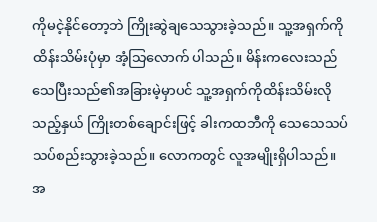ကိုမငဲ့နိုင်တော့ဘဲ ကြိုးဆွဲချသေသွားခဲ့သည်။ သူ့အရှက်ကိုထိန်းသိမ်းပုံမှာ အံ့သြလောက် ပါသည်။ မိန်းကလေးသည် သေပြီးသည်၏အခြားမဲ့မှာပင် သူ့အရှက်ကိုထိန်းသိမ်းလိုသည့်နှယ် ကြိုးတစ်ချောင်းဖြင့် ခါးကထဘီကို သေသေသပ်သပ်စည်းသွားခဲ့သည်။ လောကတွင် လူအမျိုးရှိပါသည်။ အ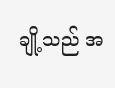ချို့သည် အ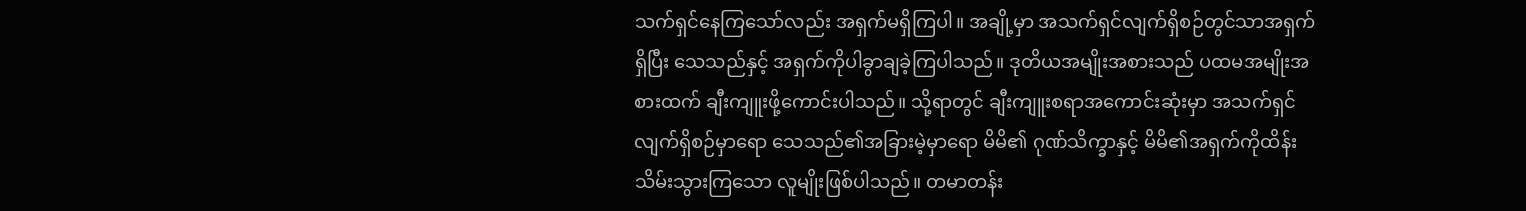သက်ရှင်နေကြသော်လည်း အရှက်မရှိကြပါ။ အချို့မှာ အသက်ရှင်လျက်ရှိစဉ်တွင်သာအရှက်ရှိပြီး သေသည်နှင့် အရှက်ကိုပါခွာချခဲ့ကြပါသည်။ ဒုတိယအမျိုးအစားသည် ပထမအမျိုးအစားထက် ချီးကျူးဖို့ကောင်းပါသည်။ သို့ရာတွင် ချီးကျူးစရာအကောင်းဆုံးမှာ အသက်ရှင်လျက်ရှိစဉ်မှာရော သေသည်၏အခြားမဲ့မှာရော မိမိ၏ ဂုဏ်သိက္ခာနှင့် မိမိ၏အရှက်ကိုထိန်းသိမ်းသွားကြသော လူမျိုးဖြစ်ပါသည်။ တမာတန်း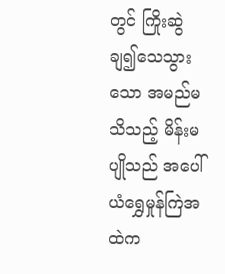တွင် ကြိုးဆွဲချ၍သေသွားသော အမည်မသိသည့် မိန်းမပျိုသည် အပေါ်ယံရွှေမှုန်ကြဲအထဲက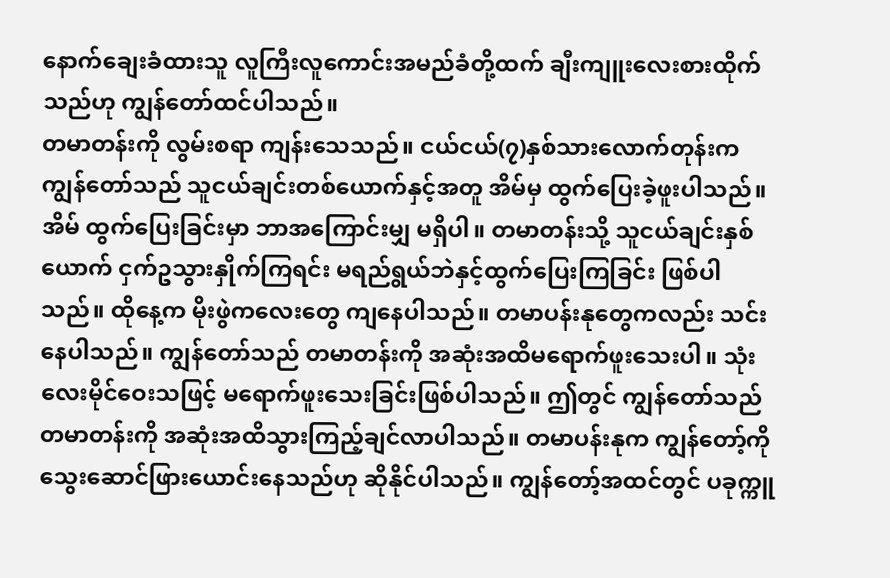နောက်ချေးခံထားသူ လူကြီးလူကောင်းအမည်ခံတို့ထက် ချီးကျူးလေးစားထိုက်သည်ဟု ကျွန်တော်ထင်ပါသည်။
တမာတန်းကို လွမ်းစရာ ကျန်းသေသည်။ ငယ်ငယ်(၇)နှစ်သားလောက်တုန်းက ကျွန်တော်သည် သူငယ်ချင်းတစ်ယောက်နှင့်အတူ အိမ်မှ ထွက်ပြေးခဲ့ဖူးပါသည်။ အိမ် ထွက်ပြေးခြင်းမှာ ဘာအကြောင်းမျှ မရှိပါ။ တမာတန်းသို့ သူငယ်ချင်းနှစ်ယောက် ငှက်ဥသွားနှိုက်ကြရင်း မရည်ရွယ်ဘဲနှင့်ထွက်ပြေးကြခြင်း ဖြစ်ပါသည်။ ထိုနေ့က မိုးဖွဲကလေးတွေ ကျနေပါသည်။ တမာပန်းနုတွေကလည်း သင်းနေပါသည်။ ကျွန်တော်သည် တမာတန်းကို အဆုံးအထိမရောက်ဖူးသေးပါ။ သုံးလေးမိုင်ဝေးသဖြင့် မရောက်ဖူးသေးခြင်းဖြစ်ပါသည်။ ဤတွင် ကျွန်တော်သည် တမာတန်းကို အဆုံးအထိသွားကြည့်ချင်လာပါသည်။ တမာပန်းနုက ကျွန်တော့်ကို သွေးဆောင်ဖြားယောင်းနေသည်ဟု ဆိုနိုင်ပါသည်။ ကျွန်တော့်အထင်တွင် ပခုက္ကူ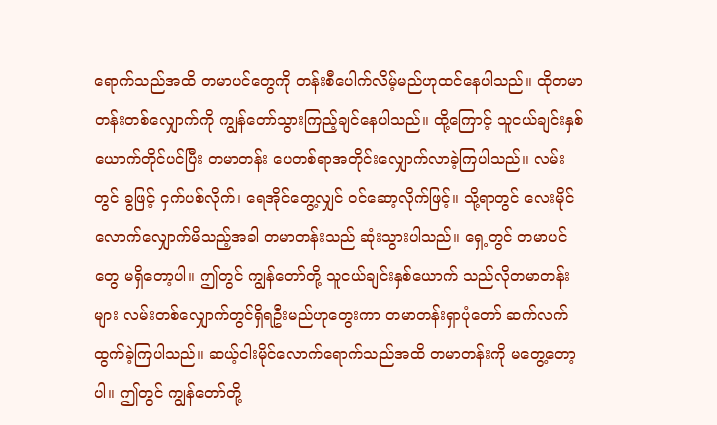ရောက်သည်အထိ တမာပင်တွေကို တန်းစီပေါက်လိမ့်မည်ဟုထင်နေပါသည်။ ထိုတမာတန်းတစ်လျှောက်ကို ကျွန်တော်သွားကြည့်ချင်နေပါသည်။ ထို့ကြောင့် သူငယ်ချင်းနှစ်ယောက်တိုင်ပင်ပြီး တမာတန်း ပေတစ်ရာအတိုင်းလျှောက်လာခဲ့ကြပါသည်။ လမ်းတွင် ခွဖြင့် ငှက်ပစ်လိုက်၊ ရေအိုင်တွေ့လျှင် ဝင်ဆော့လိုက်ဖြင့်။ သို့ရာတွင် လေးမိုင်လောက်လျှောက်မိသည့်အခါ တမာတန်းသည် ဆုံးသွားပါသည်။ ရှေ့တွင် တမာပင်တွေ မရှိတော့ပါ။ ဤတွင် ကျွန်တော်တို့ သူငယ်ချင်းနှစ်ယောက် သည်လိုတမာတန်းများ လမ်းတစ်လျှောက်တွင်ရှိရဦးမည်ဟုတွေးကာ တမာတန်းရှာပုံတော် ဆက်လက် ထွက်ခဲ့ကြပါသည်။ ဆယ့်ငါးမိုင်လောက်ရောက်သည်အထိ တမာတန်းကို မတွေ့တော့ပါ။ ဤတွင် ကျွန်တော်တို့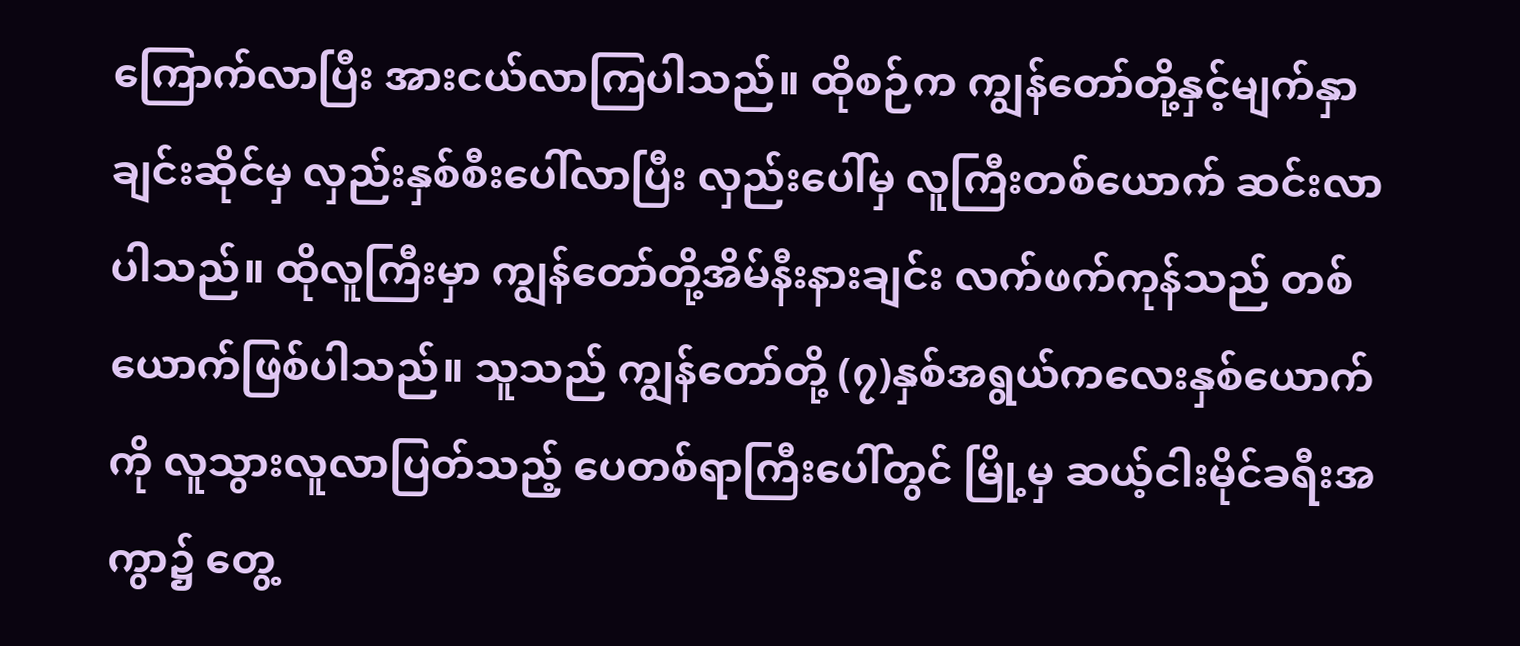ကြောက်လာပြီး အားငယ်လာကြပါသည်။ ထိုစဉ်က ကျွန်တော်တို့နှင့်မျက်နှာချင်းဆိုင်မှ လှည်းနှစ်စီးပေါ်လာပြီး လှည်းပေါ်မှ လူကြီးတစ်ယောက် ဆင်းလာပါသည်။ ထိုလူကြီးမှာ ကျွန်တော်တို့အိမ်နီးနားချင်း လက်ဖက်ကုန်သည် တစ်ယောက်ဖြစ်ပါသည်။ သူသည် ကျွန်တော်တို့ (၇)နှစ်အရွယ်ကလေးနှစ်ယောက်ကို လူသွားလူလာပြတ်သည့် ပေတစ်ရာကြီးပေါ်တွင် မြို့မှ ဆယ့်ငါးမိုင်ခရီးအကွာ၌ တွေ့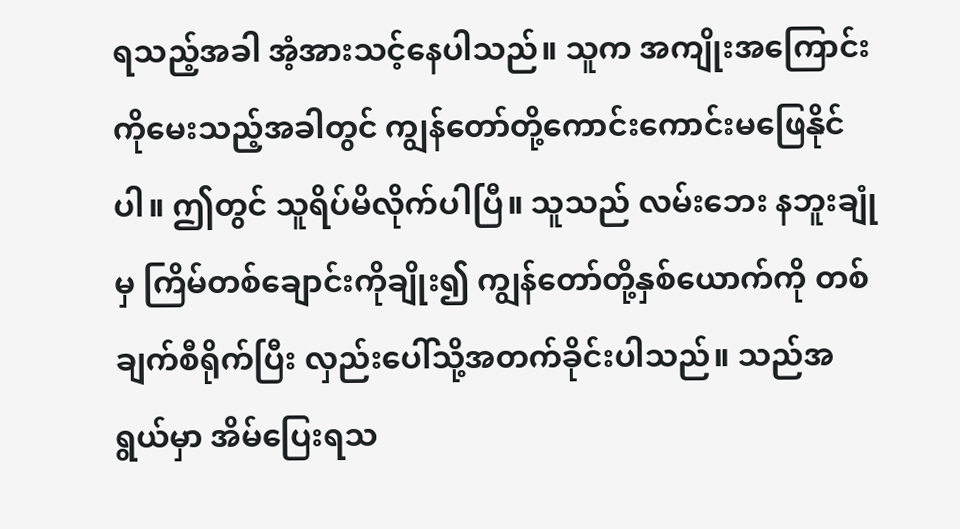ရသည့်အခါ အံ့အားသင့်နေပါသည်။ သူက အကျိုးအကြောင်းကိုမေးသည့်အခါတွင် ကျွန်တော်တို့ကောင်းကောင်းမဖြေနိုင်ပါ။ ဤတွင် သူရိပ်မိလိုက်ပါပြီ။ သူသည် လမ်းဘေး နဘူးချုံမှ ကြိမ်တစ်ချောင်းကိုချိုး၍ ကျွန်တော်တို့နှစ်ယောက်ကို တစ်ချက်စီရိုက်ပြီး လှည်းပေါ်သို့အတက်ခိုင်းပါသည်။ သည်အရွယ်မှာ အိမ်ပြေးရသ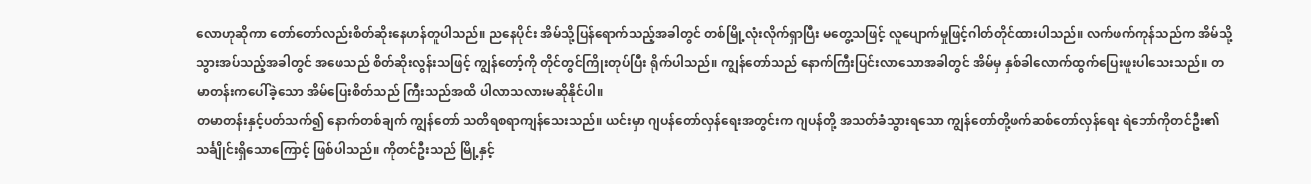လောဟုဆိုကာ တော်တော်လည်းစိတ်ဆိုးနေဟန်တူပါသည်။ ညနေပိုင်း အိမ်သို့ပြန်ရောက်သည့်အခါတွင် တစ်မြို့လုံးလိုက်ရှာပြီး မတွေ့သဖြင့် လူပျောက်မှုဖြင့်ဂါတ်တိုင်ထားပါသည်။ လက်ဖက်ကုန်သည်က အိမ်သို့သွားအပ်သည့်အခါတွင် အဖေသည် စိတ်ဆိုးလွန်းသဖြင့် ကျွန်တော့်ကို တိုင်တွင်ကြိုးတုပ်ပြီး ရိုက်ပါသည်။ ကျွန်တော်သည် နောက်ကြီးပြင်းလာသောအခါတွင် အိမ်မှ နှစ်ခါလောက်ထွက်ပြေးဖူးပါသေးသည်။ တမာတန်းကပေါ်ခဲ့သော အိမ်ပြေးစိတ်သည် ကြီးသည်အထိ ပါလာသလားမဆိုနိုင်ပါ။
တမာတန်းနှင့်ပတ်သက်၍ နောက်တစ်ချက် ကျွန်တော် သတိရစရာကျန်သေးသည်။ ယင်းမှာ ဂျပန်တော်လှန်ရေးအတွင်းက ဂျပန်တို့ အသတ်ခံသွားရသော ကျွန်တော်တို့ဖက်ဆစ်တော်လှန်ရေး ရဲဘော်ကိုတင်ဦး၏သင်္ချိုင်းရှိသောကြောင့် ဖြစ်ပါသည်။ ကိုတင်ဦးသည် မြို့နှင့်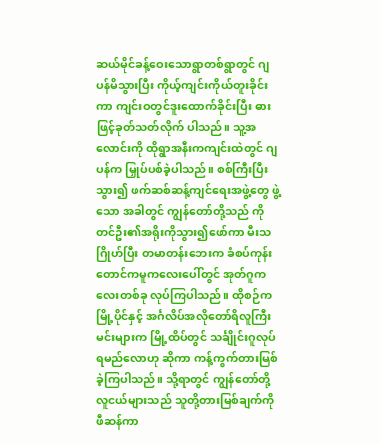ဆယ်မိုင်ခန့်ဝေးသောရွာတစ်ရွာတွင် ဂျပန်မိသွားပြီး ကိုယ့်ကျင်းကိုယ်တူးခိုင်းကာ ကျင်းဝတွင်ဒူးထောက်ခိုင်းပြီး ဓားဖြင့်ခုတ်သတ်လိုက် ပါသည်။ သူ့အလောင်းကို ထိုရွာအနီးကကျင်းထဲတွင် ဂျပန်က မြှုပ်ပစ်ခဲ့ပါသည်။ စစ်ကြီးပြီးသွား၍ ဖက်ဆစ်ဆန့်ကျင်ရေးအဖွဲ့တွေ ဖွဲ့သော အခါတွင် ကျွန်တော်တို့သည် ကိုတင်ဦး၏အရိုးကိုသွား၍ဖော်ကာ မီးသဂြိုဟ်ပြီး တမာတန်းဘေးက ခံစပ်ကုန်း တောင်ကမူကလေးပေါ်တွင် အုတ်ဂူကလေးတစ်ခု လုပ်ကြပါသည်။ ထိုစဉ်က မြို့ပိုင်နှင့် အင်္ဂလိပ်အလိုတော်ရိလူကြီးမင်းများက မြို့ထိပ်တွင် သင်္ချိုင်းဂူလုပ်ရမည်လောဟု ဆိုကာ ကန့်ကွက်တားမြစ်ခဲ့ကြပါသည်။ သို့ရာတွင် ကျွန်တော်တို့လူငယ်များသည် သူတို့တားမြစ်ချက်ကိုဖီဆန်ကာ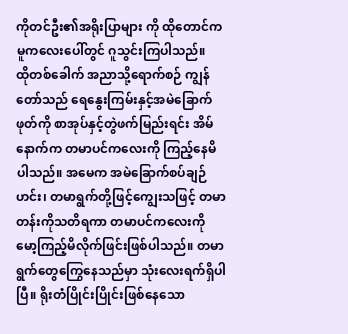ကိုတင်ဦး၏အရိုးပြာများ ကို ထိုတောင်ကမူကလေးပေါ်တွင် ဂူသွင်းကြပါသည်။
ထိုတစ်ခေါက် အညာသို့ရောက်စဉ် ကျွန်တော်သည် ရေနွေးကြမ်းနှင့်အမဲခြောက်ဖုတ်ကို စာအုပ်နှင့်တွဲဖက်မြည်းရင်း အိမ်နောက်က တမာပင်ကလေးကို ကြည့်နေမိပါသည်။ အမေက အမဲခြောက်စပ်ချဉ်ဟင်း၊ တမာရွက်တို့ဖြင့်ကျွေးသဖြင့် တမာတန်းကိုသတိရကာ တမာပင်ကလေးကို မော့ကြည့်မိလိုက်ဖြင်းဖြစ်ပါသည်။ တမာရွက်တွေကြွေနေသည်မှာ သုံးလေးရက်ရှိပါပြီ။ ရိုးတံပြိုင်းပြိုင်းဖြစ်နေသော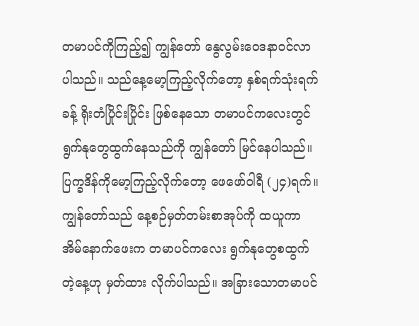တမာပင်ကိုကြည့်၍ ကျွန်တော် နွေလွမ်းဝေဒနာဝင်လာပါသည်။ သည်နေ့မော့ကြည့်လိုက်တော့ နှစ်ရက်သုံးရက်ခန့် ရိုးတံပြိုင်းပြိုင်း ဖြစ်နေသော တမာပင်ကလေးတွင် ရွက်နုတွေထွက်နေသည်ကို ကျွန်တော် မြင်နေပါသည်။ ပြက္ခဒိန်ကိုမော့ကြည့်လိုက်တော့ ဖေဖော်ဝါရီ (၂၄)ရက်။ ကျွန်တော်သည် နေ့စဉ်မှတ်တမ်းစာအုပ်ကို ထယူကာ အိမ်နောက်ဖေးက တမာပင်ကလေး ရွက်နုတွေစထွက်တဲ့နေ့ဟု မှတ်ထား လိုက်ပါသည်။ အခြားသောတမာပင်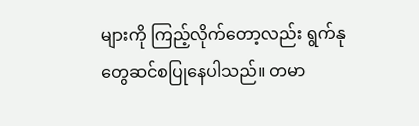များကို ကြည့်လိုက်တော့လည်း ရွက်နုတွေဆင်စပြုနေပါသည်။ တမာ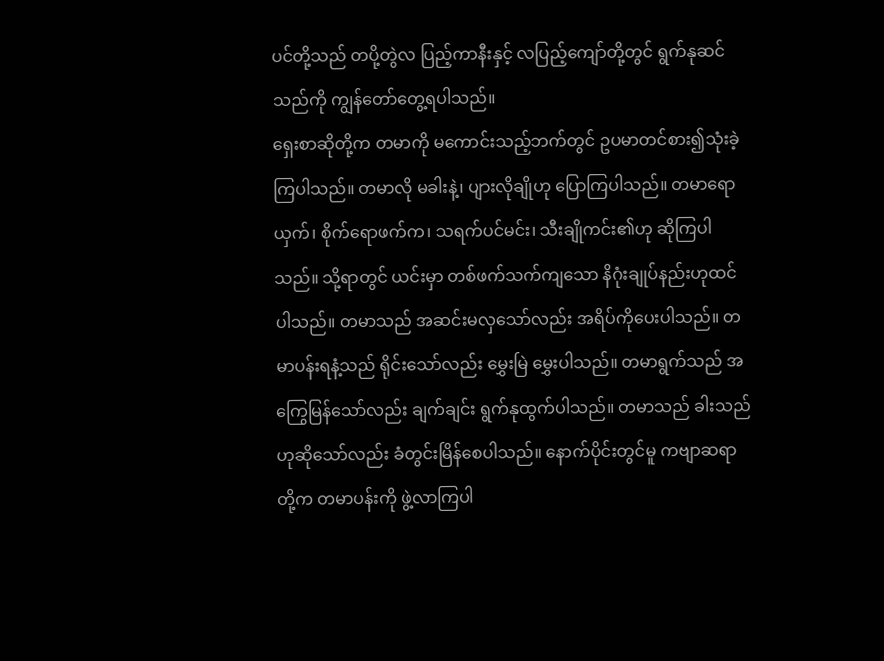ပင်တို့သည် တပို့တွဲလ ပြည့်ကာနီးနှင့် လပြည့်ကျော်တို့တွင် ရွက်နုဆင်သည်ကို ကျွန်တော်တွေ့ရပါသည်။
ရှေးစာဆိုတို့က တမာကို မကောင်းသည့်ဘက်တွင် ဥပမာတင်စား၍သုံးခဲ့ကြပါသည်။ တမာလို မခါးနဲ့၊ ပျားလိုချိုဟု ပြောကြပါသည်။ တမာရောယှက်၊ စိုက်ရောဖက်က၊ သရက်ပင်မင်း၊ သီးချိုကင်း၏ဟု ဆိုကြပါသည်။ သို့ရာတွင် ယင်းမှာ တစ်ဖက်သက်ကျသော နိဂုံးချုပ်နည်းဟုထင်ပါသည်။ တမာသည် အဆင်းမလှသော်လည်း အရိပ်ကိုပေးပါသည်။ တမာပန်းရနံ့သည် ရိုင်းသော်လည်း မွှေးမြဲ မွှေးပါသည်။ တမာရွက်သည် အကြွေမြန်သော်လည်း ချက်ချင်း ရွက်နုထွက်ပါသည်။ တမာသည် ခါးသည်ဟုဆိုသော်လည်း ခံတွင်းမြိန်စေပါသည်။ နောက်ပိုင်းတွင်မူ ကဗျာဆရာတို့က တမာပန်းကို ဖွဲ့လာကြပါ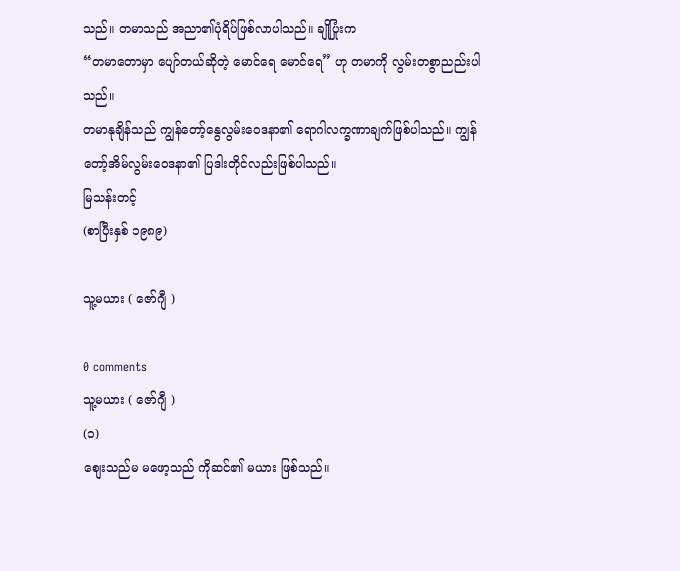သည်။ တမာသည် အညာ၏ပုံရိပ်ဖြစ်လာပါသည်။ ချိုပြုံးက
“တမာတောမှာ ပျော်တယ်ဆိုတဲ့ မောင်ရေ မောင်ရေ” ဟု တမာကို လွမ်းတစွာညည်းပါသည်။
တမာနုချိန်သည် ကျွန်တော့်နွေလွမ်းဝေဒနာ၏ ရောဂါလက္ခဏာချက်ဖြစ်ပါသည်။ ကျွန်တော့်အိမ်လွမ်းဝေဒနာ၏ ပြဒါးတိုင်လည်းဖြစ်ပါသည်။
မြသန်းတင့်
(စာပြီးနှစ် ၁၉၈၉)

သူ့မယား ( ဇော်ဂျီ )

0 comments
သူ့မယား ( ဇော်ဂျီ )
(၁)
စျေးသည်မ မဖော့သည် ကိုဆင်၏ မယား ဖြစ်သည်။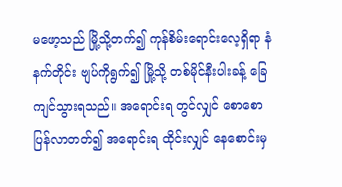မဖော့သည် မြို့သို့တက်၍ ကုန်စိမ်းရောင်းလေ့ရှိရာ နံနက်တိုင်း ဗျပ်ကိုရွက်၍ မြို့သို့ တစ်မိုင်နီးပါးခန့် ခြေကျင်သွားရသည်။ အရောင်းရ တွင်လျှင် စောစော ပြန်လာတတ်၍ အရောင်းရ ထိုင်းလျှင် နေစောင်းမှ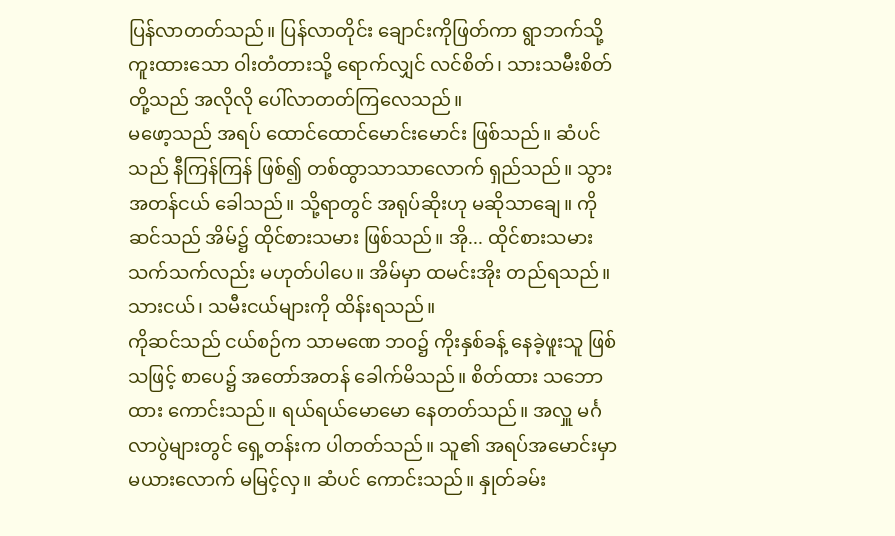ပြန်လာတတ်သည်။ ပြန်လာတိုင်း ချောင်းကိုဖြတ်ကာ ရွာဘက်သို့ ကူးထားသော ဝါးတံတားသို့ ရောက်လျှင် လင်စိတ်၊ သားသမီးစိတ်တို့သည် အလိုလို ပေါ်လာတတ်ကြလေသည်။
မဖော့သည် အရပ် ထောင်ထောင်မောင်းမောင်း ဖြစ်သည်။ ဆံပင်သည် နီကြန်ကြန် ဖြစ်၍ တစ်ထွာသာသာလောက် ရှည်သည်။ သွား အတန်ငယ် ခေါသည်။ သို့ရာတွင် အရုပ်ဆိုးဟု မဆိုသာချေ။ ကိုဆင်သည် အိမ်၌ ထိုင်စားသမား ဖြစ်သည်။ အို... ထိုင်စားသမား သက်သက်လည်း မဟုတ်ပါပေ။ အိမ်မှာ ထမင်းအိုး တည်ရသည်။ သားငယ်၊ သမီးငယ်များကို ထိန်းရသည်။
ကိုဆင်သည် ငယ်စဉ်က သာမဏေ ဘဝ၌ ကိုးနှစ်ခန့် နေခဲ့ဖူးသူ ဖြစ်သဖြင့် စာပေ၌ အတော်အတန် ခေါက်မိသည်။ စိတ်ထား သဘောထား ကောင်းသည်။ ရယ်ရယ်မောမော နေတတ်သည်။ အလှူ မင်္ဂလာပွဲများတွင် ရှေ့တန်းက ပါတတ်သည်။ သူ၏ အရပ်အမောင်းမှာ မယားလောက် မမြင့်လှ။ ဆံပင် ကောင်းသည်။ နှုတ်ခမ်း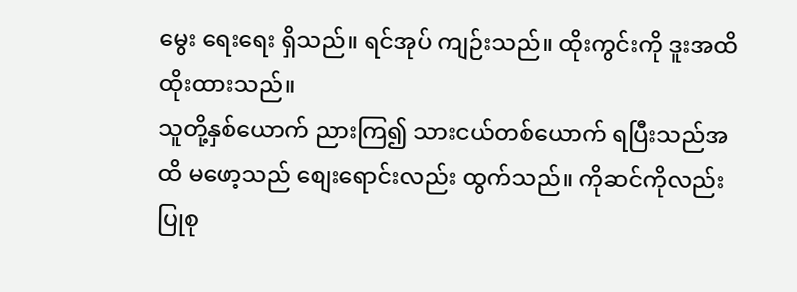မွေး ရေးရေး ရှိသည်။ ရင်အုပ် ကျဉ်းသည်။ ထိုးကွင်းကို ဒူးအထိ ထိုးထားသည်။
သူတို့နှစ်ယောက် ညားကြ၍ သားငယ်တစ်ယောက် ရပြီးသည်အထိ မဖော့သည် စျေးရောင်းလည်း ထွက်သည်။ ကိုဆင်ကိုလည်း ပြုစု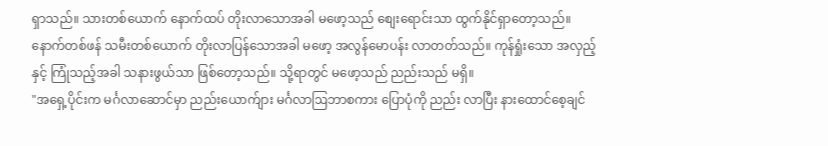ရှာသည်။ သားတစ်ယောက် နောက်ထပ် တိုးလာသောအခါ မဖော့သည် စျေးရောင်းသာ ထွက်နိုင်ရှာတော့သည်။ နောက်တစ်ဖန် သမီးတစ်ယောက် တိုးလာပြန်သောအခါ မဖော့ အလွန်မောပန်း လာတတ်သည်။ ကုန်ရှုံးသော အလှည့်နှင့် ကြုံသည့်အခါ သနားဖွယ်သာ ဖြစ်တော့သည်။ သို့ရာတွင် မဖော့သည် ညည်းသည် မရှိ။
"အရှေ့ပိုင်းက မင်္ဂလာဆောင်မှာ ညည်းယောက်ျား မင်္ဂလာဩဘာစကား ပြောပုံကို ညည်း လာပြီး နားထောင်စေ့ချင်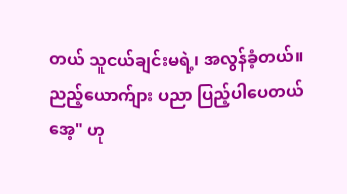တယ် သူငယ်ချင်းမရဲ့၊ အလွန်ခံ့တယ်။ ညည့်ယောက်ျား ပညာ ပြည့်ပါပေတယ်အေ့" ဟု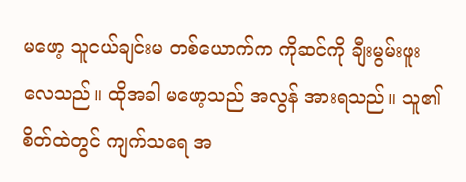မဖော့ သူငယ်ချင်းမ တစ်ယောက်က ကိုဆင်ကို ချီးမွမ်းဖူးလေသည်။ ထိုအခါ မဖော့သည် အလွန် အားရသည်။ သူ၏ စိတ်ထဲတွင် ကျက်သရေ အ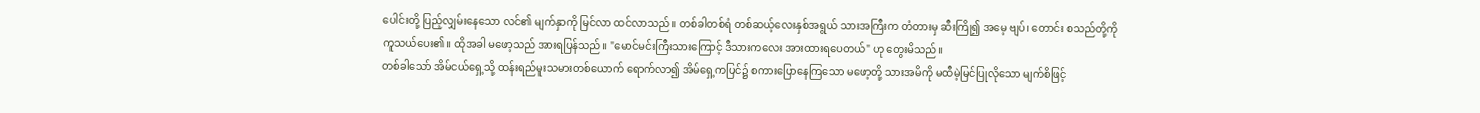ပေါင်းတို့ ပြည့်လျှမ်းနေသော လင်၏ မျက်နှာကို မြင်လာ ထင်လာသည်။ တစ်ခါတစ်ရံ တစ်ဆယ့်လေးနှစ်အရွယ် သားအကြီးက တံတားမှ ဆီးကြို၍ အမေ့ ဗျပ်၊ တောင်း စသည်တို့ကို ကူသယ်ပေး၏။ ထိုအခါ မဖော့သည် အားရပြန်သည်။ "မောင်မင်းကြီးသားကြောင့် ဒီသားကလေး အားထားရပေတယ်" ဟု တွေးမိသည်။
တစ်ခါသော် အိမ်ငယ်ရှေ့သို့ ထန်းရည်မူးသမားတစ်ယောက် ရောက်လာ၍ အိမ်ရှေ့ကပြင်၌ စကားပြောနေကြသော မဖော့တို့ သားအမိကို မထီမဲ့မြင်ပြုလိုသော မျက်စိဖြင့်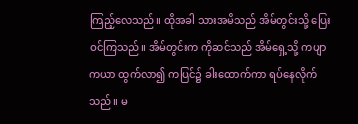ကြည့်လေသည်။ ထိုအခါ သားအမိသည် အိမ်တွင်းသို့ ပြေးဝင်ကြသည်။ အိမ်တွင်းက ကိုဆင်သည် အိမ်ရှေ့သို့ ကပျာကယာ ထွက်လာ၍ ကပြင်၌ ခါးထောက်ကာ ရပ်နေလိုက်သည်။ မ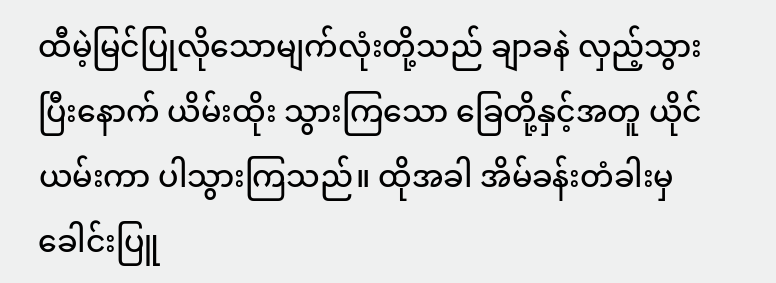ထီမဲ့မြင်ပြုလိုသောမျက်လုံးတို့သည် ချာခနဲ လှည့်သွားပြီးနောက် ယိမ်းထိုး သွားကြသော ခြေတို့နှင့်အတူ ယိုင်ယမ်းကာ ပါသွားကြသည်။ ထိုအခါ အိမ်ခန်းတံခါးမှ ခေါင်းပြူ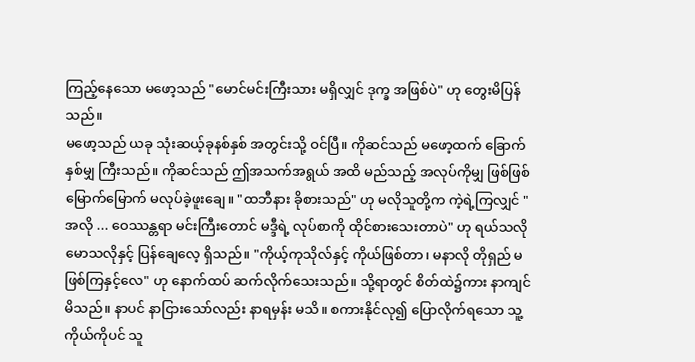ကြည့်နေသော မဖော့သည် "မောင်မင်းကြီးသား မရှိလျှင် ဒုက္ခ အဖြစ်ပဲ" ဟု တွေးမိပြန်သည်။
မဖော့သည် ယခု သုံးဆယ့်ခုနစ်နှစ် အတွင်းသို့ ဝင်ပြီ။ ကိုဆင်သည် မဖော့ထက် ခြောက်နှစ်မျှ ကြီးသည်။ ကိုဆင်သည် ဤအသက်အရွယ် အထိ မည်သည့် အလုပ်ကိုမျှ ဖြစ်ဖြစ်မြောက်မြောက် မလုပ်ခဲ့ဖူးချေ။ "ထဘီနား ခိုစားသည်" ဟု မလိုသူတို့က ကဲ့ရဲ့ကြလျှင် "အလို ... ဝေဿန္တရာ မင်းကြီးတောင် မဒ္ဒီရဲ့ လုပ်စာကို ထိုင်စားသေးတာပဲ" ဟု ရယ်သလို မောသလိုနှင့် ပြန်ချေလေ့ ရှိသည်။ "ကိုယ့်ကုသိုလ်နှင့် ကိုယ်ဖြစ်တာ၊ မနာလို တိုရှည် မဖြစ်ကြနှင့်လေ" ဟု နောက်ထပ် ဆက်လိုက်သေးသည်။ သို့ရာတွင် စိတ်ထဲ၌ကား နာကျင်မိသည်။ နာပင် နာငြားသော်လည်း နာရမှန်း မသိ။ စကားနိုင်လု၍ ပြောလိုက်ရသော သူ့ကိုယ်ကိုပင် သူ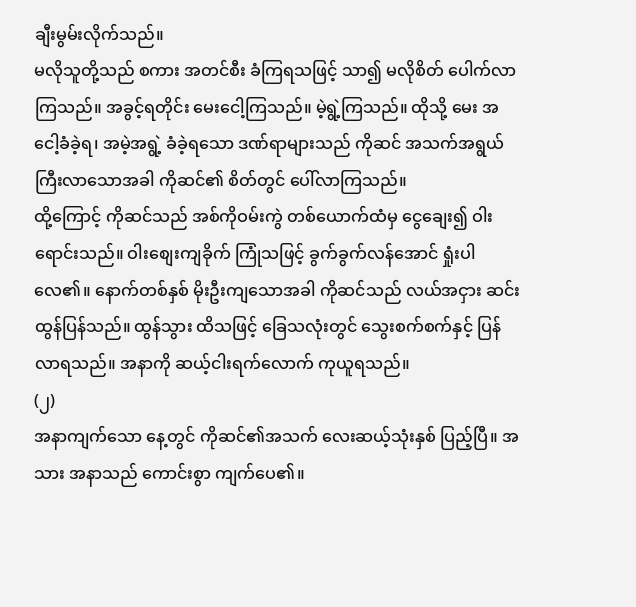ချီးမွမ်းလိုက်သည်။
မလိုသူတို့သည် စကား အတင်စီး ခံကြရသဖြင့် သာ၍ မလိုစိတ် ပေါက်လာကြသည်။ အခွင့်ရတိုင်း မေးငေါ့ကြသည်။ မဲ့ရွဲ့ကြသည်။ ထိုသို့ မေး အငေါ့ခံခဲ့ရ၊ အမဲ့အရွဲ့ ခံခဲ့ရသော ဒဏ်ရာများသည် ကိုဆင် အသက်အရွယ် ကြီးလာသောအခါ ကိုဆင်၏ စိတ်တွင် ပေါ်လာကြသည်။
ထို့ကြောင့် ကိုဆင်သည် အစ်ကိုဝမ်းကွဲ တစ်ယောက်ထံမှ ငွေချေး၍ ဝါးရောင်းသည်။ ဝါးစျေးကျခိုက် ကြုံသဖြင့် ခွက်ခွက်လန်အောင် ရှုံးပါ လေ၏။ နောက်တစ်နှစ် မိုးဦးကျသောအခါ ကိုဆင်သည် လယ်အငှား ဆင်းထွန်ပြန်သည်။ ထွန်သွား ထိသဖြင့် ခြေသလုံးတွင် သွေးစက်စက်နှင့် ပြန်လာရသည်။ အနာကို ဆယ့်ငါးရက်လောက် ကုယူရသည်။
(၂)
အနာကျက်သော နေ့တွင် ကိုဆင်၏အသက် လေးဆယ့်သုံးနှစ် ပြည့်ပြီ။ အသား အနာသည် ကောင်းစွာ ကျက်ပေ၏။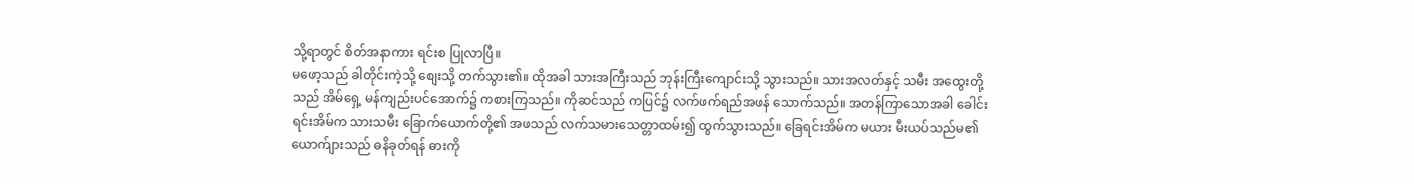သို့ရာတွင် စိတ်အနာကား ရင်းစ ပြုလာပြီ။
မဖော့သည် ခါတိုင်းကဲ့သို့ စျေးသို့ တက်သွား၏။ ထိုအခါ သားအကြီးသည် ဘုန်းကြီးကျောင်းသို့ သွားသည်။ သားအလတ်နှင့် သမီး အထွေးတို့သည် အိမ်ရှေ့ မန်ကျည်းပင်အောက်၌ ကစားကြသည်။ ကိုဆင်သည် ကပြင်၌ လက်ဖက်ရည်အဖန် သောက်သည်။ အတန်ကြာသောအခါ ခေါင်းရင်းအိမ်က သားသမီး ခြောက်ယောက်တို့၏ အဖသည် လက်သမားသေတ္တာထမ်း၍ ထွက်သွားသည်။ ခြေရင်းအိမ်က မယား မီးယပ်သည်မ၏ ယောက်ျားသည် ဓနိခုတ်ရန် ဓားကို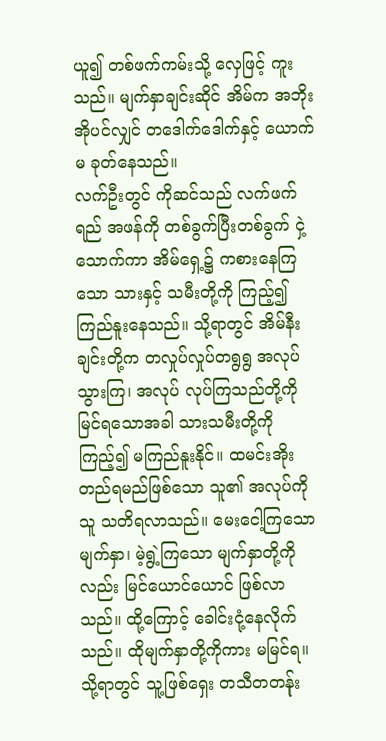ယူ၍ တစ်ဖက်ကမ်းသို့ လှေဖြင့် ကူးသည်။ မျက်နှာချင်းဆိုင် အိမ်က အဘိုးအိုပင်လျှင် တဒေါက်ဒေါက်နှင့် ယောက်မ ခုတ်နေသည်။
လက်ဦးတွင် ကိုဆင်သည် လက်ဖက်ရည် အဖန်ကို တစ်ခွက်ပြီးတစ်ခွက် ငှဲ့သောက်ကာ အိမ်ရှေ့၌ ကစားနေကြသော သားနှင့် သမီးတို့ကို ကြည့်၍ ကြည်နူးနေသည်။ သို့ရာတွင် အိမ်နီးချင်းတို့က တလှုပ်လှုပ်တရွရွ အလုပ်သွားကြ၊ အလုပ် လုပ်ကြသည်တို့ကို မြင်ရသောအခါ သားသမီးတို့ကို ကြည့်၍ မကြည်နူးနိုင်။ ထမင်းအိုးတည်ရမည်ဖြစ်သော သူ၏ အလုပ်ကို သူ သတိရလာသည်။ မေးငေါ့ကြသော မျက်နှာ၊ မဲ့ရွဲ့ကြသော မျက်နှာတို့ကိုလည်း မြင်ယောင်ယောင် ဖြစ်လာသည်။ ထို့ကြောင့် ခေါင်းငုံ့နေလိုက်သည်။ ထိုမျက်နှာတို့ကိုကား မမြင်ရ။ သို့ရာတွင် သူ့ဖြစ်ရှေး တသီတတန်ုး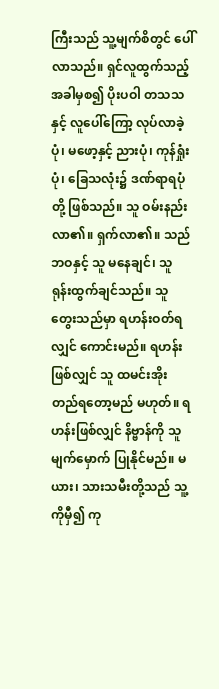ကြီးသည် သူ့မျက်စိတွင် ပေါ်လာသည်။ ရှင်လူထွက်သည့် အခါမှစ၍ ပိုးပဝါ တသသနှင့် လူပေါ်ကြော့ လုပ်လာခဲ့ပုံ၊ မဖော့နှင့် ညားပုံ၊ ကုန်ရှုံးပုံ၊ ခြေသလုံး၌ ဒဏ်ရာရပုံတို့ ဖြစ်သည်။ သူ ဝမ်းနည်းလာ၏။ ရှက်လာ၏။ သည်ဘဝနှင့် သူ မနေချင်၊ သူ ရုန်းထွက်ချင်သည်။ သူ တွေးသည်မှာ ရဟန်းဝတ်ရလျှင် ကောင်းမည်။ ရဟန်းဖြစ်လျှင် သူ ထမင်းအိုး တည်ရတော့မည် မဟုတ်။ ရဟန်းဖြစ်လျှင် နိဗ္ဗာန်ကို သူ မျက်မှောက် ပြုနိုင်မည်။ မယား၊ သားသမီးတို့သည် သူ့ကိုမှီ၍ ကု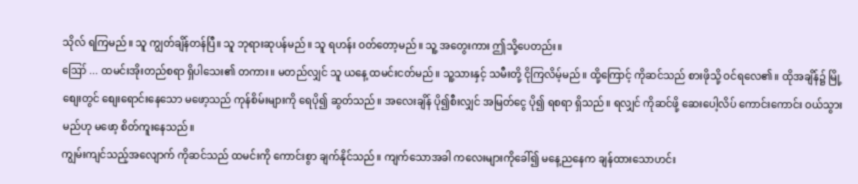သိုလ် ရကြမည်။ သူ ကျွတ်ချိန်တန်ပြီ။ သူ ဘုရားဆုပန်မည်။ သူ ရဟန်း ဝတ်တော့မည်။ သူ့ အတွေးကား ဤသို့ပေတည်း။
ဪ ... ထမင်းအိုးတည်စရာ ရှိပါသေး၏ တကား။ မတည်လျှင် သူ ယနေ့ ထမင်းငတ်မည်။ သူ့သားနှင့် သမီးတို့ ငိုကြလိမ့်မည်။ ထို့ကြောင့် ကိုဆင်သည် စားဖိုသို့ ဝင်ရလေ၏။ ထိုအချိန်၌ မြို့စျေးတွင် စျေးရောင်းနေသော မဖော့သည် ကုန်စိမ်းများကို ရေပို၍ ဆွတ်သည်။ အလေးချိန် ပို၍စီးလျှင် အမြတ်ငွေ ပို၍ ရစရာ ရှိသည်။ ရလျှင် ကိုဆင်ဖို့ ဆေးပေါ့လိပ် ကောင်းကောင်း ဝယ်သွားမည်ဟု မဖော့ စိတ်ကူးနေသည်။
ကျွမ်းကျင်သည့်အလျောက် ကိုဆင်သည် ထမင်းကို ကောင်းစွာ ချက်နိုင်သည်။ ကျက်သောအခါ ကလေးများကိုခေါ်၍ မနေ့ညနေက ချန်ထားသောဟင်း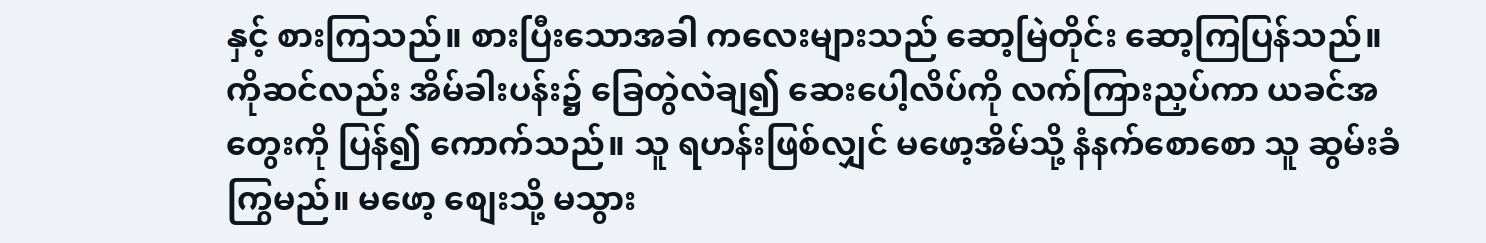နှင့် စားကြသည်။ စားပြီးသောအခါ ကလေးများသည် ဆော့မြဲတိုင်း ဆော့ကြပြန်သည်။ ကိုဆင်လည်း အိမ်ခါးပန်း၌ ခြေတွဲလဲချ၍ ဆေးပေါ့လိပ်ကို လက်ကြားညှပ်ကာ ယခင်အတွေးကို ပြန်၍ ကောက်သည်။ သူ ရဟန်းဖြစ်လျှင် မဖော့အိမ်သို့ နံနက်စောစော သူ ဆွမ်းခံကြွမည်။ မဖော့ စျေးသို့ မသွား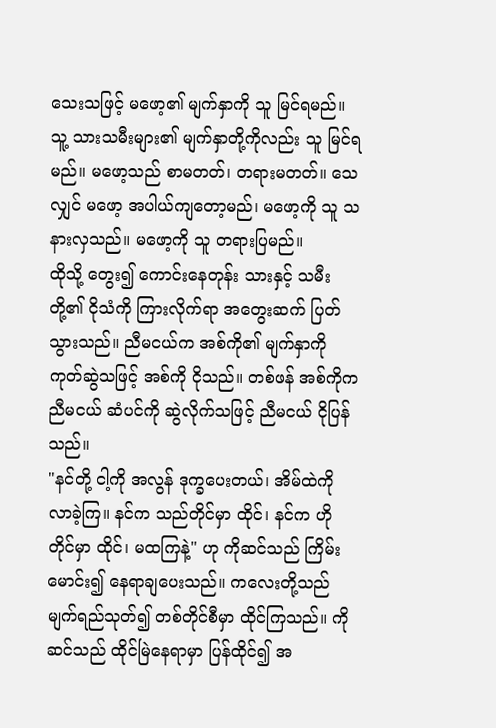သေးသဖြင့် မဖော့၏ မျက်နှာကို သူ မြင်ရမည်။ သူ့ သားသမီးများ၏ မျက်နှာတို့ကိုလည်း သူ မြင်ရမည်။ မဖော့သည် စာမတတ်၊ တရားမတတ်။ သေလျှင် မဖော့ အပါယ်ကျတော့မည်၊ မဖော့ကို သူ သနားလှသည်။ မဖော့ကို သူ တရားပြမည်။
ထိုသို့ တွေး၍ ကောင်းနေတုန်း သားနှင့် သမီးတို့၏ ငိုသံကို ကြားလိုက်ရာ အတွေးဆက် ပြတ်သွားသည်။ ညီမငယ်က အစ်ကို၏ မျက်နှာကို ကုတ်ဆွဲသဖြင့် အစ်ကို ငိုသည်။ တစ်ဖန် အစ်ကိုက ညီမငယ် ဆံပင်ကို ဆွဲလိုက်သဖြင့် ညီမငယ် ငိုပြန်သည်။
"နင်တို့ ငါ့ကို အလွန် ဒုက္ခပေးတယ်၊ အိမ်ထဲကို လာခဲ့ကြ။ နင်က သည်တိုင်မှာ ထိုင်၊ နင်က ဟိုတိုင်မှာ ထိုင်၊ မထကြနဲ့" ဟု ကိုဆင်သည် ကြိမ်းမောင်း၍ နေရာချပေးသည်။ ကလေးတို့သည် မျက်ရည်သုတ်၍ တစ်တိုင်စီမှာ ထိုင်ကြသည်။ ကိုဆင်သည် ထိုင်မြဲနေရာမှာ ပြန်ထိုင်၍ အ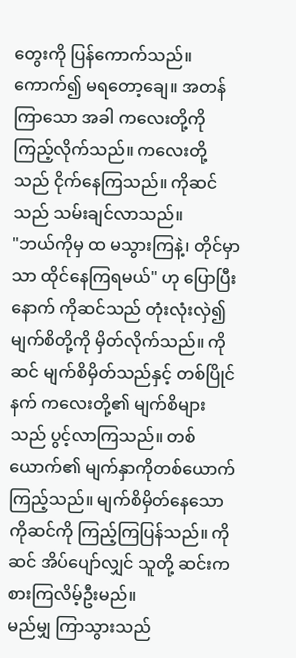တွေးကို ပြန်ကောက်သည်။ ကောက်၍ မရတော့ချေ။ အတန်ကြာသော အခါ ကလေးတို့ကို ကြည့်လိုက်သည်။ ကလေးတို့သည် ငိုက်နေကြသည်။ ကိုဆင်သည် သမ်းချင်လာသည်။
"ဘယ်ကိုမှ ထ မသွားကြနဲ့၊ တိုင်မှာသာ ထိုင်နေကြရမယ်" ဟု ပြောပြီးနောက် ကိုဆင်သည် တုံးလုံးလှဲ၍ မျက်စိတို့ကို မှိတ်လိုက်သည်။ ကိုဆင် မျက်စိမှိတ်သည်နှင့် တစ်ပြိုင်နက် ကလေးတို့၏ မျက်စိများသည် ပွင့်လာကြသည်။ တစ်ယောက်၏ မျက်နှာကိုတစ်ယောက် ကြည့်သည်။ မျက်စိမှိတ်နေသော ကိုဆင်ကို ကြည့်ကြပြန်သည်။ ကိုဆင် အိပ်ပျော်လျှင် သူတို့ ဆင်းကစားကြလိမ့်ဦးမည်။
မည်မျှ ကြာသွားသည်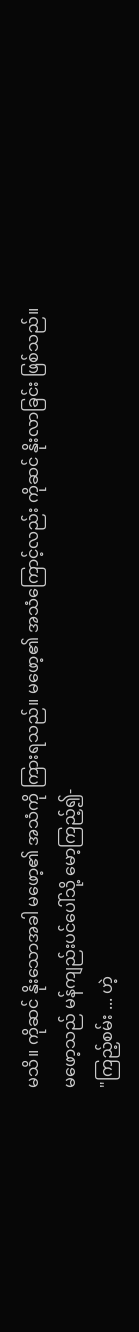မသိ။ ကိုဆင် နိုးသောအခါ မဖော့၏ အသံကို ကြားရသည်။ မဖော့၏ အသံကြောင့်လည်း ကိုဆင် နိုးလာခြင်း ဖြစ်သည်။ မဖော့သည် မန်ကျည်းပင်ပေါ်သို့ မော့ကြည့်၍-
"ကြည့်စမ်း ... ဟဲ့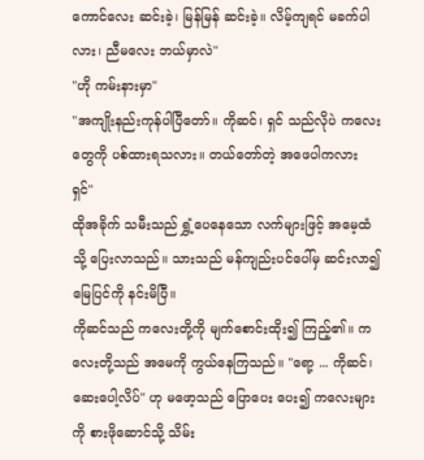ကောင်လေး ဆင်းခဲ့၊ မြန်မြန် ဆင်းခဲ့။ လိမ့်ကျရင် မခက်ပါလား၊ ညီမလေး ဘယ်မှာလဲ"
"ဟို ကမ်းနားမှာ"
"အကျိုးနည်းကုန်ပါပြီတော်။ ကိုဆင်၊ ရှင် သည်လိုပဲ ကလေးတွေကို ပစ်ထားရသလား။ တယ်တော်တဲ့ အဖေပါကလား ရှင်"
ထိုအခိုက် သမီးသည် ရွှံ့ပေနေသော လက်များဖြင့် အမေ့ထံသို့ ပြေးလာသည်။ သားသည် မန်ကျည်းပင်ပေါ်မှ ဆင်းလာ၍ မြေပြင်ကို နင်းမိပြီ။
ကိုဆင်သည် ကလေးတို့ကို မျက်စောင်းထိုး၍ ကြည့်၏။ ကလေးတို့သည် အမေကို ကွယ်နေကြသည်။ "ရော့ ... ကိုဆင်၊ ဆေးပေါ့လိပ်" ဟု မဖော့သည် ပြောပေး ပေး၍ ကလေးများကို စားဖိုဆောင်သို့ သိမ်း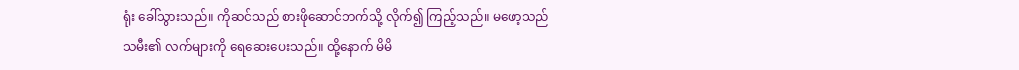ရုံး ခေါ်သွားသည်။ ကိုဆင်သည် စားဖိုဆောင်ဘက်သို့ လိုက်၍ ကြည့်သည်။ မဖော့သည် သမီး၏ လက်များကို ရေဆေးပေးသည်။ ထို့နောက် မိမိ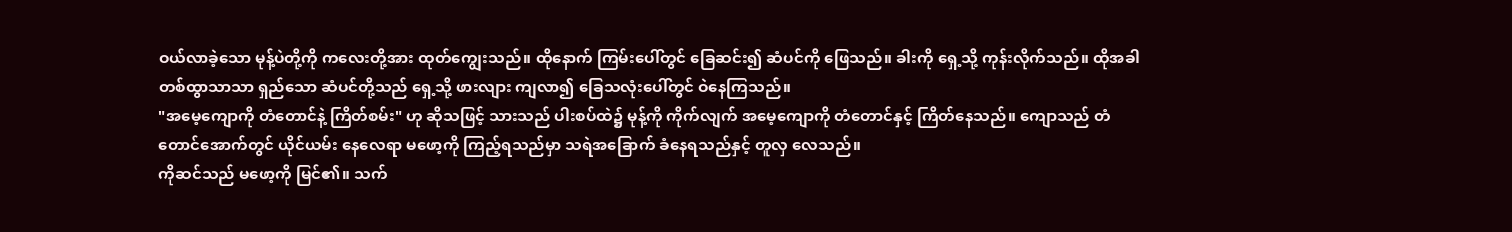ဝယ်လာခဲ့သော မုန့်ပဲတို့ကို ကလေးတို့အား ထုတ်ကျွေးသည်။ ထိုနောက် ကြမ်းပေါ်တွင် ခြေဆင်း၍ ဆံပင်ကို ဖြေသည်။ ခါးကို ရှေ့သို့ ကုန်းလိုက်သည်။ ထိုအခါ တစ်ထွာသာသာ ရှည်သော ဆံပင်တို့သည် ရှေ့သို့ ဖားလျား ကျလာ၍ ခြေသလုံးပေါ်တွင် ဝဲနေကြသည်။
"အမေ့ကျောကို တံတောင်နဲ့ ကြိတ်စမ်း" ဟု ဆိုသဖြင့် သားသည် ပါးစပ်ထဲ၌ မုန့်ကို ကိုက်လျက် အမေ့ကျောကို တံတောင်နှင့် ကြိတ်နေသည်။ ကျောသည် တံတောင်အောက်တွင် ယိုင်ယမ်း နေလေရာ မဖော့ကို ကြည့်ရသည်မှာ သရဲအခြောက် ခံနေရသည်နှင့် တူလှ လေသည်။
ကိုဆင်သည် မဖော့ကို မြင်၏။ သက်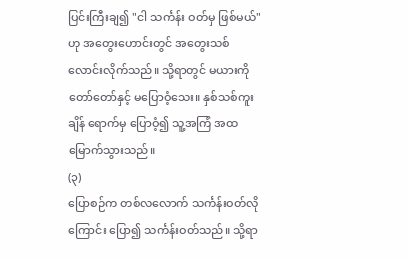ပြင်းကြီးချ၍ "ငါ သင်္ကန်း ဝတ်မှ ဖြစ်မယ်" ဟု အတွေးဟောင်းတွင် အတွေးသစ် လောင်းလိုက်သည်။ သို့ရာတွင် မယားကို တော်တော်နှင့် မပြောဝံ့သေး။ နှစ်သစ်ကူးချိန် ရောက်မှ ပြောဝံ့၍ သူ့အကြံ အထမြောက်သွားသည်။
(၃)
ပြောစဉ်က တစ်လလောက် သင်္ကန်းဝတ်လိုကြောင်း ပြော၍ သင်္ကန်းဝတ်သည်။ သို့ရာ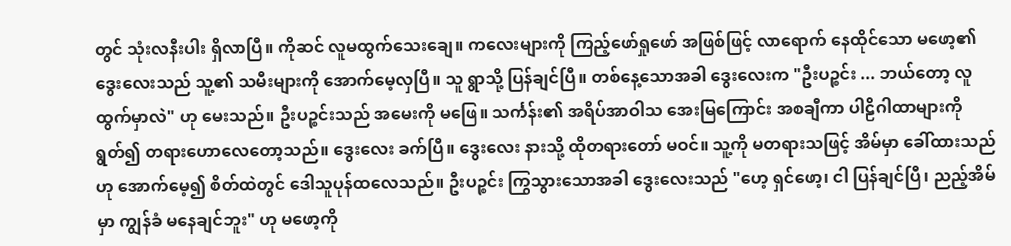တွင် သုံးလနီးပါး ရှိလာပြီ။ ကိုဆင် လူမထွက်သေးချေ။ ကလေးများကို ကြည့်ဖော်ရှုဖော် အဖြစ်ဖြင့် လာရောက် နေထိုင်သော မဖော့၏ ဒွေးလေးသည် သူ့၏ သမီးများကို အောက်မေ့လှပြီ။ သူ ရွာသို့ ပြန်ချင်ပြီ။ တစ်နေ့သောအခါ ဒွေးလေးက "ဦးပဉ္စင်း ... ဘယ်တော့ လူထွက်မှာလဲ" ဟု မေးသည်။ ဦးပဉ္စင်းသည် အမေးကို မဖြေ။ သင်္ကန်း၏ အရိပ်အာဝါသ အေးမြကြောင်း အစချီကာ ပါဠိဂါထာများကို ရွတ်၍ တရားဟောလေတော့သည်။ ဒွေးလေး ခက်ပြီ။ ဒွေးလေး နားသို့ ထိုတရားတော် မဝင်။ သူ့ကို မတရားသဖြင့် အိမ်မှာ ခေါ်ထားသည်ဟု အောက်မေ့၍ စိတ်ထဲတွင် ဒေါသူပုန်ထလေသည်။ ဦးပဉ္စင်း ကြွသွားသောအခါ ဒွေးလေးသည် "ဟေ့ ရှင်ဖော့၊ ငါ ပြန်ချင်ပြီ၊ ညည့်အိမ်မှာ ကျွန်ခံ မနေချင်ဘူး" ဟု မဖော့ကို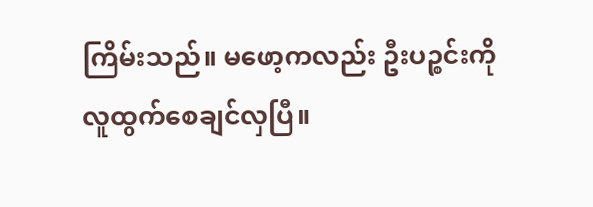ကြိမ်းသည်။ မဖော့ကလည်း ဦးပဉ္စင်းကို လူထွက်စေချင်လှပြီ။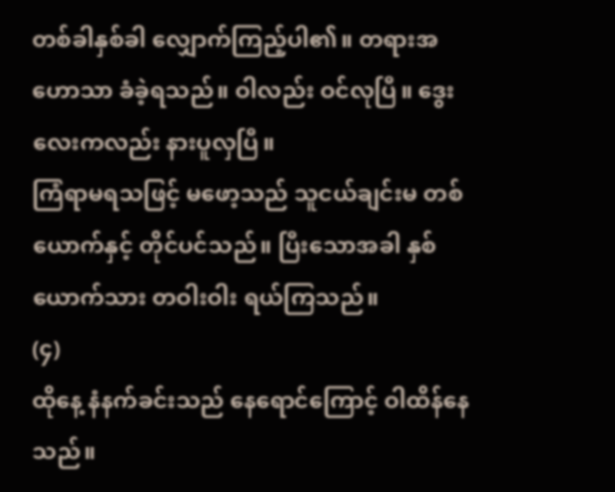တစ်ခါနှစ်ခါ လျှောက်ကြည့်ပါ၏။ တရားအဟောသာ ခံခဲ့ရသည်။ ဝါလည်း ဝင်လုပြီ။ ဒွေးလေးကလည်း နားပူလှပြီ။
ကြံရာမရသဖြင့် မဖော့သည် သူငယ်ချင်းမ တစ်ယောက်နှင့် တိုင်ပင်သည်။ ပြီးသောအခါ နှစ်ယောက်သား တဝါးဝါး ရယ်ကြသည်။
(၄)
ထိုနေ့ နံနက်ခင်းသည် နေရောင်ကြောင့် ဝါထိန်နေသည်။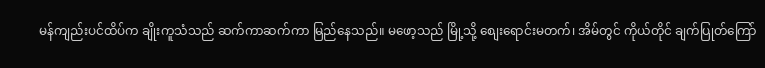မန်ကျည်းပင်ထိပ်က ချိုးကူသံသည် ဆက်ကာဆက်ကာ မြည်နေသည်။ မဖော့သည် မြို့သို့ စျေးရောင်းမတက်၊ အိမ်တွင် ကိုယ်တိုင် ချက်ပြုတ်ကြော်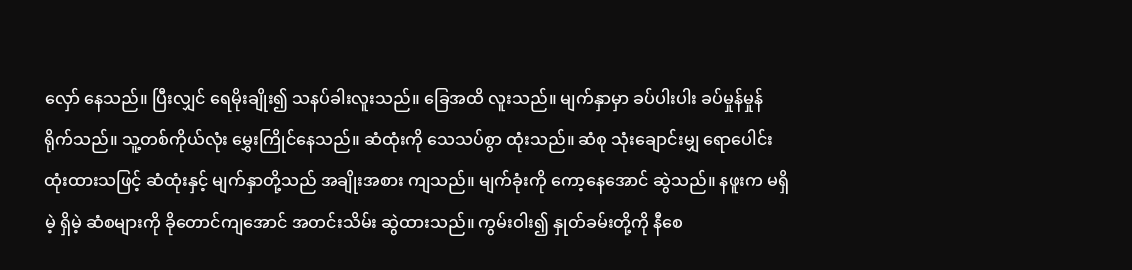လှော် နေသည်။ ပြီးလျှင် ရေမိုးချိုး၍ သနပ်ခါးလူးသည်။ ခြေအထိ လူးသည်။ မျက်နှာမှာ ခပ်ပါးပါး ခပ်မှုန်မှုန် ရိုက်သည်။ သူ့တစ်ကိုယ်လုံး မွှေးကြိုင်နေသည်။ ဆံထုံးကို သေသပ်စွာ ထုံးသည်။ ဆံစု သုံးချောင်းမျှ ရောပေါင်း ထုံးထားသဖြင့် ဆံထုံးနှင့် မျက်နှာတို့သည် အချိုးအစား ကျသည်။ မျက်ခုံးကို ကော့နေအောင် ဆွဲသည်။ နဖူးက မရှိမဲ့ ရှိမဲ့ ဆံစများကို ခိုတောင်ကျအောင် အတင်းသိမ်း ဆွဲထားသည်။ ကွမ်းဝါး၍ နှုတ်ခမ်းတို့ကို နီစေ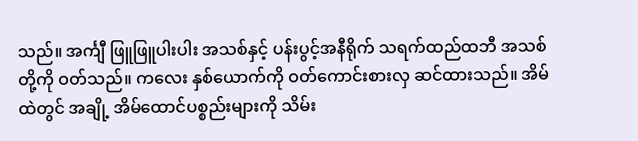သည်။ အင်္ကျီ ဖြူဖြူပါးပါး အသစ်နှင့် ပန်းပွင့်အနီရိုက် သရက်ထည်ထဘီ အသစ်တို့ကို ဝတ်သည်။ ကလေး နှစ်ယောက်ကို ဝတ်ကောင်းစားလှ ဆင်ထားသည်။ အိမ်ထဲတွင် အချို့ အိမ်ထောင်ပစ္စည်းများကို သိမ်း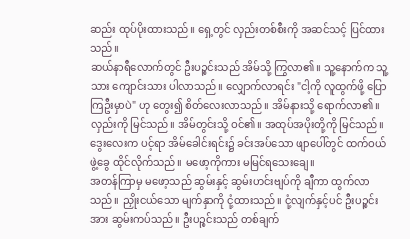ဆည်း ထုပ်ပိုးထားသည်။ ရှေ့တွင် လှည်းတစ်စီးကို အဆင်သင့် ပြင်ထားသည်။
ဆယ်နာရီလောက်တွင် ဦးပဉ္စင်းသည် အိမ်သို့ ကြွလာ၏။ သူ့နောက်က သူ့သား ကျောင်းသား ပါလာသည်။ လျှောက်လာရင်း "ငါ့ကို လူထွက်ဖို့ ပြောကြဦးမှာပဲ" ဟု တွေး၍ စိတ်လေးလာသည်။ အိမ်နားသို့ ရောက်လာ၏။ လှည်းကို မြင်သည်။ အိမ်တွင်းသို့ ဝင်၏။ အထုပ်အပိုးတို့ကို မြင်သည်။ ဒွေးလေးက ပင့်ရာ အိမ်ခေါင်းရင်း၌ ခင်းအပ်သော ဖျာပေါ်တွင် ထက်ဝယ်ဖွဲ့ခွေ ထိုင်လိုက်သည်။ မဖော့ကိုကား မမြင်ရသေးချေ။
အတန်ကြာမှ မဖော့သည် ဆွမ်းနှင့် ဆွမ်းဟင်းဗျပ်ကို ချီကာ ထွက်လာသည်။ ညှိုးငယ်သော မျက်နှာကို ငုံ့ထားသည်။ ငုံ့လျက်နှင့်ပင် ဦးပဉ္စင်းအား ဆွမ်းကပ်သည်။ ဦးပဉ္စင်းသည် တစ်ချက်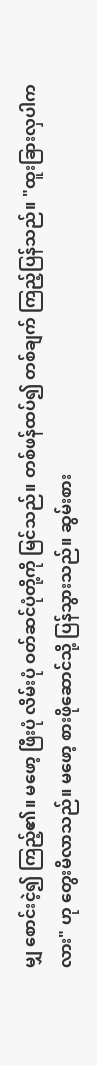မျှ စောင်းငဲ့၍ ကြည့်၏။ မဖော့ ဖြီးပုံ လိမ်းပုံ ဝတ်ဆင်ပုံတို့ကို မြင်သည်။ တစ်ဖန်ထပ်၍ တစ်ချက် ကြည့်ပြန်သည်။ "ထူးခြားလှပါကလား" ဟု တွေးမိလာသည်။ မဖော့ စားဖိုဆောင်သို့ ပြန်သွားသည်။ ဆွမ်းစား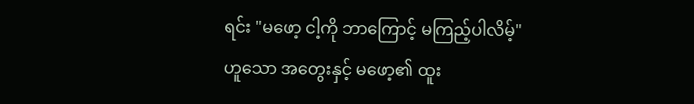ရင်း "မဖော့ ငါ့ကို ဘာကြောင့် မကြည့်ပါလိမ့်" ဟူသော အတွေးနှင့် မဖော့၏ ထူး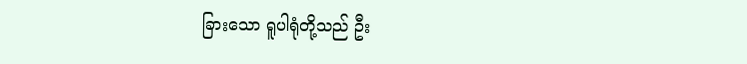ခြားသော ရူပါရုံတို့သည် ဦး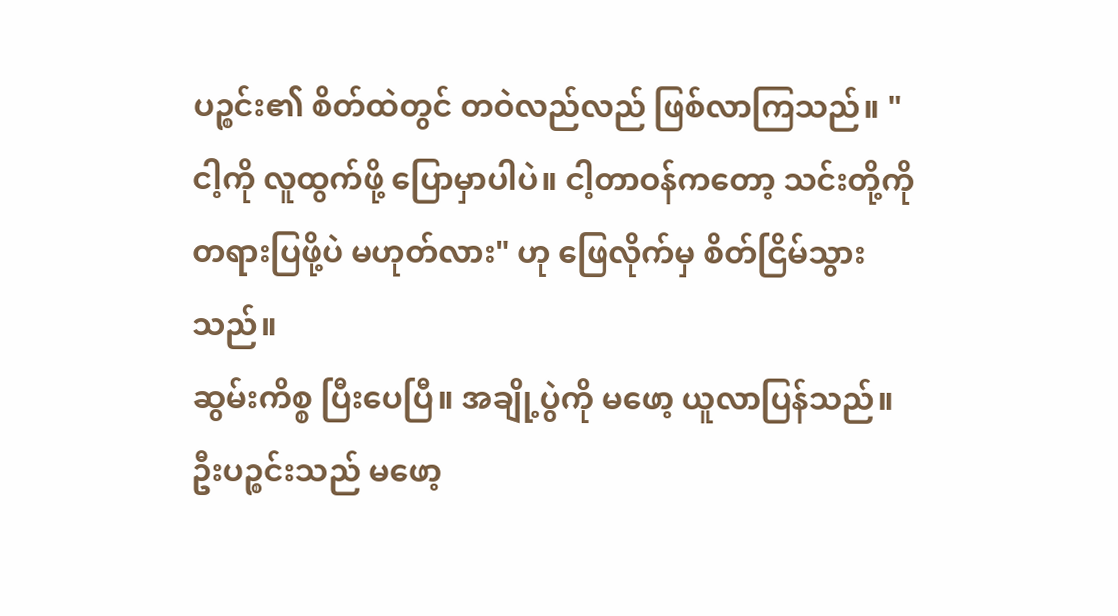ပဉ္စင်း၏ စိတ်ထဲတွင် တဝဲလည်လည် ဖြစ်လာကြသည်။ "ငါ့ကို လူထွက်ဖို့ ပြောမှာပါပဲ။ ငါ့တာဝန်ကတော့ သင်းတို့ကို တရားပြဖို့ပဲ မဟုတ်လား" ဟု ဖြေလိုက်မှ စိတ်ငြိမ်သွားသည်။
ဆွမ်းကိစ္စ ပြီးပေပြီ။ အချို့ပွဲကို မဖော့ ယူလာပြန်သည်။ ဦးပဉ္စင်းသည် မဖော့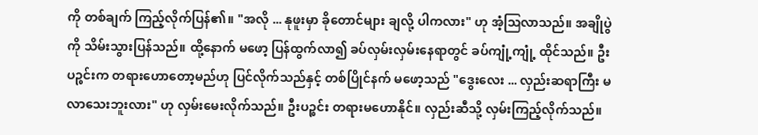ကို တစ်ချက် ကြည့်လိုက်ပြန်၏။ "အလို ... နုဖူးမှာ ခိုတောင်များ ချလို့ ပါကလား" ဟု အံ့ဩလာသည်။ အချိုပွဲကို သိမ်းသွားပြန်သည်။ ထို့နောက် မဖော့ ပြန်ထွက်လာ၍ ခပ်လှမ်းလှမ်းနေရာတွင် ခပ်ကျုံ့ကျုံ့ ထိုင်သည်။ ဦးပဉ္စင်းက တရားဟောတော့မည်ဟု ပြင်လိုက်သည်နှင့် တစ်ပြိုင်နက် မဖော့သည် "ဒွေးလေး ... လှည်းဆရာကြီး မလာသေးဘူးလား" ဟု လှမ်းမေးလိုက်သည်။ ဦးပဉ္စင်း တရားမဟောနိုင်။ လှည်းဆီသို့ လှမ်းကြည့်လိုက်သည်။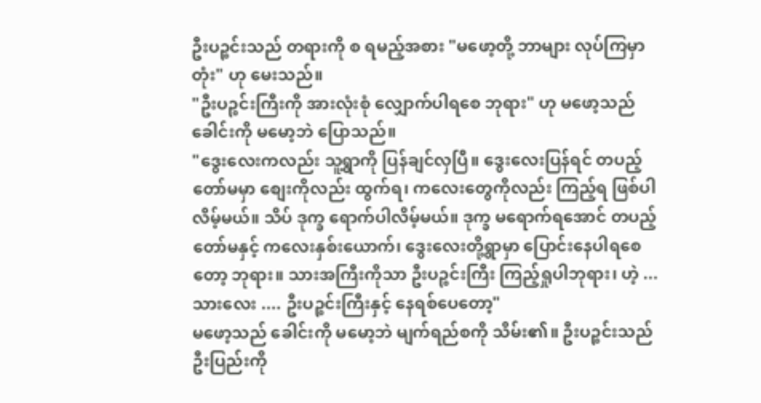ဦးပဉ္စင်းသည် တရားကို စ ရမည့်အစား "မဖော့တို့ ဘာများ လုပ်ကြမှာတုံး" ဟု မေးသည်။
"ဦးပဉ္စင်းကြီးကို အားလုံးစုံ လျှောက်ပါရစေ ဘုရား" ဟု မဖော့သည် ခေါင်းကို မမော့ဘဲ ပြောသည်။
"ဒွေးလေးကလည်း သူ့ရွာကို ပြန်ချင်လှပြီ။ ဒွေးလေးပြန်ရင် တပည့်တော်မမှာ စျေးကိုလည်း ထွက်ရ၊ ကလေးတွေကိုလည်း ကြည့်ရ ဖြစ်ပါလိမ့်မယ်။ သိပ် ဒုက္ခ ရောက်ပါလိမ့်မယ်။ ဒုက္ခ မရောက်ရအောင် တပည့်တော်မနှင့် ကလေးနှစ်းယောက်၊ ဒွေးလေးတို့ရွာမှာ ပြောင်းနေပါရစေတော့ ဘုရား။ သားအကြီးကိုသာ ဦးပဉ္စင်းကြီး ကြည့်ရှုပါဘုရား၊ ဟဲ့ ... သားလေး .... ဦးပဉ္စင်းကြီးနှင့် နေရစ်ပေတော့"
မဖော့သည် ခေါင်းကို မမော့ဘဲ မျက်ရည်စကို သိမ်း၏။ ဦးပဉ္စင်းသည် ဦးပြည်းကို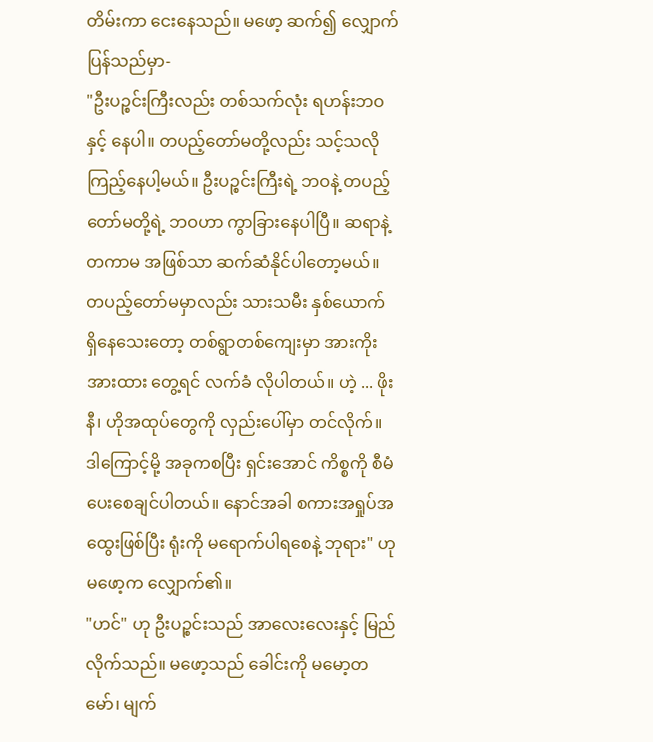တိမ်းကာ ငေးနေသည်။ မဖော့ ဆက်၍ လျှောက်ပြန်သည်မှာ-
"ဦးပဉ္စင်းကြီးလည်း တစ်သက်လုံး ရဟန်းဘဝနှင့် နေပါ။ တပည့်တော်မတို့လည်း သင့်သလို ကြည့်နေပါ့မယ်။ ဦးပဉ္စင်းကြီးရဲ့ ဘဝနဲ့ တပည့်တော်မတို့ရဲ့ ဘဝဟာ ကွာခြားနေပါပြီ။ ဆရာနဲ့ တကာမ အဖြစ်သာ ဆက်ဆံနိုင်ပါတော့မယ်။ တပည့်တော်မမှာလည်း သားသမီး နှစ်ယောက် ရှိနေသေးတော့ တစ်ရွာတစ်ကျေးမှာ အားကိုးအားထား တွေ့ရင် လက်ခံ လိုပါတယ်။ ဟဲ့ ... ဖိုးနီ၊ ဟိုအထုပ်တွေကို လှည်းပေါ်မှာ တင်လိုက်။ ဒါကြောင့်မို့ အခုကစပြီး ရှင်းအောင် ကိစ္စကို စီမံပေးစေချင်ပါတယ်။ နောင်အခါ စကားအရှုပ်အထွေးဖြစ်ပြီး ရုံးကို မရောက်ပါရစေနဲ့ ဘုရား" ဟု မဖော့က လျှောက်၏။
"ဟင်" ဟု ဦးပဉ္စင်းသည် အာလေးလေးနှင့် မြည်လိုက်သည်။ မဖော့သည် ခေါင်းကို မမော့တမော်၊ မျက်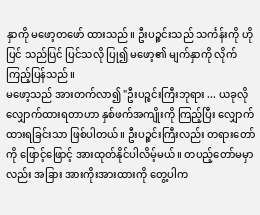နှာကို မဖော့တဖော် ထားသည်။ ဦးပဉ္စင်းသည် သင်္ကန်းကို ဟိုပြင် သည်ပြင် ပြင်သလို ပြု၍ မဖော့၏ မျက်နှာကို လိုက်ကြည့်ပြန်သည်။
မဖော့သည် အားတက်လာ၍ "ဦးပဉ္စင်းကြီးဘုရား ... ယခုလို လျှောက်ထားရတာဟာ နှစ်ဖက်အကျိုးကို ကြည့်ပြီး လျှောက်ထားရခြင်းသာ ဖြစ်ပါတယ်။ ဦးပဉ္စင်းကြီးလည်း တရားတော်ကို ဖြောင့်ဖြောင့် အားထုတ်နိုင်ပါလိမ့်မယ်။ တပည့်တော်မမှာလည်း အခြား အားကိုးအားထားကို တွေ့ပါက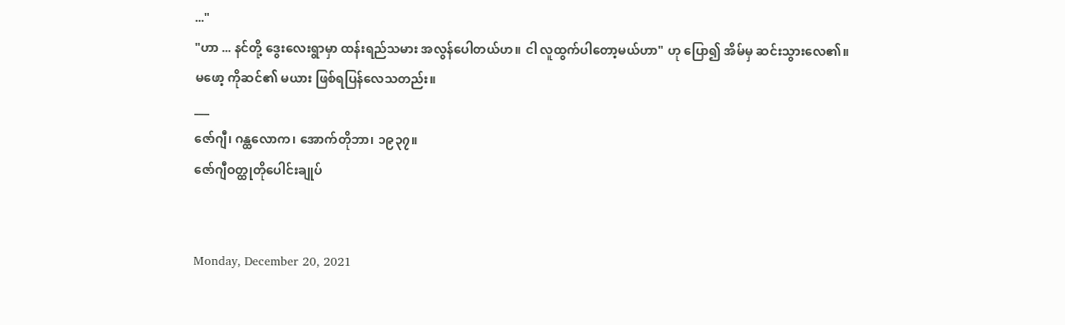..."
"ဟာ ... နင်တို့ ဒွေးလေးရွာမှာ ထန်းရည်သမား အလွန်ပေါတယ်ဟ။ ငါ လူထွက်ပါတော့မယ်ဟာ" ဟု ပြော၍ အိမ်မှ ဆင်းသွားလေ၏။
မဖော့ ကိုဆင်၏ မယား ဖြစ်ရပြန်လေသတည်း။
___
ဇော်ဂျီ၊ ဂန္ထလောက၊ အောက်တိုဘာ၊ ၁၉၃၇။
ဇော်ဂျီဝတ္ထုတိုပေါင်းချုပ်


Monday, December 20, 2021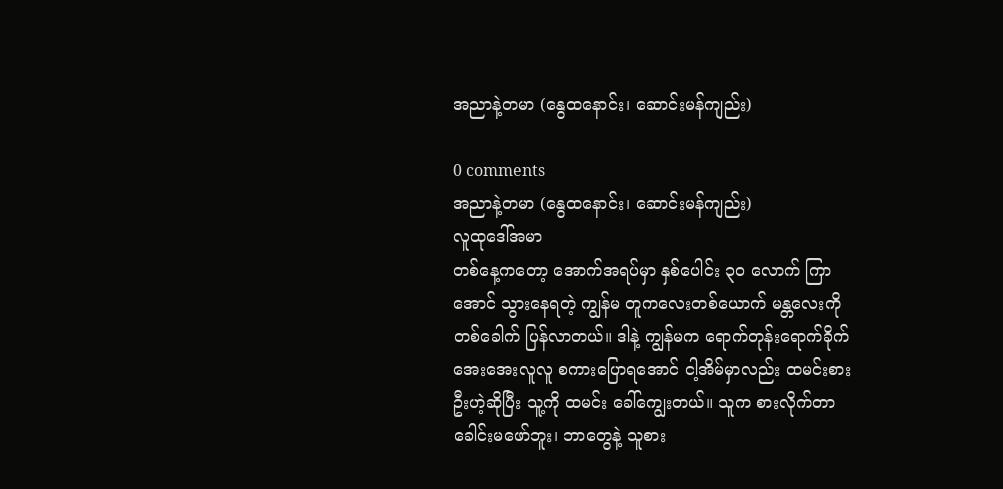အညာနဲ့တမာ (နွေထနောင်း၊ ဆောင်းမန်ကျည်း)

0 comments
အညာနဲ့တမာ (နွေထနောင်း၊ ဆောင်းမန်ကျည်း)
လူထုဒေါ်အမာ
တစ်နေ့ကတော့ အောက်အရပ်မှာ နှစ်ပေါင်း ၃၀ လောက် ကြာအောင် သွားနေရတဲ့ ကျွန်မ တူကလေးတစ်ယောက် မန္တလေးကို တစ်ခေါက် ပြန်လာတယ်။ ဒါနဲ့ ကျွန်မက ရောက်တုန်းရောက်ခိုက် အေးအေးလူလူ စကားပြောရအောင် ငါ့အိမ်မှာလည်း ထမင်းစားဦးဟဲ့ဆိုပြီး သူ့ကို ထမင်း ခေါ်ကျွေးတယ်။ သူက စားလိုက်တာ ခေါင်းမဖော်ဘူး၊ ဘာတွေနဲ့ သူစား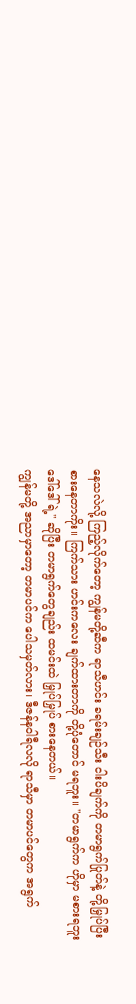နေသလဲလို့ ကြည့်လိုက်တော့ ကျွန်မတို့ဆီက ရာသီဟင်း ခရမ်းချဉ်သီး ငါးပိချက်ကို တမာရွက်ပြုတ်နဲ့ တို့မြှုပ်ပြီး စားနေတာကိုး။ ကြက်သား ဟင်းကလေး ချက်ထားတာကို တို့ပုံတောင် မရဘူး။ "တမာရွက်က ဟိုမှာ မစားရဘူး ဒေါ်ဒေါ်ရဲ့" ဆိုပြီး တမာရွက်တွေချည်း ထမင်းထဲ မြှုပ်မြှုပ် စားနေတယ်။
ကျွန်မတို့ အညာမှာတော့ တမာပင်က ပေါသမှတ်လား၊ ဒီဇန်နဝါရီလလို ရာသီမှာ တမာပင်တွေက အရွက်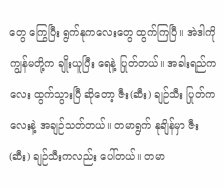တွေ ကြွေပြီး ရွက်နုကလေးတွေ ထွက်ကြပြီ။ အဲဒါကို ကျွန်မတို့က ချိုးယူပြီး ရေနဲ့ ပြုတ်တယ်။ အခါးရည်ကလေး ထွက်သွားပြီ ဆိုတော့ ဇီး(ဆီး) ချဉ်သီး ပြုတ်ကလေးနဲ့ အချဉ်သတ်တယ်။ တမာရွက် နုချိန်မှာ ဇီး (ဆီး) ချဉ်သီးကလည်း ပေါ်တယ်။ တမာ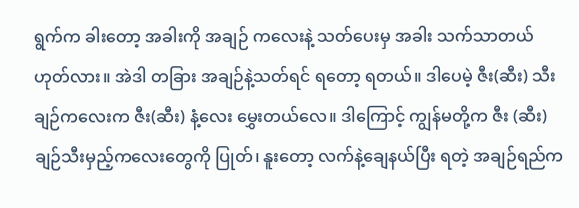ရွက်က ခါးတော့ အခါးကို အချဉ် ကလေးနဲ့ သတ်ပေးမှ အခါး သက်သာတယ် ဟုတ်လား။ အဲဒါ တခြား အချဉ်နဲ့သတ်ရင် ရတော့ ရတယ်။ ဒါပေမဲ့ ဇီး(ဆီး) သီး ချဉ်ကလေးက ဇီး(ဆီး) နံ့လေး မွှေးတယ်လေ။ ဒါကြောင့် ကျွန်မတို့က ဇီး (ဆီး) ချဉ်သီးမှည့်ကလေးတွေကို ပြုတ်၊ နူးတော့ လက်နဲ့ချေနယ်ပြီး ရတဲ့ အချဉ်ရည်က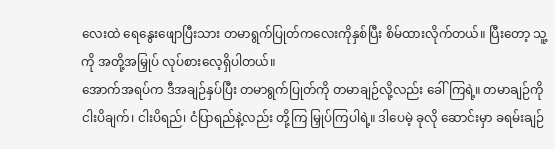လေးထဲ ရေနွေးဖျောပြီးသား တမာရွက်ပြုတ်ကလေးကိုနှစ်ပြီး စိမ်ထားလိုက်တယ်။ ပြီးတော့ သူ့ကို အတို့အမြှုပ် လုပ်စားလေ့ရှိပါတယ်။
အောက်အရပ်က ဒီအချဉ်နှပ်ပြီး တမာရွက်ပြုတ်ကို တမာချဉ်လို့လည်း ခေါ်ကြရဲ့။ တမာချဉ်ကို ငါးပိချက်၊ ငါးပိရည်၊ ငံပြာရည်နဲ့လည်း တို့ကြ မြှုပ်ကြပါရဲ့။ ဒါပေမဲ့ ခုလို ဆောင်းမှာ ခရမ်းချဉ်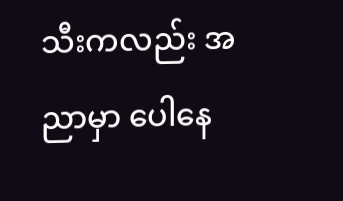သီးကလည်း အညာမှာ ပေါနေ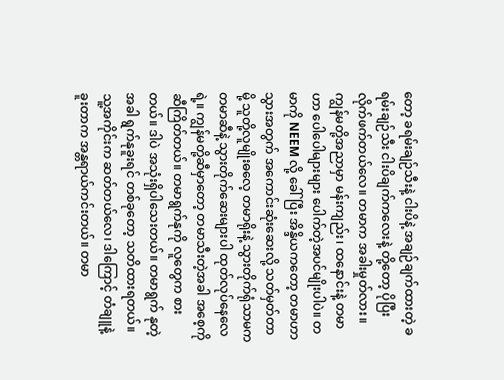တော့ ခရမ်းချဉ်သီးနဲ့ ငါးပိနဲ့ အချဉ်ချက်ထားတဲ့ ခရမ်းချဉ်သီး ငါးပိချက်ကလေးနဲ့ တို့တော့ ပိုပြီး လိုက်ဖက်တယ်လေ။ တမာက အခါးမှုတ်လား။ ကျွန်မတို့အညာမှာ မန်းကျည်း၊ ထနောင်းနဲ့ တမာဟာ ပေါပေါများများ ပေါက်တဲ့အပင်မျိုးပါပဲ။ တမာကို NEEM လို့ ခေါ်ပြီး အိန္ဒိယကတော့ တမာဟာ သွားအတွက် အကောင်းဆုံးဆေးလို့ သတ်မှတ်တာမို့ သူတို့လူမျိုးဓလေ့ တမာရိုးနဲ့ သွားတိုက်ရုံသာမက တမာဆီနဲ့ သွားတိုက်ဆေးများပါ ထုတ်လုပ်နေလေရဲ့။ ကျွန်မတို့ဆီမှာတော့ တမာသီးတဲ့အခါ အစေ့ကို ဆီကြိတ်တယ်။ တမာရွက်နုကို လူတွေက စားတယ်။ ဒါပဲ အသုံးရှိပါသေးတယ်။ တမာရွက် နုတဲ့အခါ ရွက်နုခူးရင် တစ်ခုတော့ သတိထားရတယ်။ သူ့အကိုင်းက ဆတ်တယ်လေ၊ ဒါကြောင့် တံချူနဲ့ ခူးတာက အန္တရာယ်ကင်းတယ်။ တမာ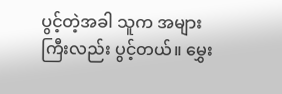ပွင့်တဲ့အခါ သူက အများကြီးလည်း ပွင့်တယ်။ မွှေး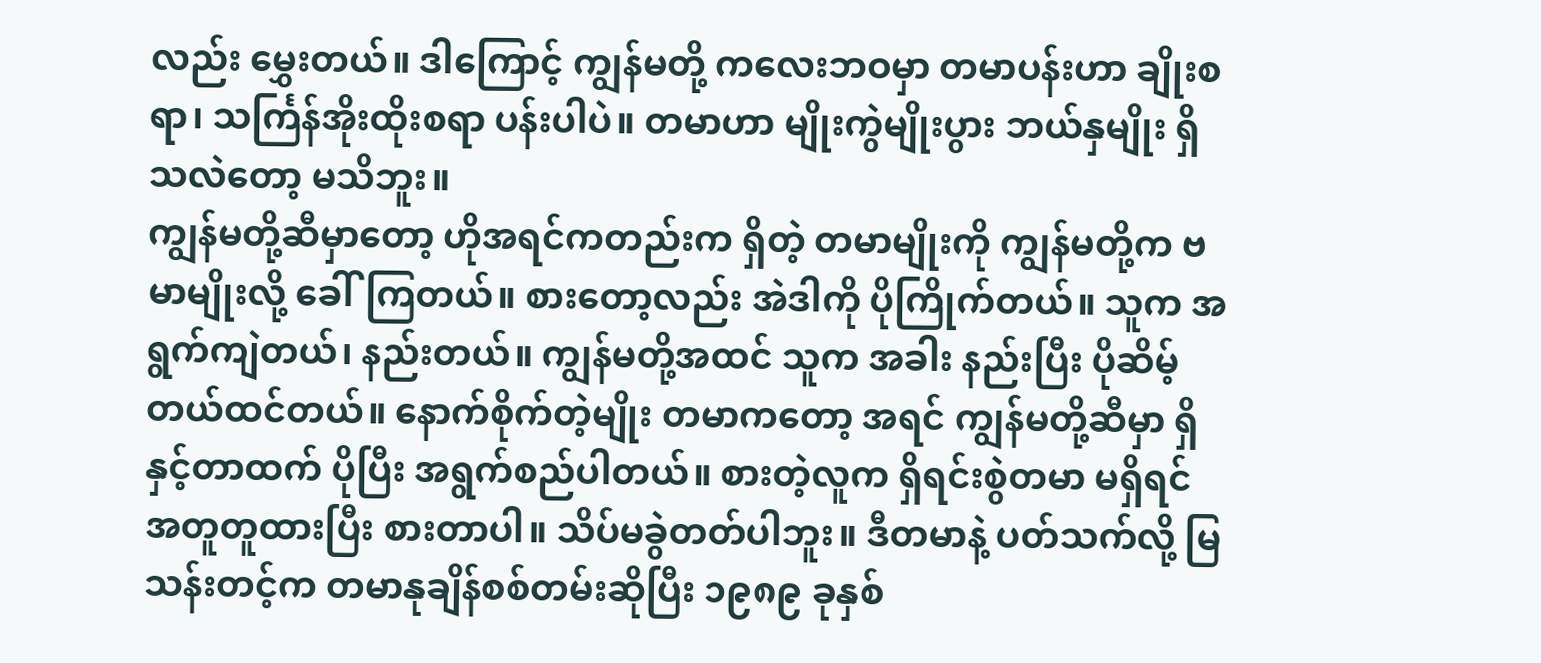လည်း မွှေးတယ်။ ဒါကြောင့် ကျွန်မတို့ ကလေးဘဝမှာ တမာပန်းဟာ ချိုးစရာ၊ သင်္ကြန်အိုးထိုးစရာ ပန်းပါပဲ။ တမာဟာ မျိုးကွဲမျိုးပွား ဘယ်နှမျိုး ရှိသလဲတော့ မသိဘူး။
ကျွန်မတို့ဆီမှာတော့ ဟိုအရင်ကတည်းက ရှိတဲ့ တမာမျိုးကို ကျွန်မတို့က ဗမာမျိုးလို့ ခေါ်ကြတယ်။ စားတော့လည်း အဲဒါကို ပိုကြိုက်တယ်။ သူက အရွက်ကျဲတယ်၊ နည်းတယ်။ ကျွန်မတို့အထင် သူက အခါး နည်းပြီး ပိုဆိမ့်တယ်ထင်တယ်။ နောက်စိုက်တဲ့မျိုး တမာကတော့ အရင် ကျွန်မတို့ဆီမှာ ရှိနှင့်တာထက် ပိုပြီး အရွက်စည်ပါတယ်။ စားတဲ့လူက ရှိရင်းစွဲတမာ မရှိရင် အတူတူထားပြီး စားတာပါ။ သိပ်မခွဲတတ်ပါဘူး။ ဒီတမာနဲ့ ပတ်သက်လို့ မြသန်းတင့်က တမာနုချိန်စစ်တမ်းဆိုပြီး ၁၉၈၉ ခုနှစ်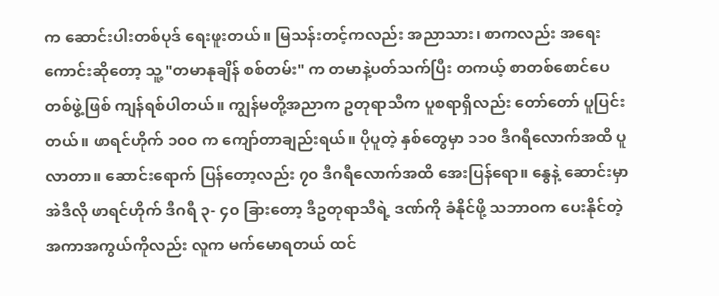က ဆောင်းပါးတစ်ပုဒ် ရေးဖူးတယ်။ မြသန်းတင့်ကလည်း အညာသား၊ စာကလည်း အရေးကောင်းဆိုတော့ သူ့ "တမာနုချိန် စစ်တမ်း" က တမာနဲ့ပတ်သက်ပြီး တကယ့် စာတစ်စောင်ပေတစ်ဖွဲ့ဖြစ် ကျန်ရစ်ပါတယ်။ ကျွန်မတို့အညာက ဥတုရာသီက ပူစရာရှိလည်း တော်တော် ပူပြင်းတယ်။ ဖာရင်ဟိုက် ၁၀ဝ က ကျော်တာချည်းရယ်။ ပိုပူတဲ့ နှစ်တွေမှာ ၁၁၀ ဒီဂရီလောက်အထိ ပူလာတာ။ ဆောင်းရောက် ပြန်တော့လည်း ၇၀ ဒီဂရီလောက်အထိ အေးပြန်ရော။ နွေနဲ့ ဆောင်းမှာ အဲဒီလို ဖာရင်ဟိုက် ဒီဂရီ ၃- ၄၀ ခြားတော့ ဒီဥတုရာသီရဲ့ ဒဏ်ကို ခံနိုင်ဖို့ သဘာဝက ပေးနိုင်တဲ့ အကာအကွယ်ကိုလည်း လူက မက်မောရတယ် ထင်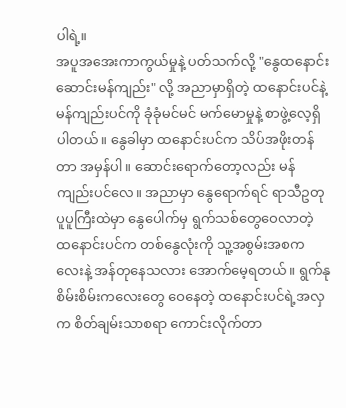ပါရဲ့။
အပူအအေးကာကွယ်မှုနဲ့ ပတ်သက်လို့ "နွေထနောင်း ဆောင်းမန်ကျည်း" လို့ အညာမှာရှိတဲ့ ထနောင်းပင်နဲ့ မန်ကျည်းပင်ကို ခုံခုံမင်မင် မက်မောမှုနဲ့ စာဖွဲ့လေ့ရှိပါတယ်။ နွေခါမှာ ထနောင်းပင်က သိပ်အဖိုးတန်တာ အမှန်ပါ။ ဆောင်းရောက်တော့လည်း မန်ကျည်းပင်လေ။ အညာမှာ နွေရောက်ရင် ရာသီဥတုပူပူကြီးထဲမှာ နွေပေါက်မှ ရွက်သစ်တွေဝေလာတဲ့ ထနောင်းပင်က တစ်နွေလုံးကို သူ့အစွမ်းအစကလေးနဲ့ အန်တုနေသလား အောက်မေ့ရတယ်။ ရွက်နုစိမ်းစိမ်းကလေးတွေ ဝေနေတဲ့ ထနောင်းပင်ရဲ့အလှက စိတ်ချမ်းသာစရာ ကောင်းလိုက်တာ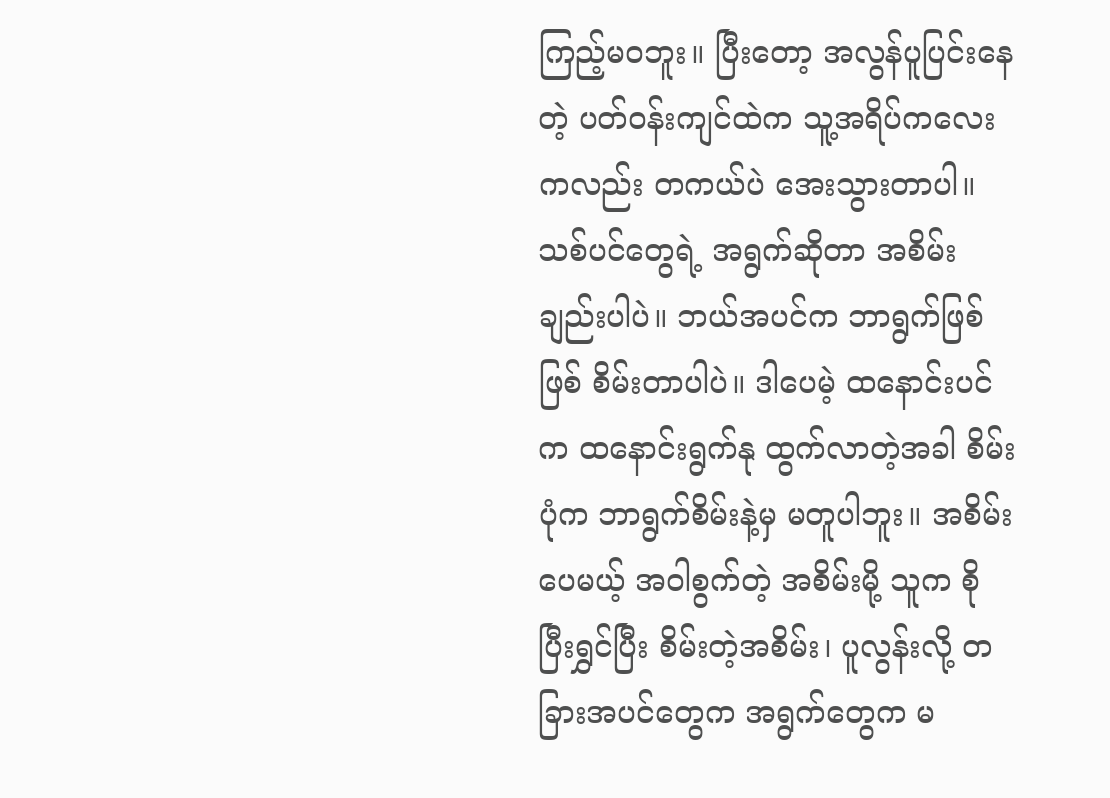ကြည့်မဝဘူး။ ပြီးတော့ အလွန်ပူပြင်းနေတဲ့ ပတ်ဝန်းကျင်ထဲက သူ့အရိပ်ကလေးကလည်း တကယ်ပဲ အေးသွားတာပါ။ သစ်ပင်တွေရဲ့ အရွက်ဆိုတာ အစိမ်းချည်းပါပဲ။ ဘယ်အပင်က ဘာရွက်ဖြစ်ဖြစ် စိမ်းတာပါပဲ။ ဒါပေမဲ့ ထနောင်းပင်က ထနောင်းရွက်နု ထွက်လာတဲ့အခါ စိမ်းပုံက ဘာရွက်စိမ်းနဲ့မှ မတူပါဘူး။ အစိမ်းပေမယ့် အဝါစွက်တဲ့ အစိမ်းမို့ သူက စိုပြီးရွှင်ပြီး စိမ်းတဲ့အစိမ်း၊ ပူလွန်းလို့ တခြားအပင်တွေက အရွက်တွေက မ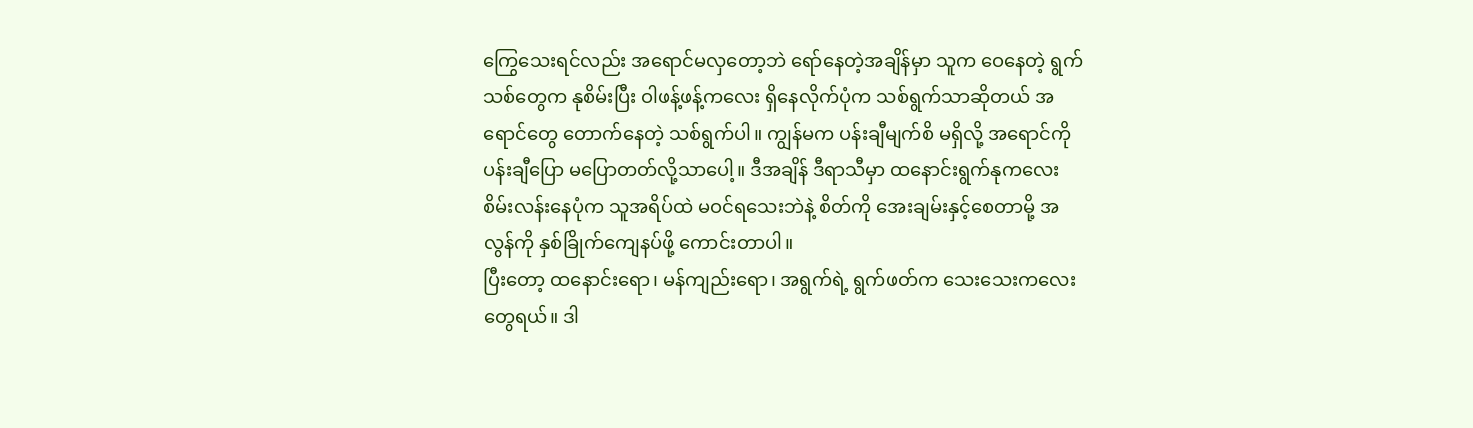ကြွေသေးရင်လည်း အရောင်မလှတော့ဘဲ ရော်နေတဲ့အချိန်မှာ သူက ဝေနေတဲ့ ရွက်သစ်တွေက နုစိမ်းပြီး ဝါဖန့်ဖန့်ကလေး ရှိနေလိုက်ပုံက သစ်ရွက်သာဆိုတယ် အရောင်တွေ တောက်နေတဲ့ သစ်ရွက်ပါ။ ကျွန်မက ပန်းချီမျက်စိ မရှိလို့ အရောင်ကို ပန်းချီပြော မပြောတတ်လို့သာပေါ့။ ဒီအချိန် ဒီရာသီမှာ ထနောင်းရွက်နုကလေး စိမ်းလန်းနေပုံက သူအရိပ်ထဲ မဝင်ရသေးဘဲနဲ့ စိတ်ကို အေးချမ်းနှင့်စေတာမို့ အလွန်ကို နှစ်ခြိုက်ကျေနပ်ဖို့ ကောင်းတာပါ။
ပြီးတော့ ထနောင်းရော၊ မန်ကျည်းရော၊ အရွက်ရဲ့ ရွက်ဖတ်က သေးသေးကလေးတွေရယ်။ ဒါ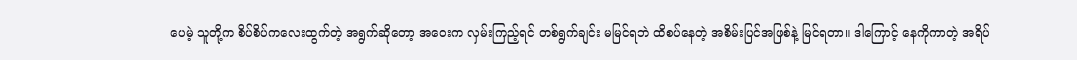ပေမဲ့ သူတို့က စိပ်စိပ်ကလေးထွက်တဲ့ အရွက်ဆိုတော့ အဝေးက လှမ်းကြည့်ရင် တစ်ရွက်ချင်း မမြင်ရဘဲ ထိစပ်နေတဲ့ အစိမ်းပြင်အဖြစ်နဲ့ မြင်ရတာ။ ဒါကြောင့် နေကိုကာတဲ့ အရိပ်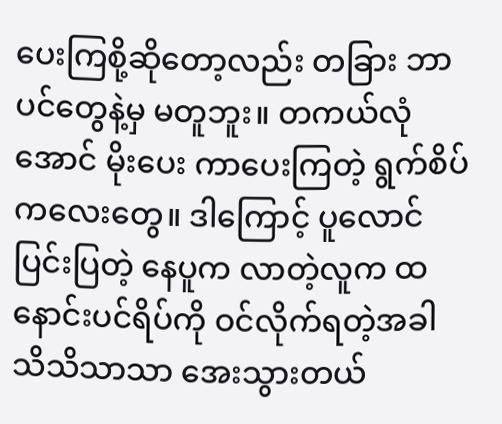ပေးကြစို့ဆိုတော့လည်း တခြား ဘာပင်တွေနဲ့မှ မတူဘူး။ တကယ်လုံအောင် မိုးပေး ကာပေးကြတဲ့ ရွက်စိပ်ကလေးတွေ။ ဒါကြောင့် ပူလောင်ပြင်းပြတဲ့ နေပူက လာတဲ့လူက ထနောင်းပင်ရိပ်ကို ဝင်လိုက်ရတဲ့အခါ သိသိသာသာ အေးသွားတယ်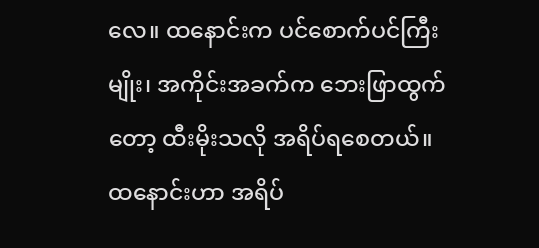လေ။ ထနောင်းက ပင်စောက်ပင်ကြီးမျိုး၊ အကိုင်းအခက်က ဘေးဖြာထွက်တော့ ထီးမိုးသလို အရိပ်ရစေတယ်။ ထနောင်းဟာ အရိပ်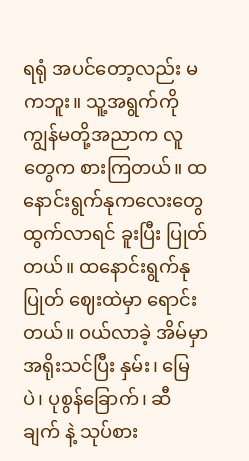ရရုံ အပင်တော့လည်း မကဘူး။ သူ့အရွက်ကို ကျွန်မတို့အညာက လူတွေက စားကြတယ်။ ထနောင်းရွက်နုကလေးတွေ ထွက်လာရင် ခူးပြီး ပြုတ်တယ်။ ထနောင်းရွက်နုပြုတ် ဈေးထဲမှာ ရောင်းတယ်။ ဝယ်လာခဲ့ အိမ်မှာ အရိုးသင်ပြီး နှမ်း၊ မြေပဲ၊ ပုစွန်ခြောက်၊ ဆီချက် နဲ့ သုပ်စား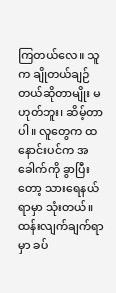ကြတယ်လေ။ သူက ချိုတယ်ချဉ်တယ်ဆိုတာမျိုး မဟုတ်ဘူး၊ ဆိမ့်တာပါ။ လူတွေက ထနောင်းပင်က အခေါက်ကို ခွာပြီးတော့ သားရေနယ်ရာမှာ သုံးတယ်။ ထန်းလျက်ချက်ရာမှာ ခပ်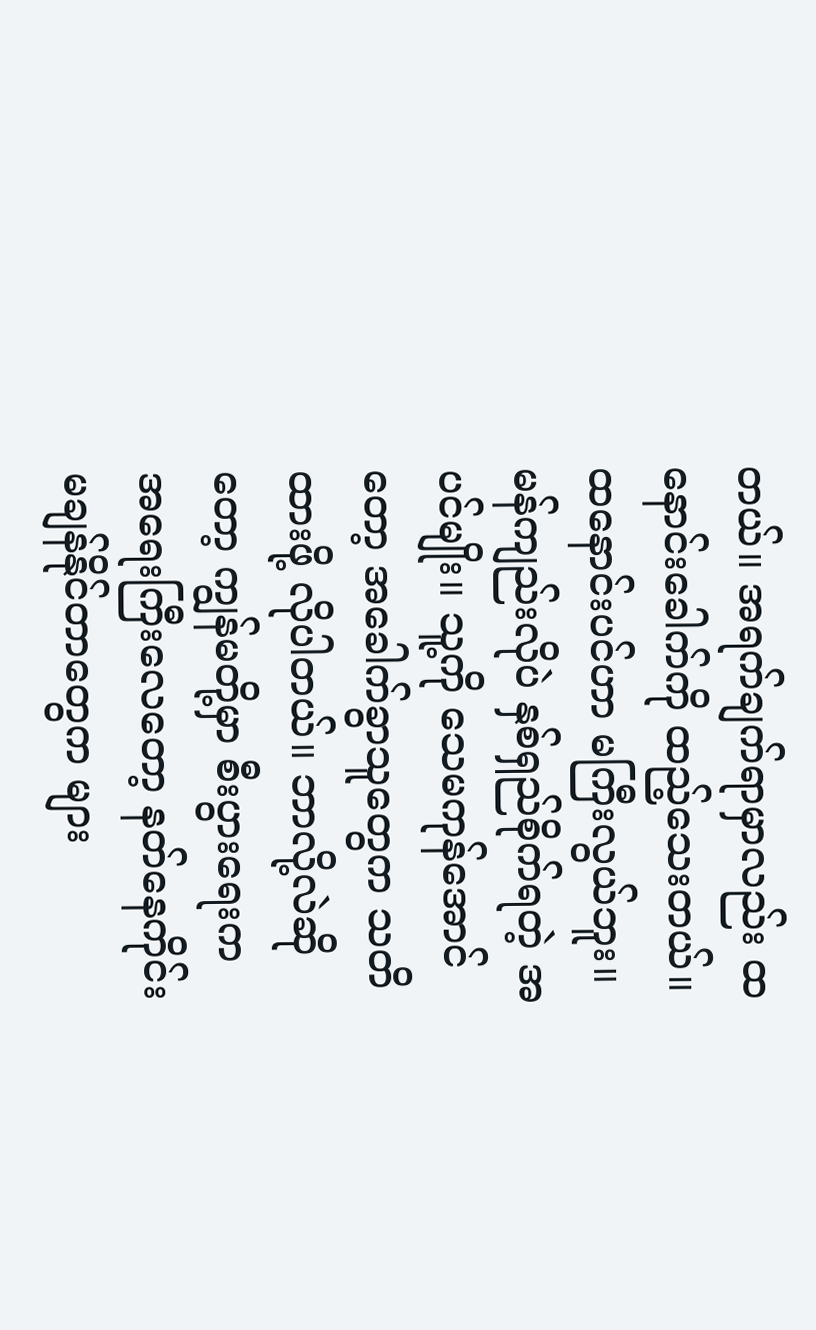တယ်။ အရက်ချက်ရာမှာလည်း ထနောင်းခေါက်ကို ထည့်သေးတယ်။ ထနောင်းပင်ဟာ မကြီးလွယ်ဘူး။ မန်ကျည်းလိုပဲ နှစ်ရှည်စိုက်ရတဲ့ အပင်မျိုး။ သူ့ကို သေမကုန်အောင်တော့ အခေါက်ခွာသူတွေက သတိထားဖို့ လိုပါတယ်။ ဘာလို့လဲဆိုတော့ ကျွန်မတို့မှာ စီးပွားရေးက အရေးကြီးလေတော့ နတ်နေကိုင်း မချန်နိုင်တာတွေက များ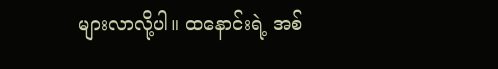များလာလို့ပါ။ ထနောင်းရဲ့ အစ်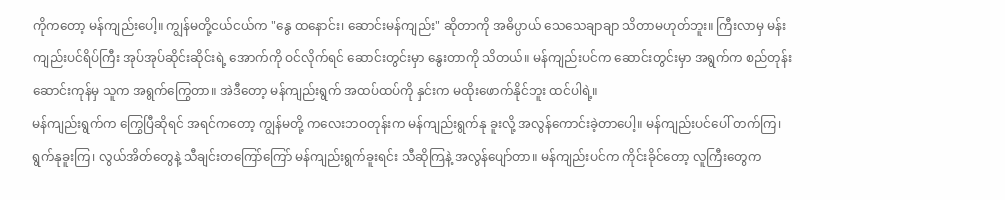ကိုကတော့ မန်ကျည်းပေါ့။ ကျွန်မတို့ငယ်ငယ်က "နွေ ထနောင်း၊ ဆောင်းမန်ကျည်း" ဆိုတာကို အဓိပ္ပာယ် သေသေချာချာ သိတာမဟုတ်ဘူး။ ကြီးလာမှ မန်းကျည်းပင်ရိပ်ကြီး အုပ်အုပ်ဆိုင်းဆိုင်းရဲ့ အောက်ကို ဝင်လိုက်ရင် ဆောင်းတွင်းမှာ နွေးတာကို သိတယ်။ မန်ကျည်းပင်က ဆောင်းတွင်းမှာ အရွက်က စည်တုန်း ဆောင်းကုန်မှ သူက အရွက်ကြွေတာ။ အဲဒီတော့ မန်ကျည်းရွက် အထပ်ထပ်ကို နှင်းက မထိုးဖောက်နိုင်ဘူး ထင်ပါရဲ့။
မန်ကျည်းရွက်က ကြွေပြီဆိုရင် အရင်ကတော့ ကျွန်မတို့ ကလေးဘဝတုန်းက မန်ကျည်းရွက်နု ခူးလို့ အလွန်ကောင်းခဲ့တာပေါ့။ မန်ကျည်းပင်ပေါ် တက်ကြ၊ ရွက်နုခူးကြ၊ လွယ်အိတ်တွေနဲ့ သီချင်းတကြော်ကြော် မန်ကျည်းရွက်ခူးရင်း သီဆိုကြနဲ့ အလွန်ပျော်တာ။ မန်ကျည်းပင်က ကိုင်းခိုင်တော့ လူကြီးတွေက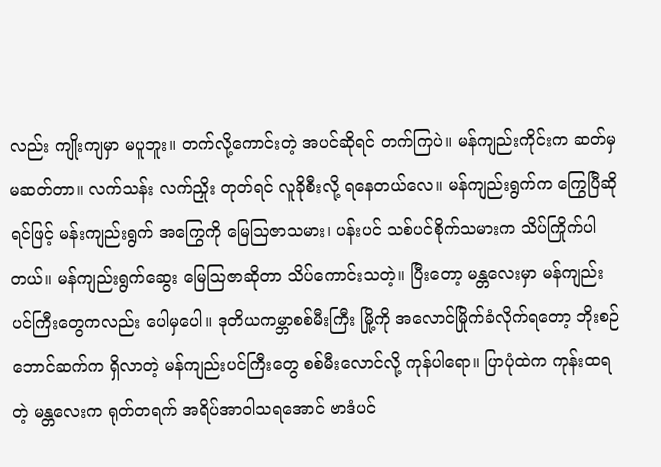လည်း ကျိုးကျမှာ မပူဘူး။ တက်လို့ကောင်းတဲ့ အပင်ဆိုရင် တက်ကြပဲ။ မန်ကျည်းကိုင်းက ဆတ်မှ မဆတ်တာ။ လက်သန်း လက်ညှိုး တုတ်ရင် လူခိုစီးလို့ ရနေတယ်လေ။ မန်ကျည်းရွက်က ကြွေပြီဆိုရင်ဖြင့် မန်းကျည်းရွက် အကြွေကို မြေဩဇာသမား၊ ပန်းပင် သစ်ပင်စိုက်သမားက သိပ်ကြိုက်ပါတယ်။ မန်ကျည်းရွက်ဆွေး မြေဩဇာဆိုတာ သိပ်ကောင်းသတဲ့။ ပြီးတော့ မန္တလေးမှာ မန်ကျည်းပင်ကြီးတွေကလည်း ပေါမှပေါ။ ဒုတိယကမ္ဘာစစ်မီးကြီး မြို့ကို အလောင်မြိုက်ခံလိုက်ရတော့ ဘိုးစဉ်ဘောင်ဆက်က ရှိလာတဲ့ မန်ကျည်းပင်ကြီးတွေ စစ်မီးလောင်လို့ ကုန်ပါရော။ ပြာပုံထဲက ကုန်းထရတဲ့ မန္တလေးက ရုတ်တရက် အရိပ်အာဝါသရအောင် ဗာဒံပင်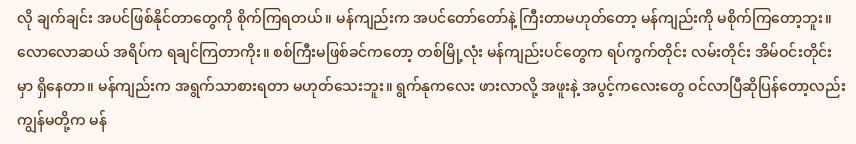လို ချက်ချင်း အပင်ဖြစ်နိုင်တာတွေကို စိုက်ကြရတယ်။ မန်ကျည်းက အပင်တော်တော်နဲ့ ကြီးတာမဟုတ်တော့ မန်ကျည်းကို မစိုက်ကြတော့ဘူး။ လောလောဆယ် အရိပ်က ရချင်ကြတာကိုး။ စစ်ကြီးမဖြစ်ခင်ကတော့ တစ်မြို့လုံး မန်ကျည်းပင်တွေက ရပ်ကွက်တိုင်း လမ်းတိုင်း အိမ်ဝင်းတိုင်းမှာ ရှိနေတာ။ မန်ကျည်းက အရွက်သာစားရတာ မဟုတ်သေးဘူး။ ရွက်နုကလေး ဖားလာလို့ အဖူးနဲ့ အပွင့်ကလေးတွေ ဝင်လာပြီဆိုပြန်တော့လည်း ကျွန်မတို့က မန်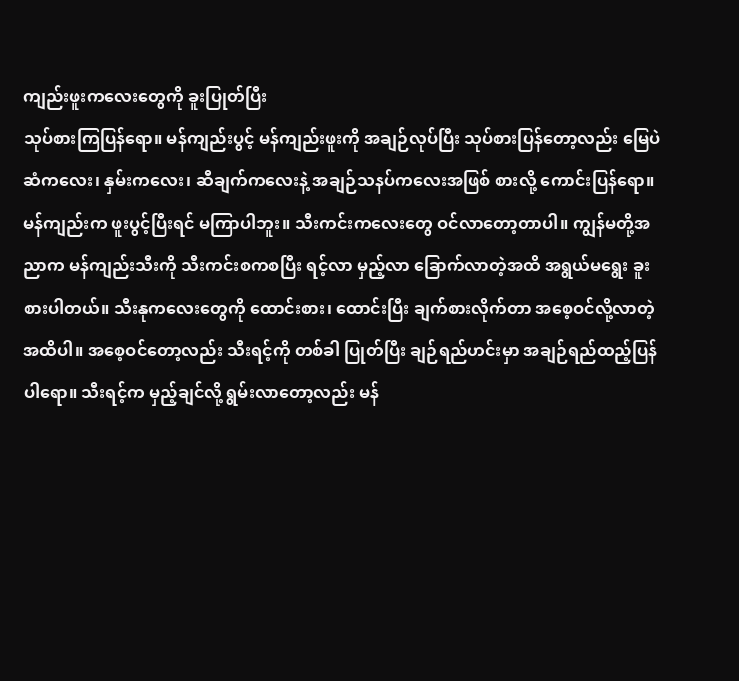ကျည်းဖူးကလေးတွေကို ခူးပြုတ်ပြီး
သုပ်စားကြပြန်ရော။ မန်ကျည်းပွင့် မန်ကျည်းဖူးကို အချဉ်လုပ်ပြီး သုပ်စားပြန်တော့လည်း မြေပဲဆံကလေး၊ နှမ်းကလေး၊ ဆီချက်ကလေးနဲ့ အချဉ်သနပ်ကလေးအဖြစ် စားလို့ ကောင်းပြန်ရော။ မန်ကျည်းက ဖူးပွင့်ပြီးရင် မကြာပါဘူး။ သီးကင်းကလေးတွေ ဝင်လာတော့တာပါ။ ကျွန်မတို့အညာက မန်ကျည်းသီးကို သီးကင်းစကစပြီး ရင့်လာ မှည့်လာ ခြောက်လာတဲ့အထိ အရွယ်မရွေး ခူးစားပါတယ်။ သီးနုကလေးတွေကို ထောင်းစား၊ ထောင်းပြီး ချက်စားလိုက်တာ အစေ့ဝင်လို့လာတဲ့အထိပါ။ အစေ့ဝင်တော့လည်း သီးရင့်ကို တစ်ခါ ပြုတ်ပြီး ချဉ်ရည်ဟင်းမှာ အချဉ်ရည်ထည့်ပြန်ပါရော။ သီးရင့်က မှည့်ချင်လို့ ရွမ်းလာတော့လည်း မန်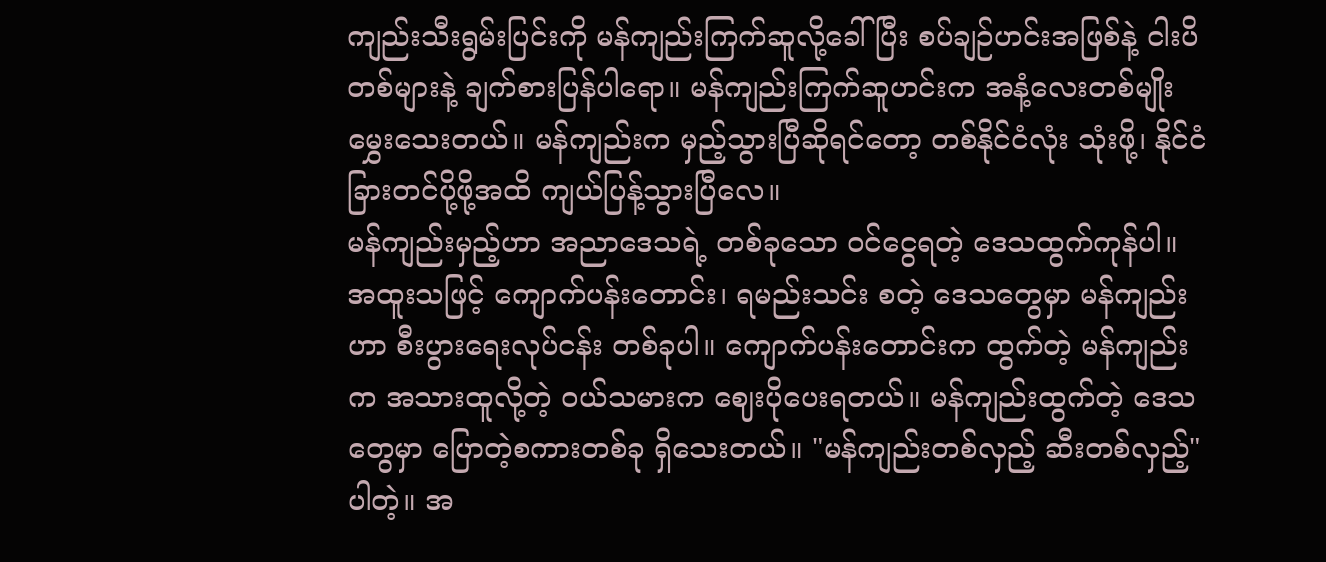ကျည်းသီးရွမ်းပြင်းကို မန်ကျည်းကြက်ဆူလို့ခေါ်ပြီး စပ်ချဉ်ဟင်းအဖြစ်နဲ့ ငါးပိတစ်များနဲ့ ချက်စားပြန်ပါရော။ မန်ကျည်းကြက်ဆူဟင်းက အနံ့လေးတစ်မျိုး မွှေးသေးတယ်။ မန်ကျည်းက မှည့်သွားပြီဆိုရင်တော့ တစ်နိုင်ငံလုံး သုံးဖို့၊ နိုင်ငံခြားတင်ပို့ဖို့အထိ ကျယ်ပြန့်သွားပြီလေ။
မန်ကျည်းမှည့်ဟာ အညာဒေသရဲ့ တစ်ခုသော ဝင်ငွေရတဲ့ ဒေသထွက်ကုန်ပါ။ အထူးသဖြင့် ကျောက်ပန်းတောင်း၊ ရမည်းသင်း စတဲ့ ဒေသတွေမှာ မန်ကျည်းဟာ စီးပွားရေးလုပ်ငန်း တစ်ခုပါ။ ကျောက်ပန်းတောင်းက ထွက်တဲ့ မန်ကျည်းက အသားထူလို့တဲ့ ဝယ်သမားက ဈေးပိုပေးရတယ်။ မန်ကျည်းထွက်တဲ့ ဒေသတွေမှာ ပြောတဲ့စကားတစ်ခု ရှိသေးတယ်။ "မန်ကျည်းတစ်လှည့် ဆီးတစ်လှည့်" ပါတဲ့။ အ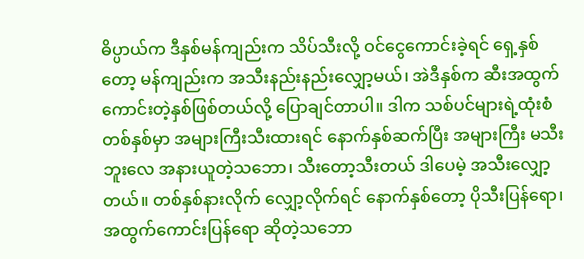ဓိပ္ပာယ်က ဒီနှစ်မန်ကျည်းက သိပ်သီးလို့ ဝင်ငွေကောင်းခဲ့ရင် ရှေ့နှစ်တော့ မန်ကျည်းက အသီးနည်းနည်းလျှော့မယ်၊ အဲဒီနှစ်က ဆီးအထွက် ကောင်းတဲ့နှစ်ဖြစ်တယ်လို့ ပြောချင်တာပါ။ ဒါက သစ်ပင်များရဲ့ထုံးစံ တစ်နှစ်မှာ အများကြီးသီးထားရင် နောက်နှစ်ဆက်ပြီး အများကြီး မသီးဘူးလေ အနားယူတဲ့သဘော၊ သီးတော့သီးတယ် ဒါပေမဲ့ အသီးလျှော့တယ်။ တစ်နှစ်နားလိုက် လျှော့လိုက်ရင် နောက်နှစ်တော့ ပိုသီးပြန်ရော၊ အထွက်ကောင်းပြန်ရော ဆိုတဲ့သဘော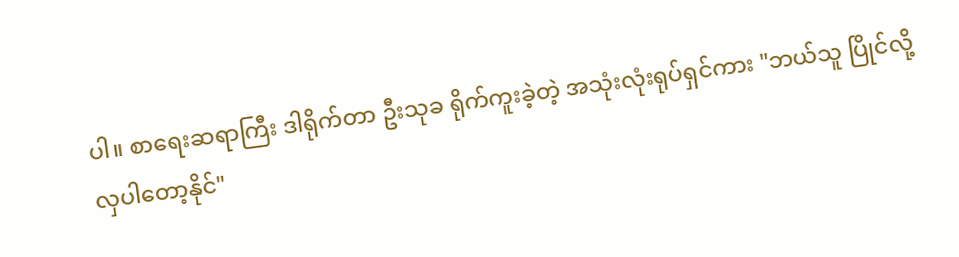ပါ။ စာရေးဆရာကြီး ဒါရိုက်တာ ဦးသုခ ရိုက်ကူးခဲ့တဲ့ အသုံးလုံးရုပ်ရှင်ကား "ဘယ်သူ ပြိုင်လို့ လှပါတော့နိုင်"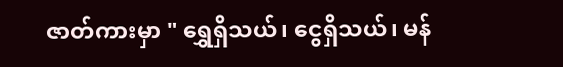ဇာတ်ကားမှာ " ရွှေရှိသယ်၊ ငွေရှိသယ်၊ မန်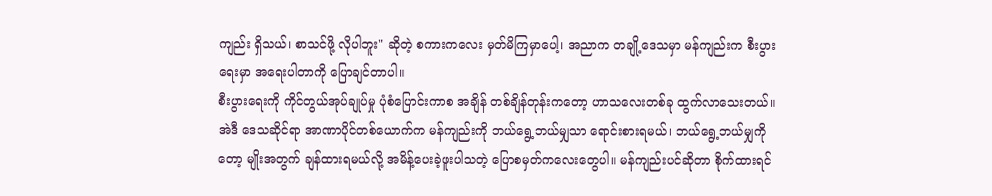ကျည်း ရှိသယ်၊ စာသင်ဖို့ လိုပါဘူး" ဆိုတဲ့ စကားကလေး မှတ်မိကြမှာပေါ့၊ အညာက တချို့ဒေသမှာ မန်ကျည်းက စီးပွားရေးမှာ အရေးပါတာကို ပြောချင်တာပါ။
စီးပွားရေးကို ကိုင်တွယ်အုပ်ချုပ်မှု ပုံစံပြောင်းကာစ အချိန် တစ်ချိန်တုန်းကတော့ ဟာသလေးတစ်ခု ထွက်လာသေးတယ်။ အဲဒီ ဒေသဆိုင်ရာ အာဏာပိုင်တစ်ယောက်က မန်ကျည်းကို ဘယ်ရွေ့ဘယ်မျှသာ ရောင်းစားရမယ်၊ ဘယ်ရွေ့ဘယ်မျှကိုတော့ မျိုးအတွက် ချန်ထားရမယ်လို့ အမိန့်ပေးခဲ့ဖူးပါသတဲ့ ပြောစမှတ်ကလေးတွေပါ။ မန်ကျည်းပင်ဆိုတာ စိုက်ထားရင်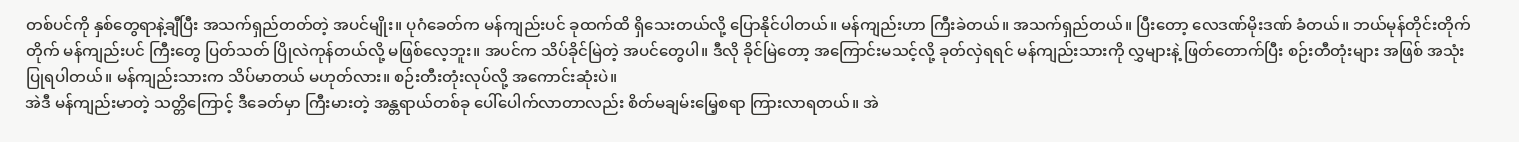တစ်ပင်ကို နှစ်တွေရာနဲ့ချီပြီး အသက်ရှည်တတ်တဲ့ အပင်မျိုး။ ပုဂံခေတ်က မန်ကျည်းပင် ခုထက်ထိ ရှိသေးတယ်လို့ ပြောနိုင်ပါတယ်။ မန်ကျည်းဟာ ကြီးခဲတယ်။ အသက်ရှည်တယ်။ ပြီးတော့ လေဒဏ်မိုးဒဏ် ခံတယ်။ ဘယ်မုန်တိုင်းတိုက်တိုက် မန်ကျည်းပင် ကြီးတွေ ပြတ်သတ် ပြိုလဲကုန်တယ်လို့ မဖြစ်လေ့ဘူး။ အပင်က သိပ်ခိုင်မြဲတဲ့ အပင်တွေပါ။ ဒီလို ခိုင်မြဲတော့ အကြောင်းမသင့်လို့ ခုတ်လှဲရရင် မန်ကျည်းသားကို လွှများနဲ့ ဖြတ်တောက်ပြီး စဉ်းတီတုံးများ အဖြစ် အသုံးပြုရပါတယ်။ မန်ကျည်းသားက သိပ်မာတယ် မဟုတ်လား။ စဉ်းတီးတုံးလုပ်လို့ အကောင်းဆုံးပဲ။
အဲဒီ မန်ကျည်းမာတဲ့ သတ္တိကြောင့် ဒီခေတ်မှာ ကြီးမားတဲ့ အန္တရာယ်တစ်ခု ပေါ်ပေါက်လာတာလည်း စိတ်မချမ်းမြေ့စရာ ကြားလာရတယ်။ အဲ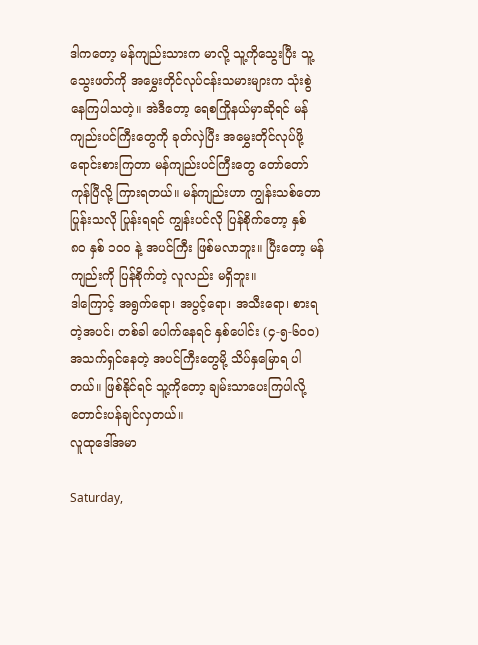ဒါကတော့ မန်ကျည်းသားက မာလို့ သူ့ကိုသွေးပြီး သူ့သွေးဖတ်ကို အမွှေးတိုင်လုပ်ငန်းသမားများက သုံးစွဲနေကြပါသတဲ့။ အဲဒီတော့ ရေစကြိုနယ်မှာဆိုရင် မန်ကျည်းပင်ကြီးတွေကို ခုတ်လှဲပြီး အမွှေးတိုင်လုပ်ဖို့ ရောင်းစားကြတာ မန်ကျည်းပင်ကြီးတွေ တော်တော်ကုန်ပြီလို့ ကြားရတယ်။ မန်ကျည်းဟာ ကျွန်းသစ်တောပြုန်းသလို ပြုန်းရရင် ကျွန်းပင်လို ပြန်စိုက်တော့ နှစ် ၈၀ နှစ် ၁၀ဝ နဲ့ အပင်ကြီး ဖြစ်မလာဘူး။ ပြီးတော့ မန်ကျည်းကို ပြန်စိုက်တဲ့ လူလည်း မရှိဘူး။
ဒါကြောင့် အရွက်ရော၊ အပွင့်ရော၊ အသီးရော၊ စားရတဲ့အပင်၊ တစ်ခါ ပေါက်နေရင် နှစ်ပေါင်း (၄-၅-၆၀ဝ) အသက်ရှင်နေတဲ့ အပင်ကြီးတွေမို့ သိပ်နှမြောရ ပါတယ်။ ဖြစ်နိုင်ရင် သူ့ကိုတော့ ချမ်းသာပေးကြပါလို့ တောင်းပန်ချင်လှတယ်။
လူထုဒေါ်အမာ

Saturday,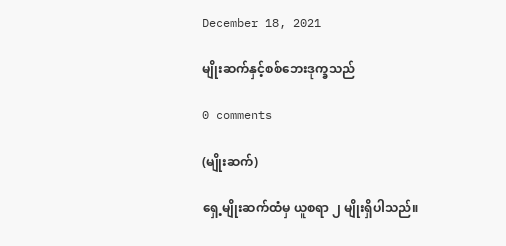December 18, 2021

မျိုးဆက်နှင့်စစ်ဘေးဒုက္ခသည်

0 comments

(မျိုးဆက်)

ရှေ့မျိုးဆက်ထံမှ ယူစရာ ၂ မျိုးရှိပါသည်။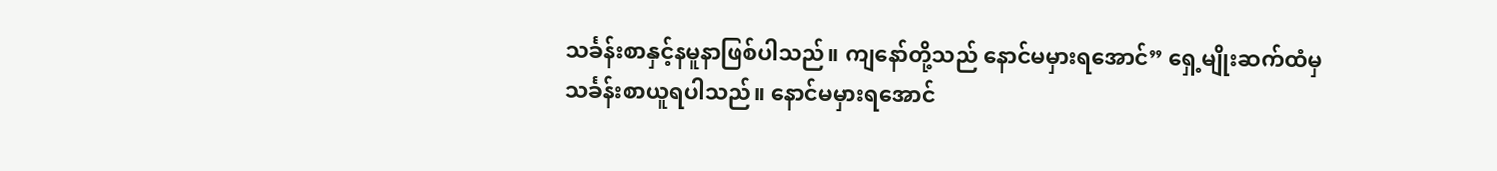သင်္ခန်းစာနှင့်နမူနာဖြစ်ပါသည်။ ကျနော်တို့သည် နောင်မမှားရအောင်” ရှေ့မျိုးဆက်ထံမှ သင်္ခန်းစာယူရပါသည်။ နောင်မမှားရအောင်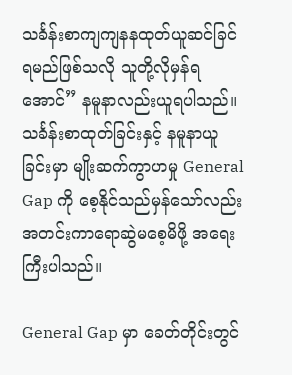သင်္ခန်းစာကျကျနနထုတ်ယူဆင်ခြင်ရမည်ဖြစ်သလို သူတို့လိုမှန်ရအောင်” နမူနာလည်းယူရပါသည်။ သင်္ခန်းစာထုတ်ခြင်းနှင့် နမူနာယူခြင်းမှာ မျိုးဆက်ကွာဟမှု General Gap ကို စေ့နိုင်သည်မှန်သော်လည်း အတင်းကာရောဆွဲမစေ့မိဖို့ အရေးကြီးပါသည်။

General Gap မှာ ခေတ်တိုင်းတွင်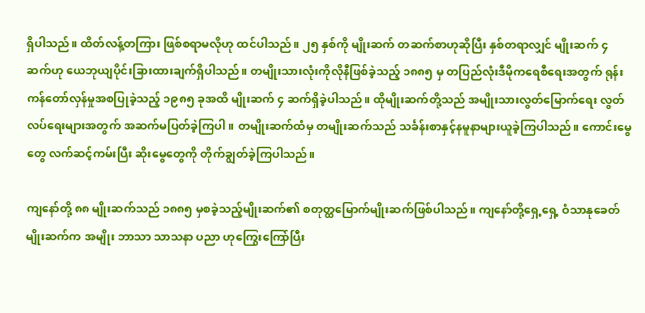ရှိပါသည်။ ထိတ်လန့်တကြား ဖြစ်စရာမလိုဟု ထင်ပါသည်။ ၂၅ နှစ်ကို မျိုးဆက် တဆက်စာဟုဆိုပြီး နှစ်တရာလျှင် မျိုးဆက် ၄ ဆက်ဟု ယေဘုယျပိုင်းခြားထားချက်ရှိပါသည်။ တမျိုးသားလုံးကိုလိုနီဖြစ်ခဲ့သည့် ၁၈၈၅ မှ တပြည်လုံးဒီမိုကရေစီရေးအတွက် ရုန်းကန်တော်လှန်မှုအစပြုခဲ့သည့် ၁၉၈၅ ခုအထိ မျိုးဆက် ၄ ဆက်ရှိခဲ့ပါသည်။ ထိုမျိုးဆက်တို့သည် အမျိုးသားလွတ်မြောက်ရေး လွတ်လပ်ရေးများအတွက် အဆက်မပြတ်ခဲ့ကြပါ။ တမျိုးဆက်ထံမှ တမျိုးဆက်သည် သင်္ခန်းစာနှင့်နမူနာများယူခဲ့ကြပါသည်။ ကောင်းမွေတွေ လက်ဆင့်ကမ်းပြီး ဆိုးမွေတွေကို တိုက်ချွတ်ခဲ့ကြပါသည်။

ကျနော်တို့ ၈၈ မျိုးဆက်သည် ၁၈၈၅ မှစခဲ့သည့်မျိုးဆက်၏ စတုတ္ထမြောက်မျိုးဆက်ဖြစ်ပါသည်။ ကျနော်တို့ရှေ့ရှေ့ ဝံသာနုခေတ်မျိုးဆက်က အမျိုး ဘာသာ သာသနာ ပညာ ဟုကြွေးကြော်ပြီး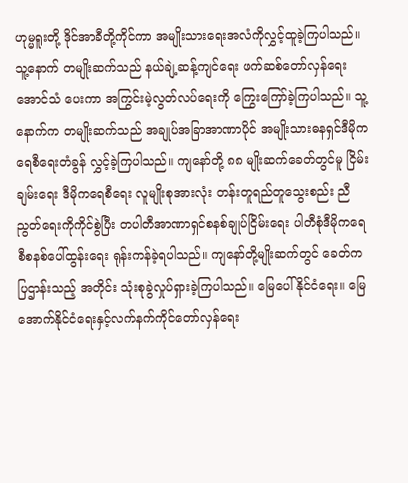ဟုမ္မရူးတို့ ဒိုင်အာခီတို့ကိုင်ကာ အမျိုးသားရေးအလံကိုလွှင့်ထူခဲ့ကြပါသည်။ သူ့နောက် တမျိုးဆက်သည် နယ်ချဲ့ဆန့်ကျင်ရေး ဖက်ဆစ်တော်လှန်ရေး အောင်သံ ပေးကာ အကြွင်းမဲ့လွတ်လပ်ရေးကို ကြွေးကြော်ခဲ့ကြပါသည်။ သူ့နောက်က တမျိုးဆက်သည် အချုပ်အခြာအာဏာပိုင် အမျိုးသားဓနရှင်ဒီမိုကရေစီရေးတံခွန် လွှင့်ခဲ့ကြပါသည်။ ကျနော်တို့ ၈၈ မျိုးဆက်ခေတ်တွင်မူ ငြိမ်းချမ်းရေး ဒီမိုကရေစီရေး လူမျိုးစုအားလုံး တန်းတူရည်တူသွေးစည်း ညီညွတ်ရေးကိုကိုင်စွဲပြီး တပါတီအာဏာရှင်စနစ်ချုပ်ငြိမ်းရေး ပါတီစုံဒီမိုကရေစီစနစ်ပေါ်ထွန်းရေး ရုန်းကန်ခဲ့ရပါသည်။ ကျနော်တို့မျိုးဆက်တွင် ခေတ်ကပြဌာန်းသည့် အတိုင်း သုံးစုခွဲလှုပ်ရှားခဲ့ကြပါသည်။ မြေပေါ်နိုင်ငံရေး။ မြေအောက်နိုင်ငံရေးနှင့်လက်နက်ကိုင်တော်လှန်ရေး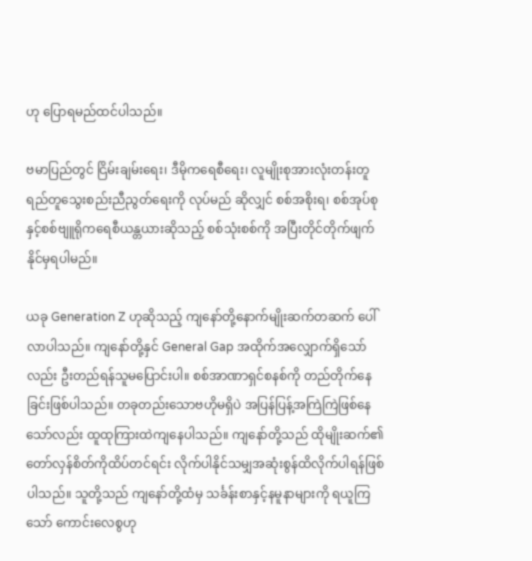ဟု ပြောရမည်ထင်ပါသည်။

ဗမာပြည်တွင် ငြိမ်းချမ်းရေး၊ ဒီမိုကရေစီရေး၊ လူမျိုးစုအားလုံးတန်းတူရည်တူသွေးစည်းညီညွတ်ရေးကို လုပ်မည် ဆိုလျှင် စစ်အစိုးရ၊ စစ်အုပ်စုနှင့်စစ်ဗျူရိုကရေစီယန္တယားဆိုသည့် စစ်သုံးစစ်ကို အပြီးတိုင်တိုက်ဖျက်နိုင်မှရပါမည်။

ယခု Generation Z ဟုဆိုသည့် ကျနော်တို့နောက်မျိုးဆက်တဆက် ပေါ်လာပါသည်။ ကျနော်တို့နှင် General Gap အထိုက်အလျှောက်ရှိသော်လည်း ဦးတည်ရန်သူမပြောင်းပါ။ စစ်အာဏာရှင်စနစ်ကို တည်တိုက်နေခြင်းဖြစ်ပါသည်။ တခုတည်းသောဗဟိုမရှိပဲ အပြန်ပြန့်အကြဲကြဲဖြစ်နေသော်လည်း ထူထုကြားထဲကျနေပါသည်။ ကျနော်တို့သည် ထိုမျိုးဆက်၏ တော်လှန်စိတ်ကိုထိပ်တင်ရင်း လိုက်ပါနိုင်သမျှအဆုံးစွန်ထိလိုက်ပါရန်ဖြစ်ပါသည်။ သူတို့သည် ကျနော်တို့ထံမှ သင်္ခန်းစာနှင့်နမူနာများကို ရယူကြသော် ကောင်းလေစွဟု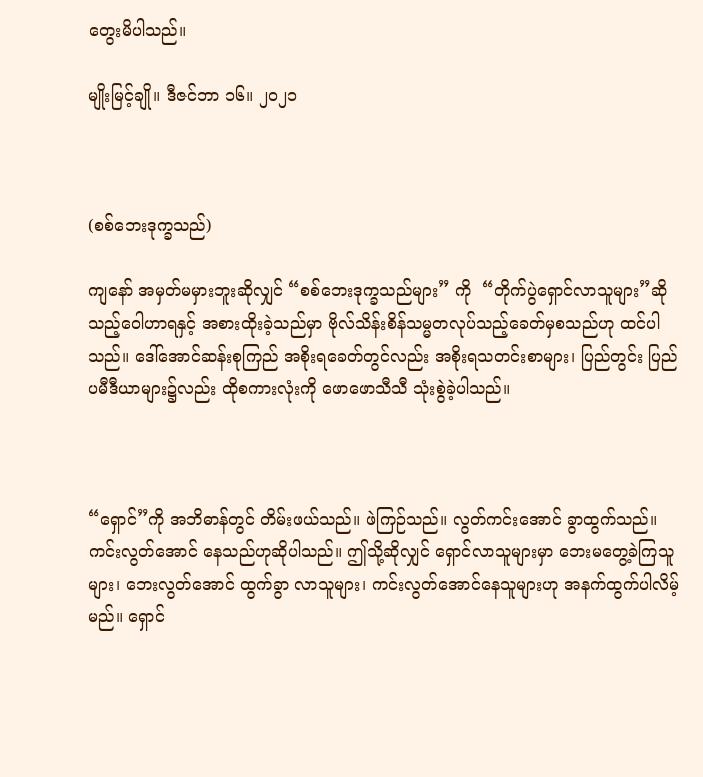တွေးမိပါသည်။

မျိုးမြင့်ချို။ ဒီဇင်ဘာ ၁၆။ ၂၀၂၁



(စစ်ဘေးဒုက္ခသည်)

ကျနော် အမှတ်မမှားဘူးဆိုလျှင် “စစ်ဘေးဒုက္ခသည်များ” ကို  “တိုက်ပွဲရှောင်လာသူများ”ဆိုသည့်ဝေါဟာရနှင့် အစားထိုးခဲ့သည်မှာ ဗိုလ်သိန်းစိန်သမ္မတလုပ်သည့်ခေတ်မှစသည်ဟု ထင်ပါသည်။ ဒေါ်အောင်ဆန်းစုကြည် အစိုးရခေတ်တွင်လည်း အစိုးရသတင်းစာများ၊ ပြည်တွင်း ပြည်ပမီဒီယာများ၌လည်း ထိုစကားလုံးကို ဖောဖောသီသီ သုံးစွဲခဲ့ပါသည်။



“ရှောင်”ကို အဘိဓာန်တွင် တိမ်းဖယ်သည်။ ဖဲကြဉ်သည်။ လွတ်ကင်းအောင် ခွာထွက်သည်။ ကင်းလွတ်အောင် နေသည်ဟုဆိုပါသည်။ ဤသို့ဆိုလျှင် ရှောင်လာသူများမှာ ဘေးမတွေ့ခဲကြသူများ၊ ဘေးလွတ်အောင် ထွက်ခွာ လာသူများ၊ ကင်းလွတ်အောင်နေသူများဟု အနက်ထွက်ပါလိမ့်မည်။ ရှောင်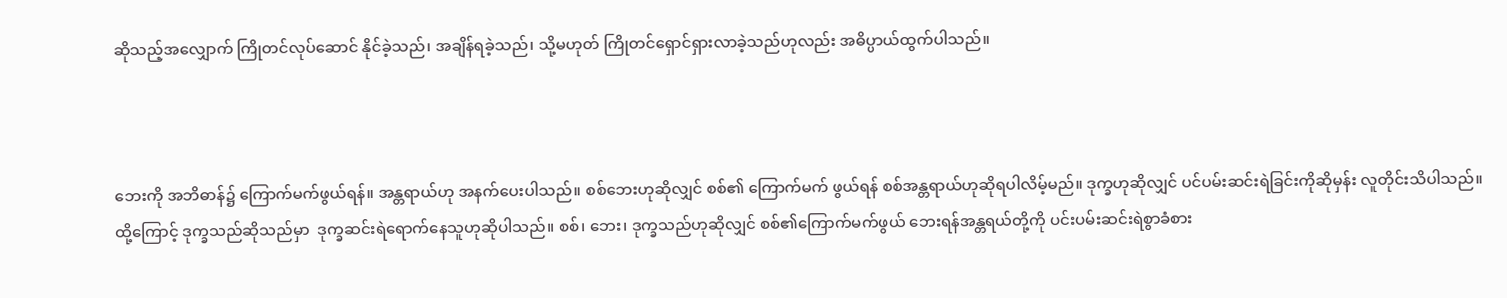ဆိုသည့်အလျှောက် ကြိုတင်လုပ်ဆောင် နိုင်ခဲ့သည်၊ အချိန်ရခဲ့သည်၊ သို့မဟုတ် ကြိုတင်ရှောင်ရှားလာခဲ့သည်ဟုလည်း အဓိပ္ပာယ်ထွက်ပါသည်။



ဘေးကို အဘိဓာန်၌ ကြောက်မက်ဖွယ်ရန်။ အန္တရာယ်ဟု အနက်ပေးပါသည်။ စစ်ဘေးဟုဆိုလျှင် စစ်၏ ကြောက်မက် ဖွယ်ရန် စစ်အန္တရာယ်ဟုဆိုရပါလိမ့်မည်။ ဒုက္ခဟုဆိုလျှင် ပင်ပမ်းဆင်းရဲခြင်းကိုဆိုမှန်း လူတိုင်းသိပါသည်။ ထို့ကြောင့် ဒုက္ခသည်ဆိုသည်မှာ  ဒုက္ခဆင်းရဲရောက်နေသူဟုဆိုပါသည်။ စစ်၊ ဘေး၊ ဒုက္ခသည်ဟုဆိုလျှင် စစ်၏ကြောက်မက်ဖွယ် ဘေးရန်အန္တရယ်တို့ကို ပင်းပမ်းဆင်းရဲစွာခံစား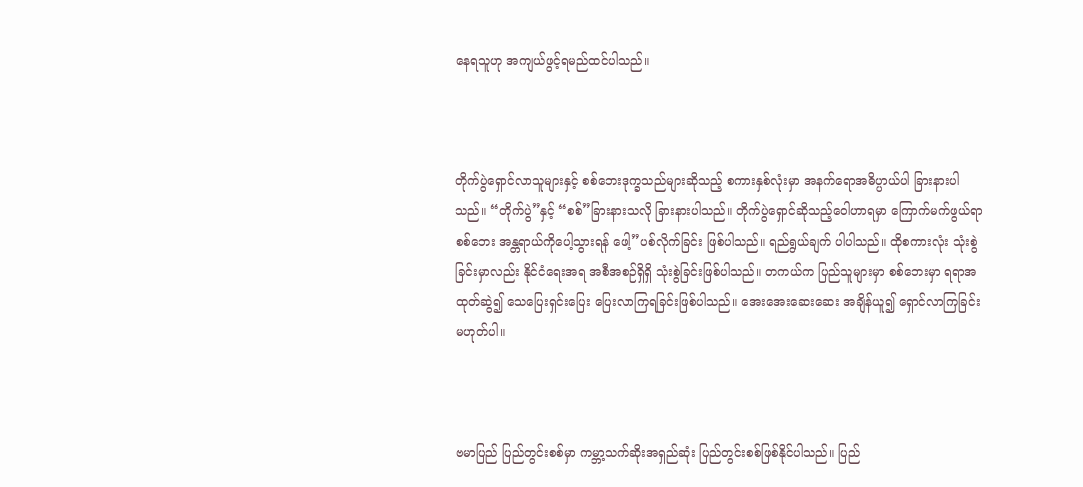နေရသူဟု အကျယ်ဖွင့်ရမည်ထင်ပါသည်။



တိုက်ပွဲရှောင်လာသူများနှင့် စစ်ဘေးဒုက္ခသည်များဆိုသည့် စကားနှစ်လုံးမှာ အနက်ရောအဓိပ္ပာယ်ပါ ခြားနားပါသည်။ “တိုက်ပွဲ”နှင့် “စစ်”ခြားနားသလို ခြားနားပါသည်။ တိုက်ပွဲရှောင်ဆိုသည့်ဝေါဟာရမှာ ကြောက်မက်ဖွယ်ရာစစ်ဘေး အန္တရာယ်ကိုပေါ့သွားရန် ဖေါ့”ပစ်လိုက်ခြင်း ဖြစ်ပါသည်။ ရည်ရွယ်ချက် ပါပါသည်။ ထိုစကားလုံး သုံးစွဲခြင်းမှာလည်း နိုင်ငံရေးအရ အစီအစဉ်ရှိရှိ သုံးစွဲခြင်းဖြစ်ပါသည်။ တကယ်က ပြည်သူများမှာ စစ်ဘေးမှာ ရရာအထုတ်ဆွဲ၍ သေပြေးရှင်းပြေး ပြေးလာကြရခြင်းဖြစ်ပါသည်။ အေးအေးဆေးဆေး အချိန်ယူ၍ ရှောင်လာကြခြင်းမဟုတ်ပါ။



ဗမာပြည် ပြည်တွင်းစစ်မှာ ကမ္ဘာ့သက်ဆိုးအရှည်ဆုံး ပြည်တွင်းစစ်ဖြစ်နိုင်ပါသည်။ ပြည်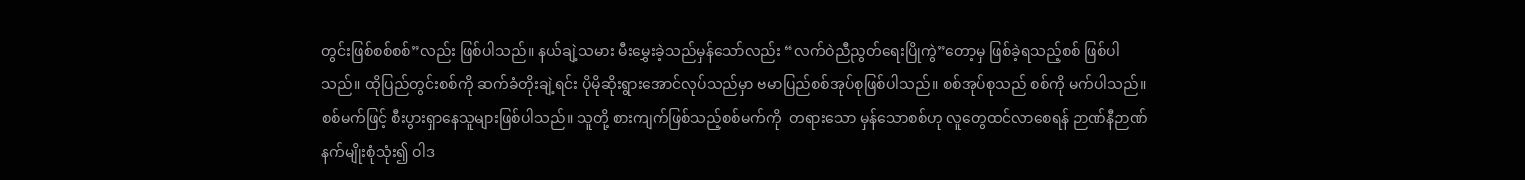တွင်းဖြစ်စစ်စစ်”လည်း ဖြစ်ပါသည်။ နယ်ချဲ့သမား မီးမွှေးခဲ့သည်မှန်သော်လည်း “လက်ဝဲညီညွတ်ရေးပြိုကွဲ”တော့မှ ဖြစ်ခဲ့ရသည့်စစ် ဖြစ်ပါသည်။ ထိုပြည်တွင်းစစ်ကို ဆက်ခံတိုးချဲ့ရင်း ပိုမိုဆိုးရွားအောင်လုပ်သည်မှာ ဗမာပြည်စစ်အုပ်စုဖြစ်ပါသည်။ စစ်အုပ်စုသည် စစ်ကို မက်ပါသည်။ စစ်မက်ဖြင့် စီးပွားရှာနေသူများဖြစ်ပါသည်။ သူတို့ စားကျက်ဖြစ်သည့်စစ်မက်ကို  တရားသော မှန်သောစစ်ဟု လူတွေထင်လာစေရန် ဉာဏ်နီဉာဏ်နက်မျိုးစုံသုံး၍ ဝါဒ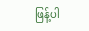ဖြန့်ပါ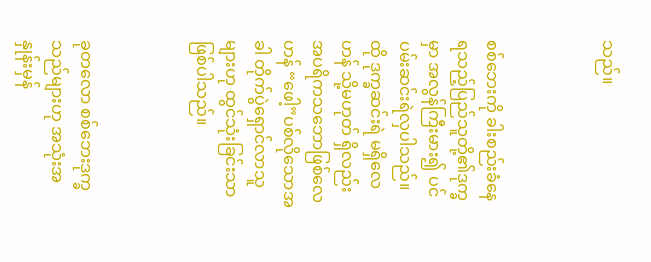သည်။



စစ်ဘေးကို ခါးစည်းခံနေရသည့်ပြည်သူတို့၏ဒုက္ခမှာ အလွန်ကြီးမား၍ ပင်ပမ်းဆင်းရဲလှပါသည်။ ထို ဒုက္ခဆင်းရဲ မရှိလေဟန် သို့မဟုတ် ရှိလည်း အပရိကသဘောဖြစ်လေဟန် “ဖေါ့”ပစ်လိုသောအခါ တိုက်ပွဲရှောင်လာသူများဟု ထွင်သုံးခြင်းသာဖြစ်ပါသည်။



ခုတလော စစ်ဘေးဒုက္ခသည်များဟု အသုံးအနှုန်းမှန်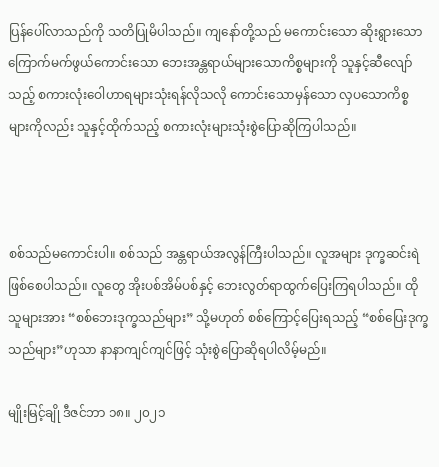ပြန်ပေါ်လာသည်ကို သတိပြုမိပါသည်။ ကျနော်တို့သည် မကောင်းသော ဆိုးရွားသော ကြောက်မက်ဖွယ်ကောင်းသော ဘေးအန္တရာယ်များသောကိစ္စများကို သူနှင့်ဆီလျော်သည့် စကားလုံးဝေါဟာရများသုံးရန်လိုသလို ကောင်းသောမှန်သော လှပသောကိစ္စများကိုလည်း သူနှင့်ထိုက်သည့် စကားလုံးများသုံးစွဲပြောဆိုကြပါသည်။



စစ်သည်မကောင်းပါ။ စစ်သည် အန္တရာယ်အလွန်ကြီးပါသည်။ လူအများ ဒုက္ခဆင်းရဲဖြစ်စေပါသည်။ လူတွေ အိုးပစ်အိမ်ပစ်နှင့် ဘေးလွတ်ရာထွက်ပြေးကြရပါသည်။ ထိုသူများအား “စစ်ဘေးဒုက္ခသည်များ” သို့မဟုတ် စစ်ကြောင့်ပြေးရသည့် “စစ်ပြေးဒုက္ခသည်များ”ဟုသာ နာနာကျင်ကျင်ဖြင့် သုံးစွဲပြောဆိုရပါလိမ့်မည်။

မျိုးမြင့်ချို ဒီဇင်ဘာ ၁၈။ ၂၀၂၁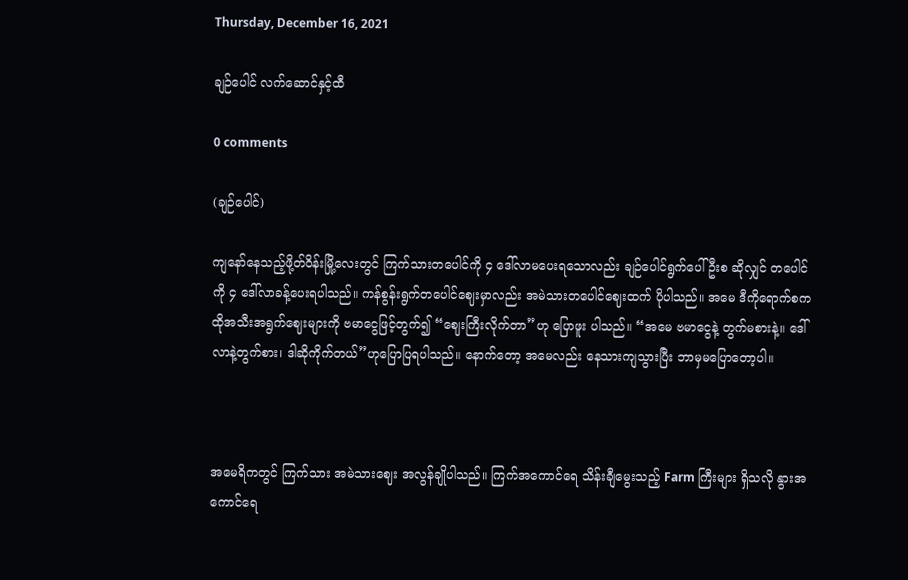Thursday, December 16, 2021

ချဉ်ပေါင် လက်ဆောင်နှင့်ထီ

0 comments

(ချဉ်ပေါင်)

ကျနော်နေသည့်ဖို့တ်ဝိန်းမြို့လေးတွင် ကြက်သားတပေါင်ကို ၄ ဒေါ်လာမပေးရသောလည်း ချဉ်ပေါင်ရွက်ပေါ်ဦးစ ဆိုလျှင် တပေါင်ကို ၄ ဒေါ်လာခန့်ပေးရပါသည်။ ကန်စွန်းရွက်တပေါင်ဈေးမှာလည်း အမဲသားတပေါင်ဈေးထက် ပိုပါသည်။ အမေ ဒီကိုရောက်စက ထိုအသီးအရွက်ဈေးများကို ဗမာငွေဖြင့်တွက်၍ “ဈေးကြီးလိုက်တာ”ဟု ပြောဖူး ပါသည်။ “အမေ ဗမာငွေနဲ့ တွက်မစားနဲ့။ ဒေါ်လာနဲ့တွက်စား၊ ဒါဆိုကိုက်တယ်”ဟုပြောပြရပါသည်။ နောက်တော့ အမေလည်း နေသားကျသွားပြီး ဘာမှမပြောတော့ပါ။



အမေရိကတွင် ကြက်သား အမဲသားဈေး အလွန်ချိုပါသည်။ ကြက်အကောင်ရေ သိန်းချီမွေးသည့် Farm ကြီးများ ရှိသလို နွားအကောင်ရေ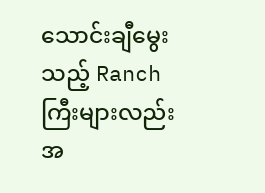သောင်းချီမွေးသည့် Ranch ကြီးများလည်း အ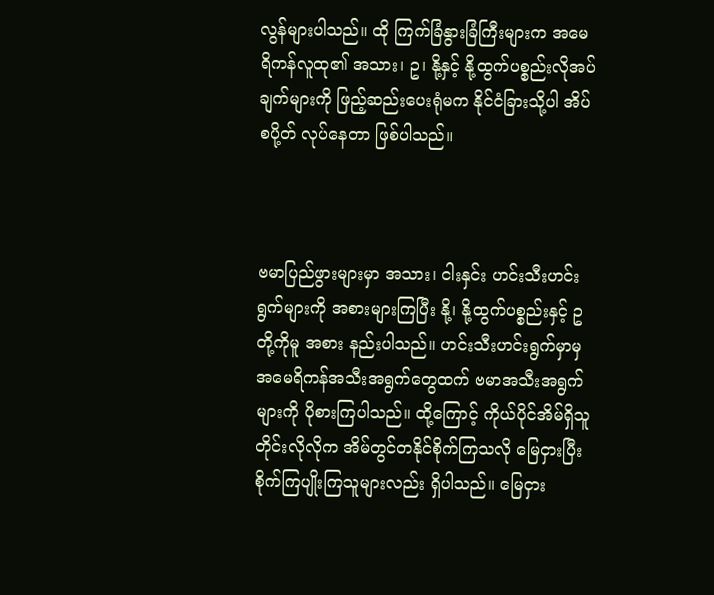လွန်များပါသည်။ ထို ကြက်ခြံနွားခြံကြီးများက အမေရိကန်လူထု၏ အသား၊ ဥ၊ နို့နှင့် နို့ထွက်ပစ္စည်းလိုအပ်ချက်များကို ဖြည့်ဆည်းပေးရုံမက နိုင်ငံခြားသို့ပါ အိပ်စပို့တ် လုပ်နေတာ ဖြစ်ပါသည်။



ဗမာပြည်ဖွားများမှာ အသား၊ ငါးနှင်း ဟင်းသီးဟင်းရွက်များကို အစားများကြပြီး နို့၊ နို့ထွက်ပစ္စည်းနှင့် ဥတို့ကိုမူ အစား နည်းပါသည်။ ဟင်းသီးဟင်းရွက်မှာမှ အမေရိကန်အသီးအရွက်တွေထက် ဗမာအသီးအရွက်များကို ပိုစားကြပါသည်။ ထို့ကြောင့် ကိုယ်ပိုင်အိမ်ရှိသူတိုင်းလိုလိုက အိမ်တွင်တနိုင်စိုက်ကြသလို မြေငှားပြီး စိုက်ကြပျိုးကြသူများလည်း ရှိပါသည်။ မြေငှား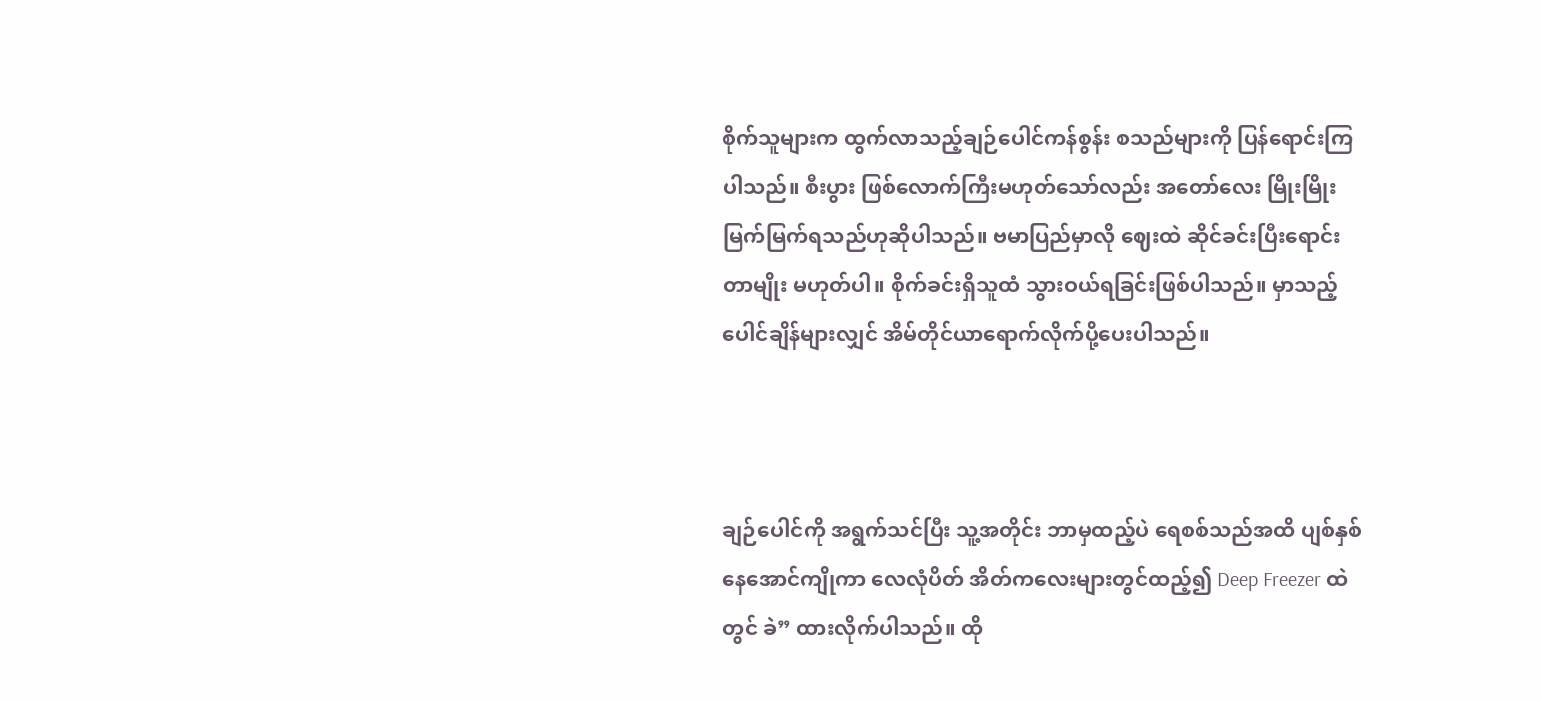စိုက်သူများက ထွက်လာသည့်ချဉ်ပေါင်ကန်စွန်း စသည်များကို ပြန်ရောင်းကြပါသည်။ စီးပွား ဖြစ်လောက်ကြီးမဟုတ်သော်လည်း အတော်လေး မြိုးမြိုးမြက်မြက်ရသည်ဟုဆိုပါသည်။ ဗမာပြည်မှာလို ဈေးထဲ ဆိုင်ခင်းပြီးရောင်းတာမျိုး မဟုတ်ပါ။ စိုက်ခင်းရှိသူထံ သွားဝယ်ရခြင်းဖြစ်ပါသည်။ မှာသည့်ပေါင်ချိန်များလျှင် အိမ်တိုင်ယာရောက်လိုက်ပို့ပေးပါသည်။



ချဉ်ပေါင်ကို အရွက်သင်ပြီး သူ့အတိုင်း ဘာမှထည့်ပဲ ရေစစ်သည်အထိ ပျစ်နှစ်နေအောင်ကျိုကာ လေလုံပိတ် အိတ်ကလေးများတွင်ထည့်၍ Deep Freezer ထဲတွင် ခဲ” ထားလိုက်ပါသည်။ ထို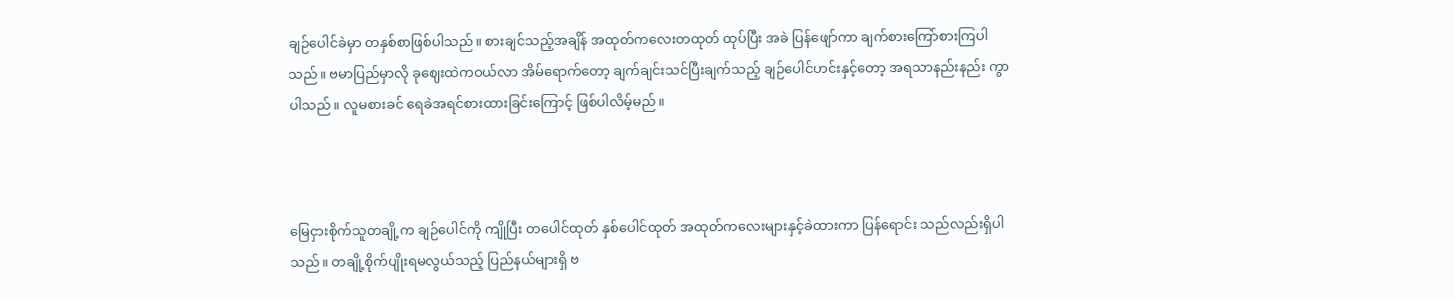ချဉ်ပေါင်ခဲမှာ တနှစ်စာဖြစ်ပါသည်။ စားချင်သည့်အချိန် အထုတ်ကလေးတထုတ် ထုပ်ပြီး အခဲ ပြန်ဖျော်ကာ ချက်စားကြော်စားကြပါသည်။ ဗမာပြည်မှာလို ခုဈေးထဲကဝယ်လာ အိမ်ရောက်တော့ ချက်ချင်းသင်ပြီးချက်သည့် ချဉ်ပေါင်ဟင်းနှင့်တော့ အရသာနည်းနည်း ကွာပါသည်။ လူမစားခင် ရေခဲအရင်စားထားခြင်းကြောင့် ဖြစ်ပါလိမ့်မည်။



မြေငှားစိုက်သူတချို့က ချဉ်ပေါင်ကို ကျိုပြီး တပေါင်ထုတ် နှစ်ပေါင်ထုတ် အထုတ်ကလေးများနှင့်ခဲထားကာ ပြန်ရောင်း သည်လည်းရှိပါသည်။ တချို့စိုက်ပျိုးရမလွယ်သည့် ပြည်နယ်များရှိ ဗ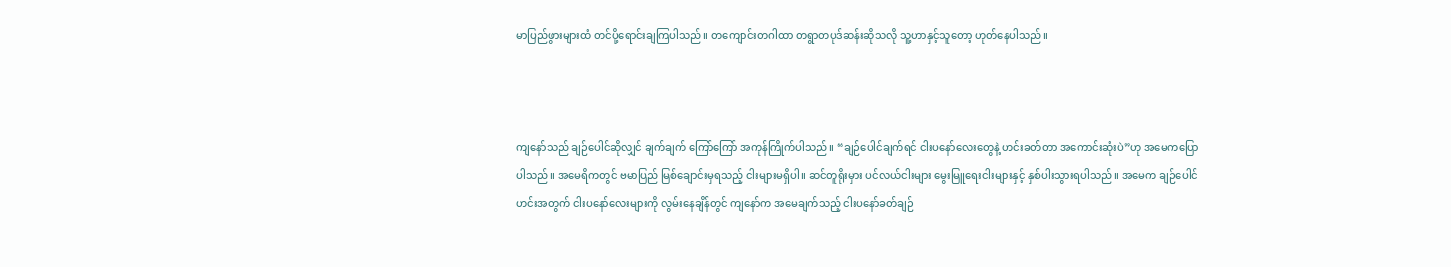မာပြည်ဖွားများထံ တင်ပို့ရောင်းချကြပါသည်။ တကျောင်းတဂါထာ တရွာတပုဒ်ဆန်းဆိုသလို သူ့ဟာနှင့်သူတော့ ဟုတ်နေပါသည်။



ကျနော်သည် ချဉ်ပေါင်ဆိုလျှင် ချက်ချက် ကြော်ကြော် အကုန်ကြိုက်ပါသည်။ “ချဉ်ပေါင်ချက်ရင် ငါးပနော်လေးတွေနဲ့ ဟင်းခတ်တာ အကောင်းဆုံးပဲ”ဟု အမေကပြောပါသည်။ အမေရိကတွင် ဗမာပြည် မြစ်ချောင်းမှရသည့် ငါးများမရှိပါ။ ဆင်တူရိုးမှား ပင်လယ်ငါးများ မွေးမြူရေးငါးများနှင့် နှစ်ပါးသွားရပါသည်။ အမေက ချဉ်ပေါင်ဟင်းအတွက် ငါးပနော်လေးများကို လွမ်းနေချိန်တွင် ကျနော်က အမေချက်သည့် ငါးပနော်ခတ်ချဉ်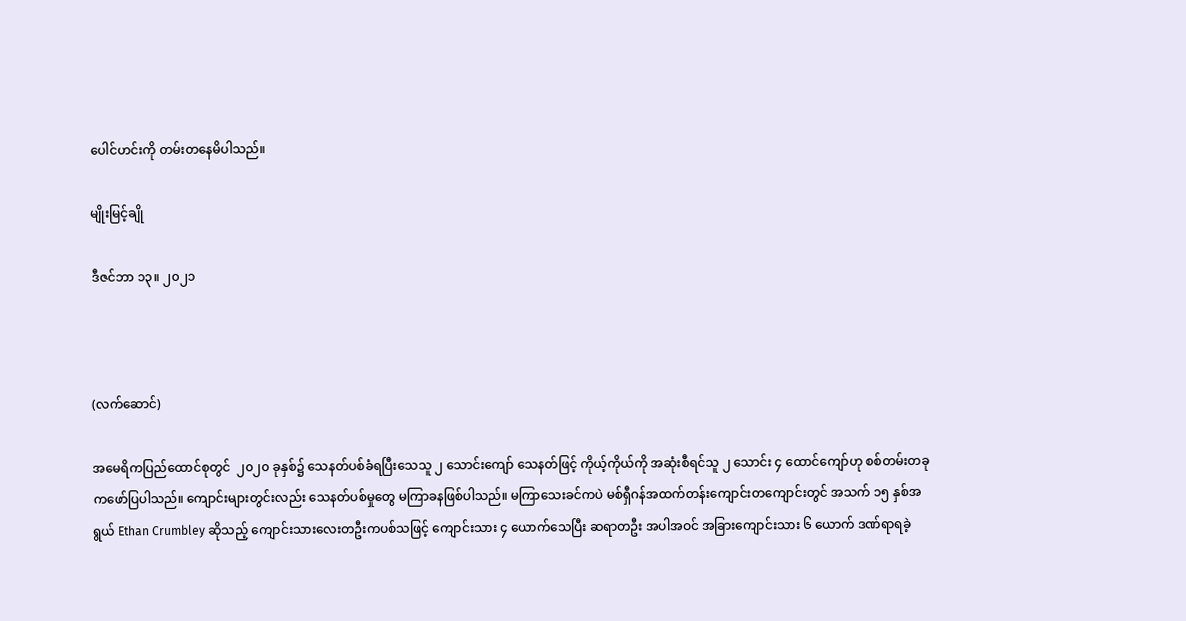ပေါင်ဟင်းကို တမ်းတနေမိပါသည်။

မျိုးမြင့်ချို

ဒီဇင်ဘာ ၁၃။ ၂၀၂၁



(လက်ဆောင်)

အမေရိကပြည်ထောင်စုတွင်  ၂၀၂၀ ခုနှစ်၌ သေနတ်ပစ်ခံရပြီးသေသူ ၂ သောင်းကျော် သေနတ်ဖြင့် ကိုယ့်ကိုယ်ကို အဆုံးစီရင်သူ ၂ သောင်း ၄ ထောင်ကျော်ဟု စစ်တမ်းတခုကဖော်ပြပါသည်။ ကျောင်းများတွင်းလည်း သေနတ်ပစ်မှုတွေ မကြာခနဖြစ်ပါသည်။ မကြာသေးခင်ကပဲ မစ်ရှီဂန်အထက်တန်းကျောင်းတကျောင်းတွင် အသက် ၁၅ နှစ်အရွယ် Ethan Crumbley ဆိုသည့် ကျောင်းသားလေးတဦးကပစ်သဖြင့် ကျောင်းသား ၄ ယောက်သေပြီး ဆရာတဦး အပါအဝင် အခြားကျောင်းသား ၆ ယောက် ဒဏ်ရာရခဲ့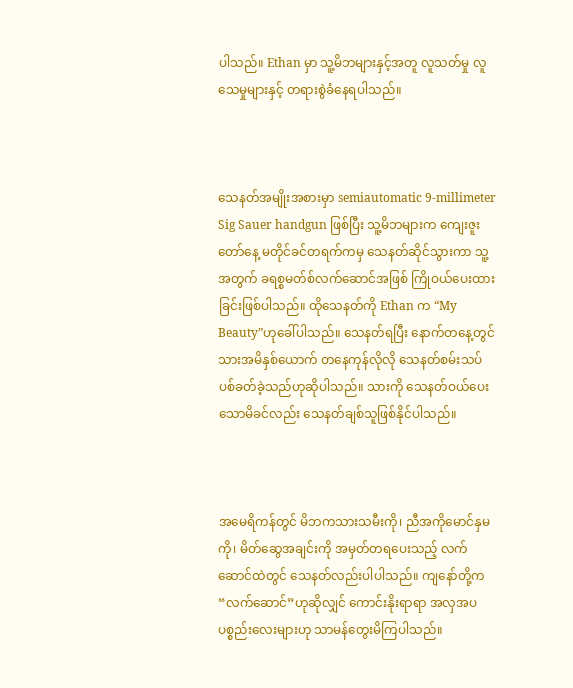ပါသည်။ Ethan မှာ သူ့မိဘများနှင့်အတူ လူသတ်မှု လူသေမှုများနှင့် တရားစွဲခံနေရပါသည်။



သေနတ်အမျိုးအစားမှာ semiautomatic 9-millimeter Sig Sauer handgun ဖြစ်ပြီး သူ့မိဘများက ကျေးဇူးတော်နေ့ မတိုင်ခင်တရက်ကမှ သေနတ်ဆိုင်သွားကာ သူ့အတွက် ခရစ္စမတ်စ်လက်ဆောင်အဖြစ် ကြိုဝယ်ပေးထားခြင်းဖြစ်ပါသည်။ ထိုသေနတ်ကို Ethan က “My Beauty”ဟုခေါ်ပါသည်။ သေနတ်ရပြီး နောက်တနေ့တွင် သားအမိနှစ်ယောက် တနေကုန်လိုလို သေနတ်စမ်းသပ်ပစ်ခတ်ခဲ့သည်ဟုဆိုပါသည်။ သားကို သေနတ်ဝယ်ပေးသောမိခင်လည်း သေနတ်ချစ်သူဖြစ်နိုင်ပါသည်။



အမေရိကန်တွင် မိဘကသားသမီးကို၊ ညီအကိုမောင်နှမကို၊ မိတ်ဆွေအချင်းကို အမှတ်တရပေးသည့် လက်ဆောင်ထဲတွင် သေနတ်လည်းပါပါသည်။ ကျနော်တို့က “လက်ဆောင်”ဟုဆိုလျှင် ကောင်းနိုးရာရာ အလှအပ ပစ္စည်းလေးများဟု သာမန်တွေးမိကြပါသည်။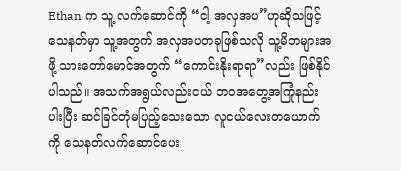Ethan က သူ့ လက်ဆောင်ကို “ငါ့ အလှအပ”ဟုဆိုသဖြင့် သေနတ်မှာ သူ့အတွက် အလှအပတခုဖြစ်သလို သူ့မိဘများအဖို့ သားတော်မောင်အတွက် “ကောင်းနိုးရာရာ”လည်း ဖြစ်နိုင်ပါသည်။ အသက်အရွယ်လည်းငယ် ဘဝအတွေ့အကြုံနည်းပါးပြီး ဆင်ခြင်တုံမပြည့်သေးသော လူငယ်လေးတယောက်ကို သေနတ်လက်ဆောင်ပေး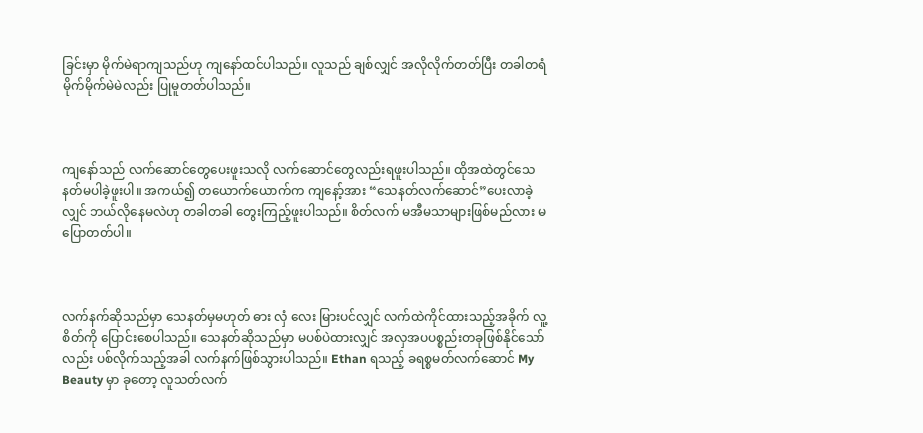ခြင်းမှာ မိုက်မဲရာကျသည်ဟု ကျနော်ထင်ပါသည်။ လူသည် ချစ်လျှင် အလိုလိုက်တတ်ပြီး တခါတရံ မိုက်မိုက်မဲမဲလည်း ပြုမူတတ်ပါသည်။



ကျနော်သည် လက်ဆောင်တွေပေးဖူးသလို လက်ဆောင်တွေလည်းရဖူးပါသည်။ ထိုအထဲတွင်သေနတ်မပါခဲ့ဖူးပါ။ အကယ်၍ တယောက်ယောက်က ကျနော့်အား “သေနတ်လက်ဆောင်”ပေးလာခဲ့လျှင် ဘယ်လိုနေမလဲဟု တခါတခါ တွေးကြည့်ဖူးပါသည်။ စိတ်လက် မအီမသာများဖြစ်မည်လား မပြောတတ်ပါ။



လက်နက်ဆိုသည်မှာ သေနတ်မှမဟုတ် ဓား လှံ လေး မြားပင်လျှင် လက်ထဲကိုင်ထားသည့်အခိုက် လူ့စိတ်ကို ပြောင်းစေပါသည်။ သေနတ်ဆိုသည်မှာ မပစ်ပဲထားလျှင် အလှအပပစ္စည်းတခုဖြစ်နိုင်သော်လည်း ပစ်လိုက်သည့်အခါ လက်နက်ဖြစ်သွားပါသည်။ Ethan ရသည့် ခရစ္စမတ်လက်ဆောင် My Beauty မှာ ခုတော့ လူသတ်လက်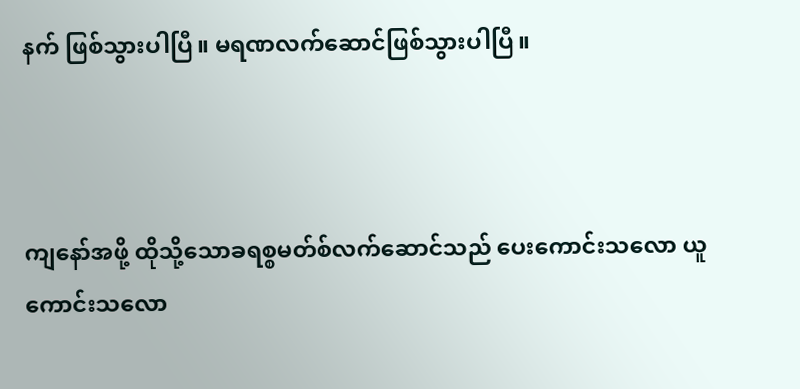နက် ဖြစ်သွားပါပြီ။ မရဏလက်ဆောင်ဖြစ်သွားပါပြီ။



ကျနော်အဖို့ ထိုသို့သောခရစ္စမတ်စ်လက်ဆောင်သည် ပေးကောင်းသလော ယူကောင်းသလော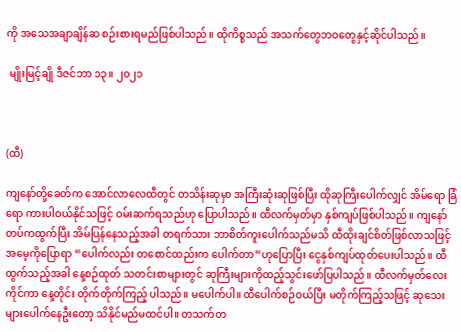ကို အသေအချာချိန်ဆ စဉ်းစားရမည်ဖြစ်ပါသည်။ ထိုကိစ္စသည် အသက်တွေဘဝတွေနှင့်ဆိုင်ပါသည်။

 မျိုးမြင့်ချို ဒီဇင်ဘာ ၁၃။ ၂၀၂၁



(ထီ)

ကျနော်တို့ခေတ်က အောင်လာလေထီတွင် တသိန်းဆုမှာ အကြီးဆုံးဆုဖြစ်ပြီး ထိုဆုကြီးပေါက်လျှင် အိမ်ရော ခြံရော ကားပါဝယ်နိုင်သဖြင့် ဝမ်းဆက်ရသည်ဟု ပြောပါသည်။ ထီလက်မှတ်မှာ နှစ်ကျပ်ဖြစ်ပါသည်။ ကျနော်တပ်ကထွက်ပြီး အိမ်ပြန်နေသည့်အခါ တရက်သား ဘာစိတ်ကူးပေါက်သည်မသိ ထီထိုးချင်စိတ်ဖြစ်လာသဖြင့် အမေ့ကိုပြောရာ “ပေါက်လည်း တစောင်ထည်းက ပေါက်တာ”ဟုပြောပြီး ငွေနှစ်ကျပ်ထုတ်ပေးပါသည်။ ထီထွက်သည့်အခါ နေ့စဉ်ထုတ် သတင်းစာများတွင် ဆုကြီးများကိုထည့်သွင်းဖော်ပြပါသည်။ ထီလက်မှတ်လေးကိုင်ကာ နေ့တိုင်း တိုက်တိုက်ကြည့် ပါသည်။ မပေါက်ပါ။ ထီပေါက်စဉ်ဝယ်ပြီး မတိုက်ကြည့်သဖြင့် ဆုသေးများပေါက်နေဦးတော့ သိနိုင်မည်မထင်ပါ။ တသက်တ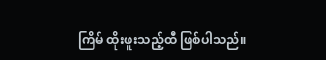ကြိမ် ထိုးဖူးသည့်ထီ ဖြစ်ပါသည်။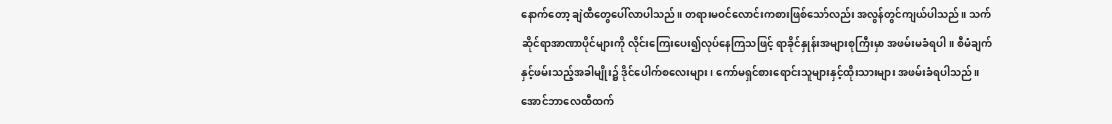နောက်တော့ ချဲထီတွေပေါ်လာပါသည်။ တရားမဝင်လောင်းကစားဖြစ်သော်လည်း အလွန်တွင်ကျယ်ပါသည်။ သက်ဆိုင်ရာအာဏာပိုင်များကို လိုင်းကြေးပေး၍လုပ်နေကြသဖြင့် ရာခိုင်နှုန်းအများစုကြီးမှာ အဖမ်းမခံရပါ။ စီမံချက်နှင့်ဖမ်းသည့်အခါမျိုး၌ ဒိုင်ပေါက်စလေးများ၊ ကော်မရှင်စားရောင်းသူများနှင့်ထိုးသားများ အဖမ်းခံရပါသည်။ အောင်ဘာလေထီထက်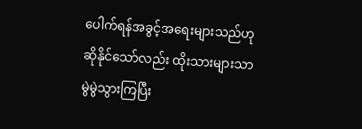ပေါက်ရန်အခွင့်အရေးများသည်ဟုဆိုနိုင်သော်လည်း ထိုးသားများသာ မွဲမွဲသွားကြပြီး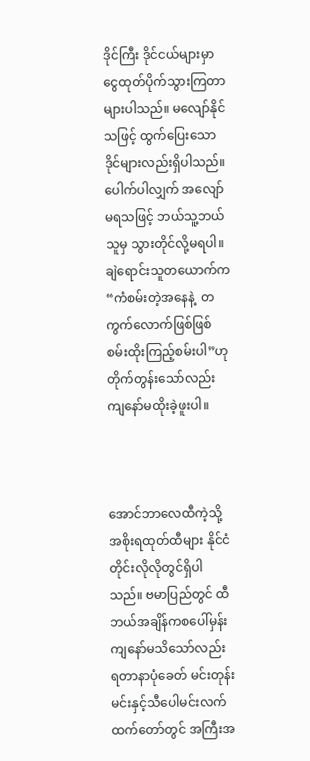ဒိုင်ကြီး ဒိုင်ငယ်များမှာ ငွေထုတ်ပိုက်သွားကြတာများပါသည်။ မလျော်နိုင်သဖြင့် ထွက်ပြေးသော ဒိုင်များလည်းရှိပါသည်။ ပေါက်ပါလျှက် အလျော်မရသဖြင့် ဘယ်သူ့ဘယ်သူမှ သွားတိုင်လို့မရပါ။ ချဲရောင်းသူတယောက်က “ကံစမ်းတဲ့အနေနဲ့  တကွက်လောက်ဖြစ်ဖြစ် စမ်းထိုးကြည့်စမ်းပါ”ဟု တိုက်တွန်းသော်လည်း ကျနော်မထိုးခဲ့ဖူးပါ။



အောင်ဘာလေထီကဲ့သို့ အစိုးရထုတ်ထီများ နိုင်ငံတိုင်းလိုလိုတွင်ရှိပါသည်။ ဗမာပြည်တွင် ထီဘယ်အချိန်ကစပေါ်မှန်း ကျနော်မသိသော်လည်း ရတာနာပုံခေတ် မင်းတုန်းမင်းနှင့်သီပေါမင်းလက်ထက်တော်တွင် အကြီးအ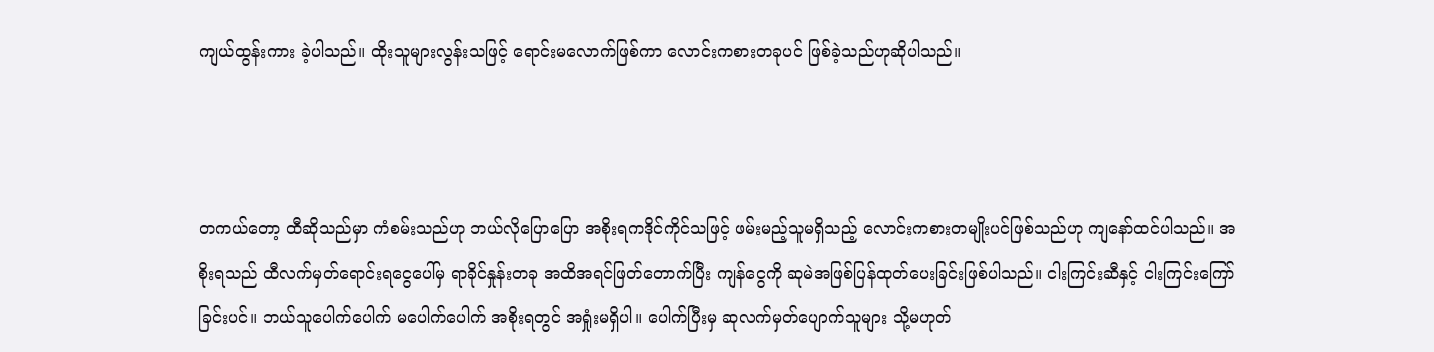ကျယ်ထွန်းကား ခဲ့ပါသည်။ ထိုးသူများလွန်းသဖြင့် ရောင်းမလောက်ဖြစ်ကာ လောင်းကစားတခုပင် ဖြစ်ခဲ့သည်ဟုဆိုပါသည်။



တကယ်တော့ ထီဆိုသည်မှာ ကံစမ်းသည်ဟု ဘယ်လိုပြောပြော အစိုးရကဒိုင်ကိုင်သဖြင့် ဖမ်းမည့်သူမရှိသည့် လောင်းကစားတမျိုးပင်ဖြစ်သည်ဟု ကျနော်ထင်ပါသည်။ အစိုးရသည် ထီလက်မှတ်ရောင်းရငွေပေါ်မှ ရာခိုင်နှုန်းတခု အထိအရင်ဖြတ်တောက်ပြီး ကျန်ငွေကို ဆုမဲအဖြစ်ပြန်ထုတ်ပေးခြင်းဖြစ်ပါသည်။ ငါးကြင်းဆီနှင့် ငါးကြင်းကြော်ခြင်းပင်။ ဘယ်သူပေါက်ပေါက် မပေါက်ပေါက် အစိုးရတွင် အရှုံးမရှိပါ။ ပေါက်ပြီးမှ ဆုလက်မှတ်ပျောက်သူများ သို့မဟုတ်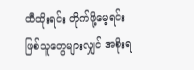ထီထိုးရင်း တိုက်ဖို့မေ့ရင်းဖြစ်သူတွေများလျှင် အစိုးရ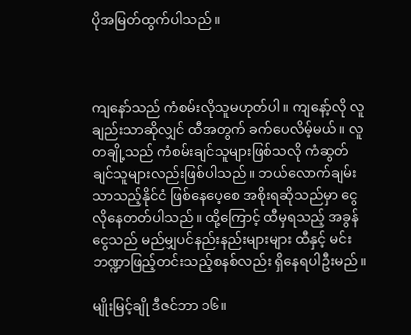ပိုအမြတ်ထွက်ပါသည်။



ကျနော်သည် ကံစမ်းလိုသူမဟုတ်ပါ။ ကျနော့်လို လူချည်းသာဆိုလျှင် ထီအတွက် ခက်ပေလိမ့်မယ်။ လူတချို့သည် ကံစမ်းချင်သူများဖြစ်သလို ကံဆွတ်ချင်သူများလည်းဖြစ်ပါသည်။ ဘယ်လောက်ချမ်းသာသည့်နိုင်ငံ ဖြစ်နေပေ့စေ အစိုးရဆိုသည်မှာ ငွေလိုနေတတ်ပါသည်။ ထို့ကြောင့် ထီမှရသည့် အခွန်ငွေသည် မည်မျှပင်နည်းနည်းများများ ထီနှင့် မင်းဘဏ္ဍာဖြည့်တင်းသည့်စနစ်လည်း ရှိနေရပါဦးမည်။

မျိုးမြင့်ချို ဒီဇင်ဘာ ၁၆။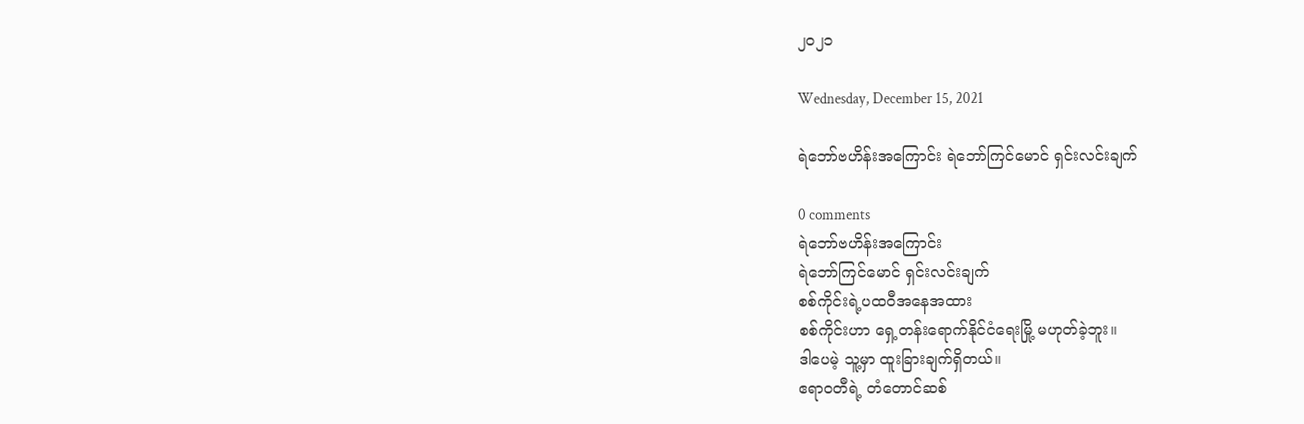၂၀၂၁

Wednesday, December 15, 2021

ရဲဘော်ဗဟိန်းအကြောင်း ရဲဘော်ကြင်မောင် ရှင်းလင်းချက်

0 comments
ရဲဘော်ဗဟိန်းအကြောင်း
ရဲဘော်ကြင်မောင် ရှင်းလင်းချက်
စစ်ကိုင်းရဲ့ပထဝီအနေအထား
စစ်ကိုင်းဟာ ရှေ့တန်းရောက်နိုင်ငံရေးမြို့ မဟုတ်ခဲ့ဘူး။
ဒါပေမဲ့ သူ့မှာ ထူးခြားချက်ရှိတယ်။
ဧရာဝတီရဲ့ တံတောင်ဆစ်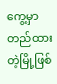ကွေ့မှာ တည်ထားတဲ့မြို့ဖြစ်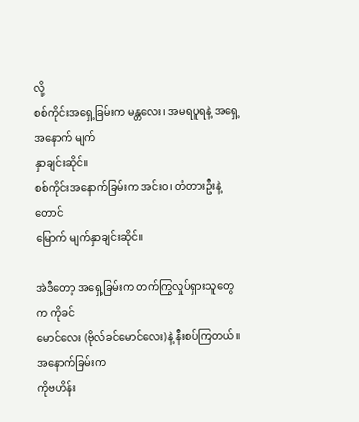လို့
စစ်ကိုင်းအရှေ့ခြမ်းက မန္တလေး၊ အမရပူရနဲ့ အရှေ့အနောက် မျက်
နှာချင်းဆိုင်။
စစ်ကိုင်းအနောက်ခြမ်းက အင်းဝ၊ တံတားဦးနဲ့ တောင်
မြောက် မျက်နှာချင်းဆိုင်။

အဲဒီတော့ အရှေ့ခြမ်းက တက်ကြွလှုပ်ရှားသူတွေက ကိုခင်
မောင်လေး (ဗိုလ်ခင်မောင်လေး)နဲ့ နီးစပ်ကြတယ်။ အနောက်ခြမ်းက
ကိုဗဟိန်း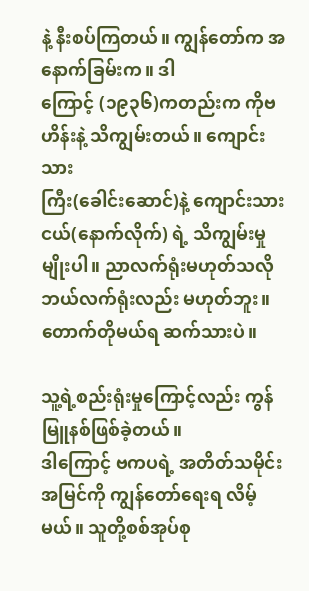နဲ့ နီးစပ်ကြတယ်။ ကျွန်တော်က အနောက်ခြမ်းက။ ဒါ
ကြောင့် (၁၉၃၆)ကတည်းက ကိုဗဟိန်းနဲ့ သိကျွမ်းတယ်။ ကျောင်းသား
ကြီး(ခေါင်းဆောင်)နဲ့ ကျောင်းသားငယ်(နောက်လိုက်) ရဲ့ သိကျွမ်းမှု
မျိုးပါ။ ညာလက်ရုံးမဟုတ်သလို ဘယ်လက်ရုံးလည်း မဟုတ်ဘူး။
တောက်တိုမယ်ရ ဆက်သားပဲ။

သူ့ရဲ့စည်းရုံးမှုကြောင့်လည်း ကွန်မြူနစ်ဖြစ်ခဲ့တယ်။
ဒါကြောင့် ဗကပရဲ့ အတိတ်သမိုင်းအမြင်ကို ကျွန်တော်ရေးရ လိမ့်မယ်။ သူတို့စစ်အုပ်စု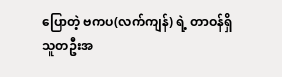ပြောတဲ့ ဗကပ(လက်ကျန်) ရဲ့ တာဝန်ရှိ
သူတဦးအ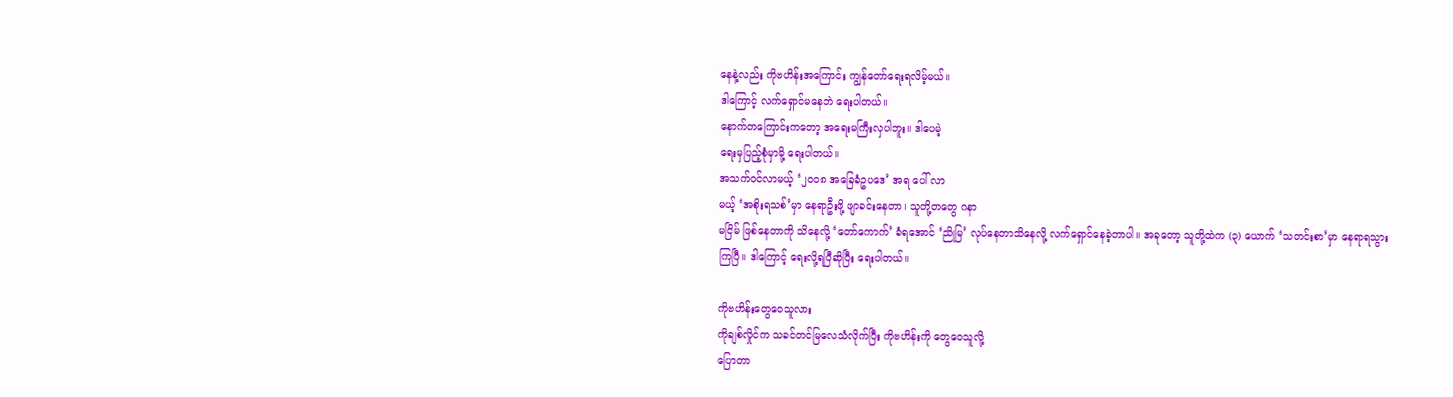နေနဲ့လည်း ကိုဗဟိန်းအကြောင်း ကျွန်တော်ရေးရလိမ့်မယ်။
ဒါကြောင့် လက်ရှောင်မနေဘဲ ရေးပါတယ်။
နောက်တကြောင်းကတော့ အရေးမကြီးလှပါဘူး။ ဒါပေမဲ့
ရေးမှပြည့်စုံမှာမို့ ရေးပါတယ်။
အသက်ဝင်လာမယ့် ‘၂၀၀၈ အခြေခံဥပဒေ’ အရ ပေါ် လာ
မယ့် ‘အစိုးရသစ်’မှာ နေရာဦးဖို့ ဖျာခင်းနေတာ၊ သူတို့တတွေ ဂနာ
မငြိမ် ဖြစ်နေတာကို သိနေလို့ ‘တော်ကောက်’ ခံရအောင် ‘ညိုမြ’ လုပ်နေတာသိနေလို့ လက်ရှောင်နေခဲ့တာပါ။ အခုတော့ သူတို့ထဲက (၃) ယောက် ‘သတင်းစာ’မှာ နေရာရသွား
ကြပြီ။ ဒါကြောင့် ရေးလို့ရပြီဆိုပြီး ရေးပါတယ်။

ကိုဗဟိန်းတွေဝေသူလား
ကိုချစ်လှိုင်က သခင်တင်မြလေသံလိုက်ပြီး ကိုဗဟိန်းကို တွေဝေသူလို့
ပြောတာ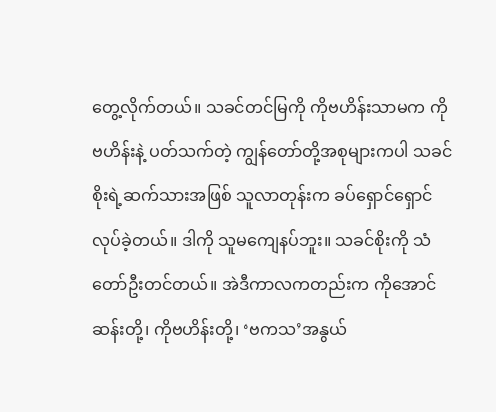တွေ့လိုက်တယ်။ သခင်တင်မြကို ကိုဗဟိန်းသာမက ကိုဗဟိန်းနဲ့ ပတ်သက်တဲ့ ကျွန်တော်တို့အစုများကပါ သခင်စိုးရဲ့ဆက်သားအဖြစ် သူလာတုန်းက ခပ်ရှောင်ရှောင် လုပ်ခဲ့တယ်။ ဒါကို သူမကျေနပ်ဘူး။ သခင်စိုးကို သံတော်ဦးတင်တယ်။ အဲဒီကာလကတည်းက ကိုအောင်ဆန်းတို့၊ ကိုဗဟိန်းတို့၊ ‘ဗကသ’အနွယ်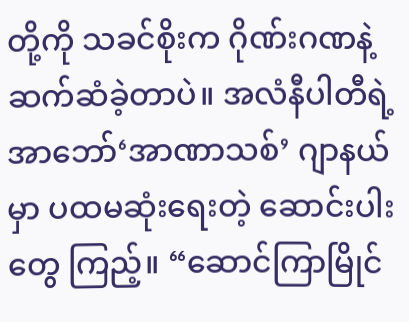တို့ကို သခင်စိုးက ဂိုဏ်းဂဏနဲ့ ဆက်ဆံခဲ့တာပဲ။ အလံနီပါတီရဲ့အာဘော်‘အာဏာသစ်’ ဂျာနယ်မှာ ပထမဆုံးရေးတဲ့ ဆောင်းပါးတွေ ကြည့်။ “ဆောင်ကြာမြိုင်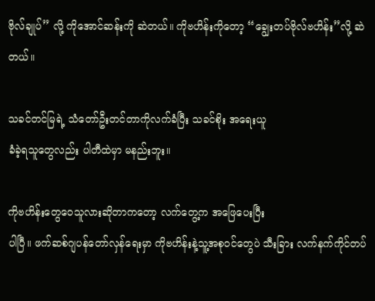ဗိုလ်ချုပ်” လို့ ကိုအောင်ဆန်းကို ဆဲတယ်။ ကိုဗဟိန်းကိုတော့ “ချွေးတပ်ဗိုလ်ဗဟိန်း”လို့ ဆဲတယ်။

သခင်တင်မြရဲ့ သံတော်ဦးတင်တာကိုလက်ခံပြီး သခင်စိုး အရေးယူ
ခံခဲ့ရသူတွေလည်း ပါတီထဲမှာ မနည်းဘူး။

ကိုဗဟိန်းတွေဝေသူလားဆိုတာကတော့ လက်တွေ့က အဖြေပေးပြီး
ပါပြီ။ ဖက်ဆစ်ဂျပန်တော်လှန်ရေးမှာ ကိုဗဟိန်းနဲ့သူ့အစုဝင်တွေပဲ သီးခြား လက်နက်ကိုင်တပ်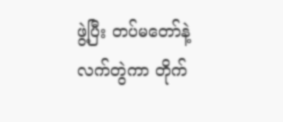ဖွဲ့ပြီး တပ်မတော်နဲ့လက်တွဲကာ တိုက်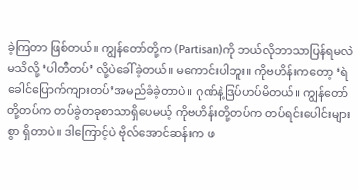ခဲ့ကြတာ ဖြစ်တယ်။ ကျွန်တော်တို့က (Partisan)ကို ဘယ်လိုဘာသာပြန်ရမလဲ မသိလို့ ‘ပါတီတပ်’ လို့ပဲခေါ်ခဲ့တယ်။ မကောင်းပါဘူး။ ကိုဗဟိန်းကတော့ ‘ရဲခေါင်ပြောက်ကျားတပ်’အမည်ခံခဲ့တာပဲ။ ဂုဏ်နဲ့ဒြပ်ဟပ်မိတယ်။ ကျွန်တော်တို့တပ်က တပ်ခွဲတခုစာသာရှိပေမယ့် ကိုဗဟိန်းတို့တပ်က တပ်ရင်းပေါင်းများစွာ ရှိတာပဲ။ ဒါကြောင့်ပဲ ဗိုလ်အောင်ဆန်းက ဖ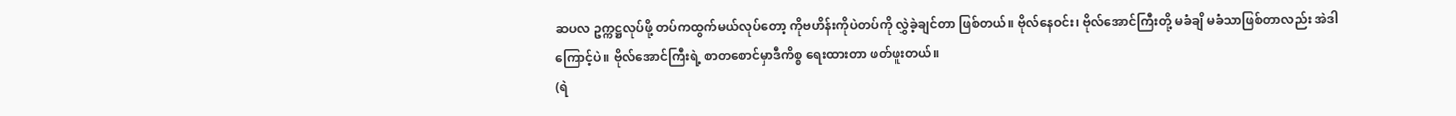ဆပလ ဥက္ကဋ္ဌလုပ်ဖို့ တပ်ကထွက်မယ်လုပ်တော့ ကိုဗဟိန်းကိုပဲတပ်ကို လွှဲခဲ့ချင်တာ ဖြစ်တယ်။ ဗိုလ်နေဝင်း၊ ဗိုလ်အောင်ကြီးတို့ မခံချိ မခံသာဖြစ်တာလည်း အဲဒါကြောင့်ပဲ။ ဗိုလ်အောင်ကြီးရဲ့ စာတစောင်မှာဒီကိစ္စ ရေးထားတာ ဖတ်ဖူးတယ်။
(ရဲ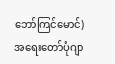ဘော်ကြင်မောင်)
အရေးတော်ပုံဂျာ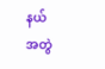နယ်
အတွဲ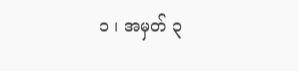၁ ၊ အမှတ် ၃